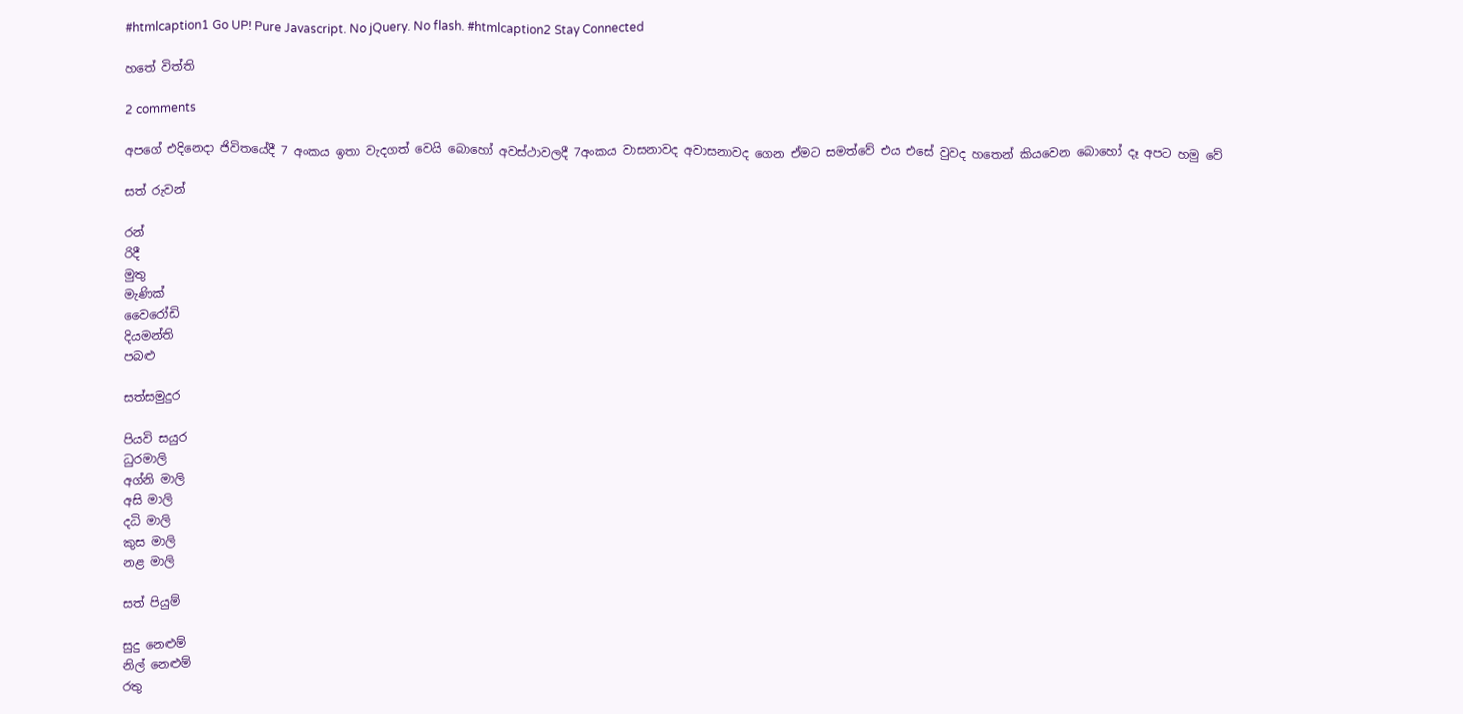#htmlcaption1 Go UP! Pure Javascript. No jQuery. No flash. #htmlcaption2 Stay Connected

හතේ විත්ති

2 comments

අපගේ එදිනෙදා ජිවිතයේදී 7 අංකය ඉතා වැදගත් වෙයි බොහෝ අවස්ථාවලදී 7අංකය වාසනාවද අවාසනාවද ගෙන ඒමට සමත්වේ එය එසේ වුවද හතෙන් කියවෙන බොහෝ දෑ අපට හමු වේ

සත් රුවන්

රන්
රිදී
මුතු
මැණික්
වෛරෝඩි
දියමන්ති
පබළු

සත්සමුදුර

පියවි සයුර
ධුරමාලි
අග්නි මාලි
අසි මාලි
දධි මාලි
කුස මාලි
නළ මාලි

සත් පියුම්

සුදු නෙළුම්
නිල් නෙළුම්
රතු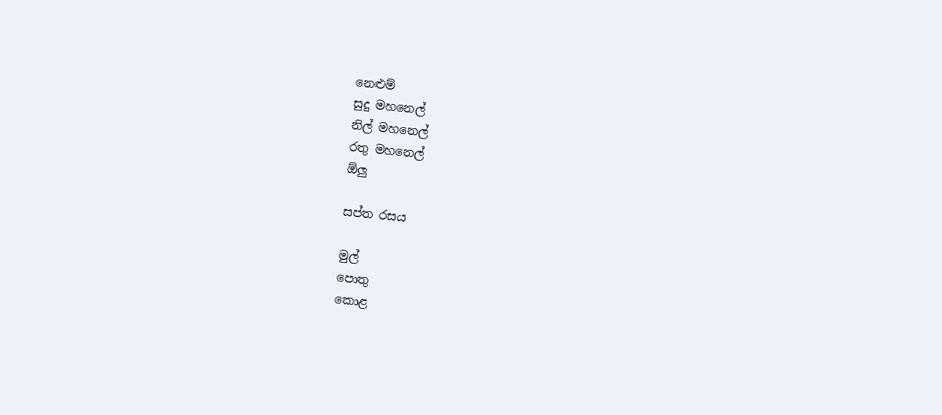නෙළුම්
සුදු මහනෙල්
නිල් මහනෙල්
රතු මහනෙල්
ඕලු

සප්ත රසය

මුල්
පොතු
කොළ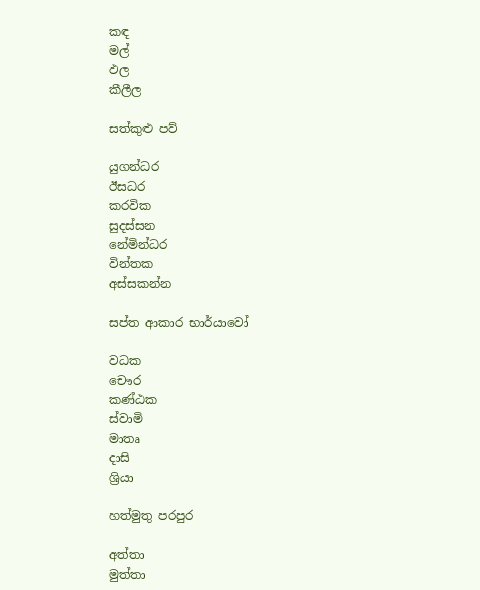කඳ
මල්
ඵල
කීලීල

සත්කුළු පව්

යුගන්ධර
ඊසධර
කරවික
සුදස්සන
නේමින්ධර
වින්තක
අස්සකන්න

සප්ත ආකාර භාර්යාවෝ

වධක
චෞර
කණ්ඨක
ස්වාමි
මාතෘ
දාසි
ශ්‍රියා

හත්මුතු පරපුර

අත්තා
මුත්තා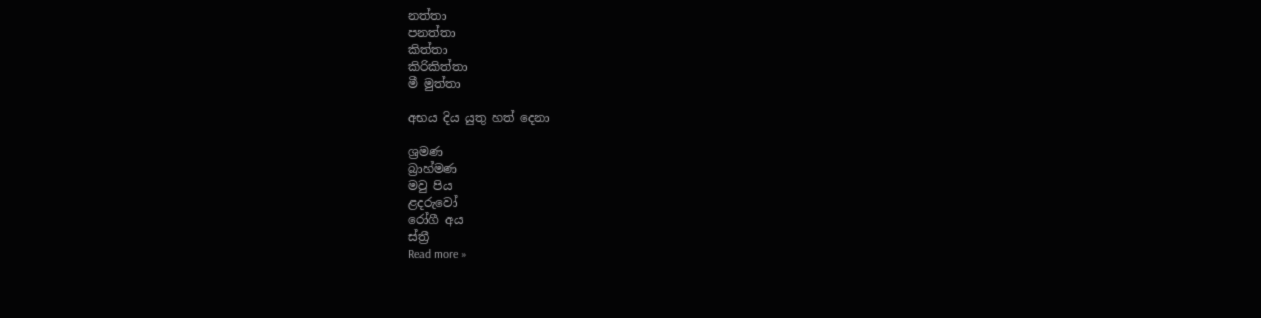නත්තා
පනත්තා
කිත්තා
කිරිකිත්තා
මී මුත්තා

අභය දිය යුතු හත් දෙනා

ශ්‍රමණ
බ්‍රාහ්මණ
මවු පිය
ළදරුවෝ
රෝගී අය
ස්ත්‍රී
Read more »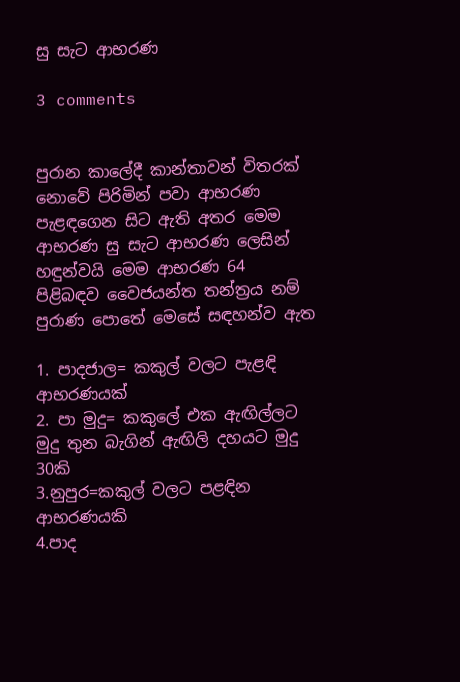සු සැට ආභරණ

3 comments


පුරාන කාලේදී කාන්තාවන් විතරක් නොවේ පිරිමින් පවා ආභරණ පැළඳගෙන සිට ඇති අතර මෙම ආභරණ සු සැට ආභරණ ලෙසින් හඳුන්වයි මෙම ආභරණ 64 පිළිබඳව වෛජයන්ත තන්ත්‍රය නම් පුරාණ පොතේ මෙසේ සඳහන්ව ඇත

1. පාදජාල= කකුල් වලට පැළඳි ආභරණයක්
2. පා මුදු= කකුලේ එක ඇඟිල්ලට මුදු තුන බැගින් ඇඟිලි දහයට මුදු 30කි
3.නුපුර=කකුල් වලට පළඳින ආභරණයකි
4.පාද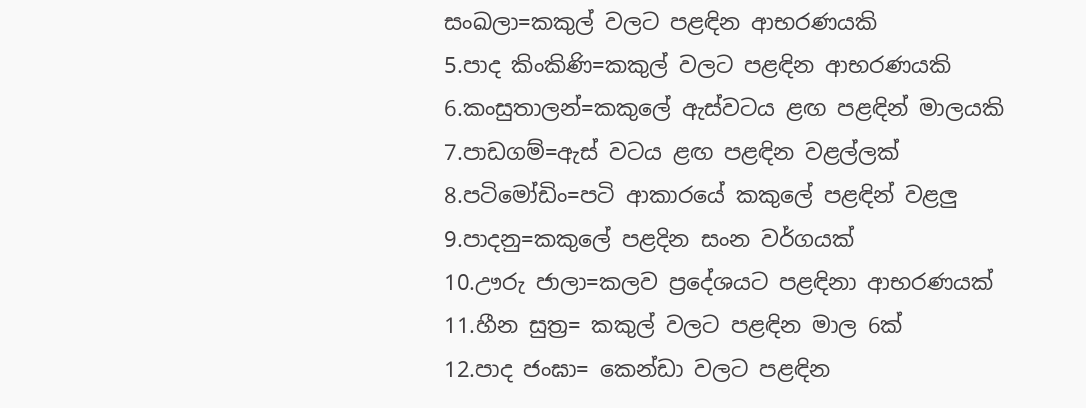සංඛලා=කකුල් වලට පළඳින ආභරණයකි
5.පාද කිංකිණි=කකුල් වලට පළඳින ආභරණයකි
6.කංසුතාලන්=කකුලේ ඇස්වටය ළඟ පළඳින් මාලයකි
7.පාඩගම්=ඇස් වටය ළඟ පළඳින වළල්ලක්
8.පටිමෝඩිං=පටි ආකාරයේ කකුලේ පළඳින් වළලු
9.පාදනු=කකුලේ පළදින සංන වර්ගයක්
10.ඌරු ජාලා=කලව ප්‍රදේශයට පළඳිනා ආභරණයක්
11.හීන සුත්‍ර= කකුල් වලට පළඳින මාල 6ක්
12.පාද ජංඝා= කෙන්ඩා වලට පළඳින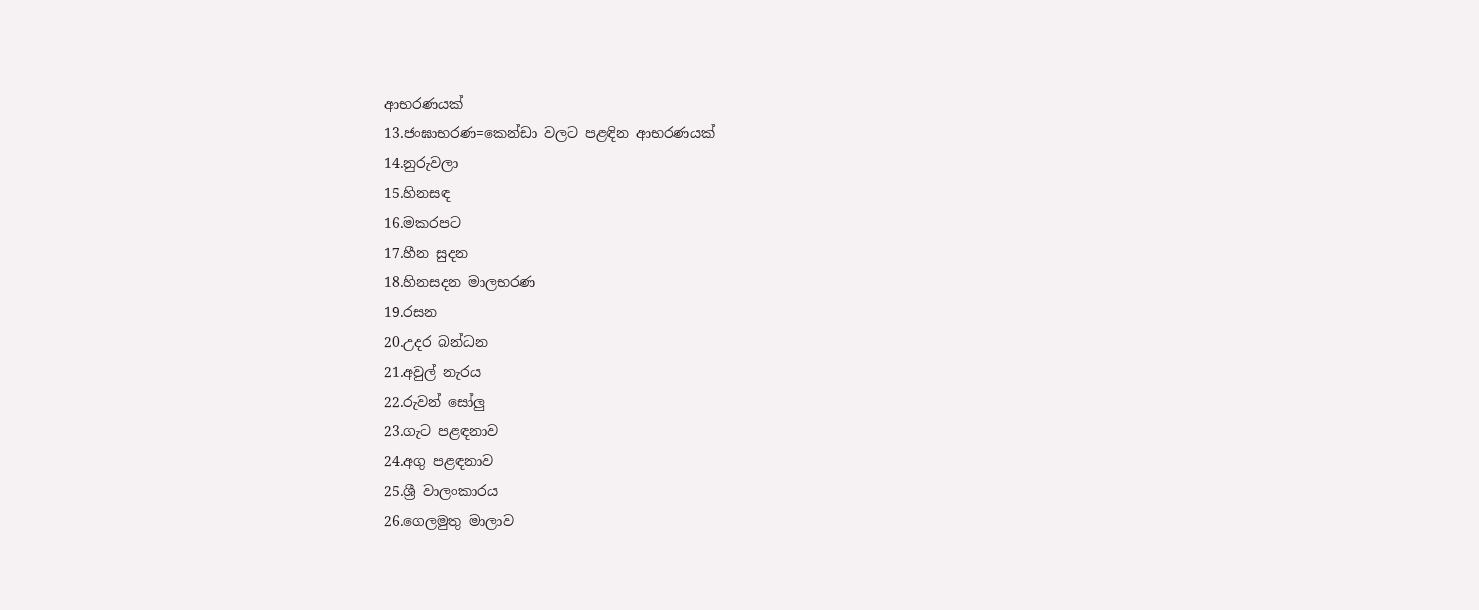ආභරණයක්
13.ජංඝාභරණ=කෙන්ඩා වලට පළඳින ආභරණයක්
14.නුරුවලා
15.හිනසඳ
16.මකරපට
17.හීන සුදන
18.හිනසදන මාලභරණ
19.රසන
20.උදර බන්ධන
21.අවුල් නැරය
22.රුවන් සෝලු
23.ගැට පළඳනාව
24.අගු පළඳනාව
25.ශ්‍රී වාලංකාරය
26.ගෙලමුතු මාලාව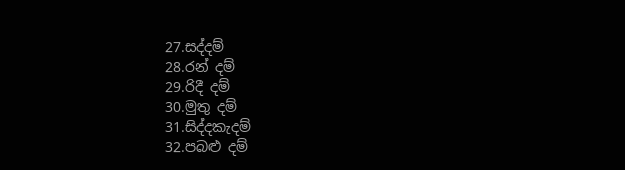27.සද්දම්
28.රන් දම්
29.රිදී දම්
30.මුතු දම්
31.සිද්දකැදම්
32.පබළු දම්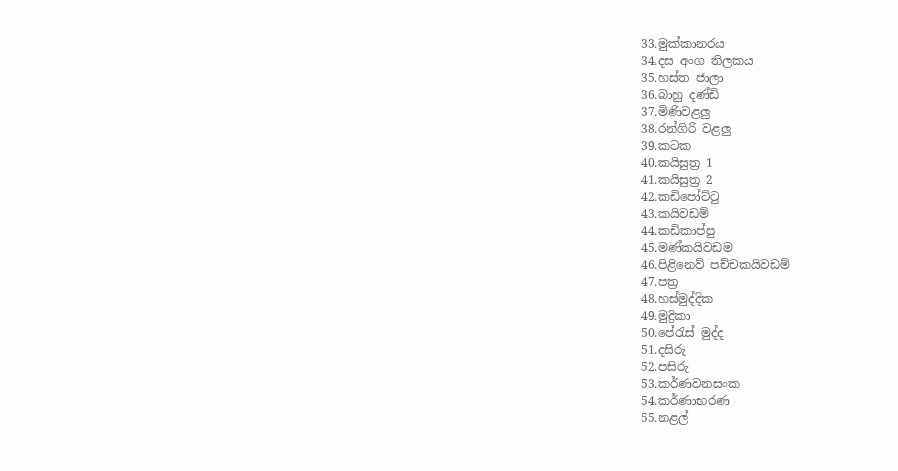33.මුක්කානරය
34.දස අංග තිලකය
35.හස්ත ජාලා
36.බාහු දණ්ඩි
37.මිණිවළලු
38.රන්ගිරි වළලු
39.කටක
40.කයිසුත්‍ර 1
41.කයිසුත්‍ර 2
42.කඩිපෝට්ටු
43.කයිවඩම්
44.කඩිකාප්පු
45.මණ්කයිවඩම
46.පිළිනෙව් පච්චකයිවඩම්
47.පත්‍ර
48.හස්මුද්දික
49.මුද්‍රිකා
50.පේරැස් මුද්ද
51.දසිරු
52.පසිරු
53.කර්ණවනසංක
54.කර්ණාභරණ
55.නළල්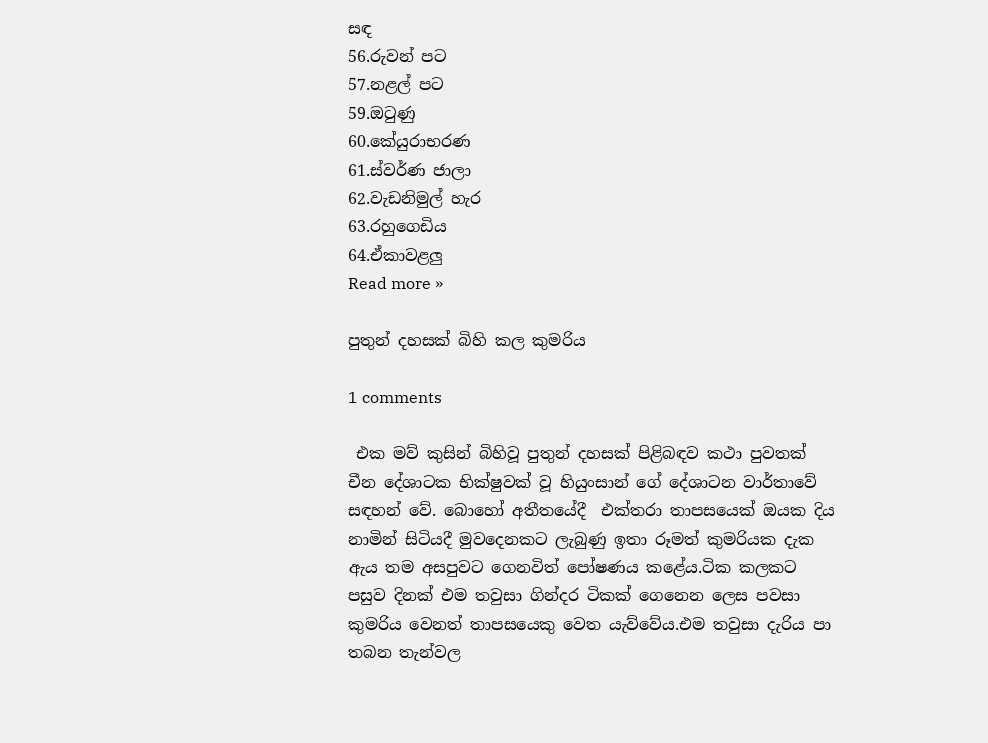සඳ
56.රුවන් පට
57.නළල් පට
59.ඔටුණු
60.කේයුරාභරණ
61.ස්වර්ණ ජාලා
62.වැඩනිමුල් හැර
63.රහුගෙඩිය
64.ඒකාවළලු
Read more »

පුතුන් දහසක් බිහි කල කුමරිය

1 comments

 එක මව් කුසින් බිහිවූ පුතුන් දහසක් පිළිබඳව කථා පුවතක් චීන දේශාටක භික්ෂුවක් වූ හියුංසාන් ගේ දේශාටන වාර්තාවේ සඳහන් වේ. බොහෝ අතීතයේදී  එක්තරා තාපසයෙක් ඔයක දිය නාමින් සිටියදී මුවදෙනකට ලැබුණු ඉතා රූමත් කුමරියක දැක ඇය තම අසපුවට ගෙනවිත් පෝෂණය කළේය.ටික කලකට පසුව දිනක් එම තවුසා ගින්දර ටිකක් ගෙනෙන ලෙස පවසා කුමරිය වෙනත් තාපසයෙකු වෙත යැව්වේය.එම තවුසා දැරිය පා තබන තැන්වල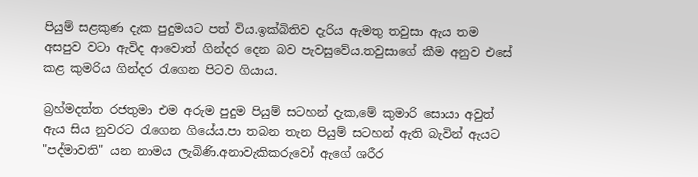පියුම් සළකුණ දැක පුදුමයට පත් විය.ඉක්බිතිව දැරිය ඇමතු තවුසා ඇය තම අසපුව වටා ඇවිද ආවොත් ගින්දර දෙන බව පැවසුවේය.තවුසාගේ කීම අනුව එසේ කළ කුමරිය ගින්දර රැගෙන පිටව ගියාය.

බ්‍රහ්මදත්ත රජතුමා එම අරුම පුදුම පියුම් සටහන් දැක,මේ කුමාරි සොයා අවුත් ඇය සිය නුවරට රැගෙන ගියේය.පා තබන තැන පියුම් සටහන් ඇති බැවින් ඇයට "පද්මාවති" යන නාමය ලැබිණි.අනාවැකිකරුවෝ ඇගේ ශරීර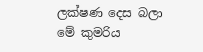ලක්ෂණ දෙස බලා මේ කුමරිය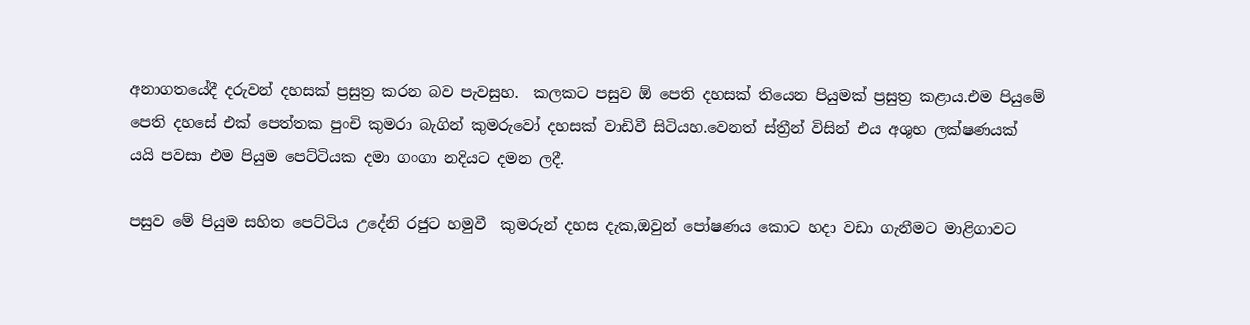අනාගතයේදී දරුවන් දහසක් ප්‍රසුත්‍ර කරන බව පැවසුහ.  කලකට පසුව ඕ පෙති දහසක් තියෙන පියුමක් ප්‍රසුත්‍ර කළාය.එම පියුමේ පෙති දහසේ එක් පෙත්තක පුංචි කුමරා බැගින් කුමරුවෝ දහසක් වාඩිවී සිටියහ.වෙනත් ස්ත්‍රීන් විසින් එය අශුභ ලක්ෂණයක් යයි පවසා එම පියුම පෙට්ටියක දමා ගංගා නදියට දමන ලදී.

පසුව මේ පියුම සහිත පෙට්ටිය උදේනි රජුට හමුවී  කුමරුන් දහස දැක,ඔවුන් පෝෂණය කොට හදා වඩා ගැනීමට මාළිගාවට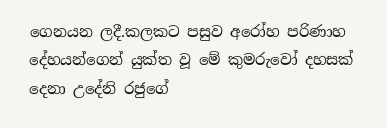ගෙනයන ලදී.කලකට පසුව අරෝහ පරිණාහ දේහයන්ගෙන් යුක්ත වූ මේ කුමරුවෝ දහසක් දෙනා උදේනි රජුගේ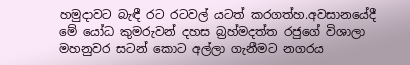හමුදාවට බැඳී රට රටවල් යටත් කරගත්හ.අවසානයේදී මේ යෝධ කුමරුවන් දහස බ්‍රහ්මදත්ත රජුගේ විශාලා මහනුවර සටන් කොට අල්ලා ගැනීමට නගරය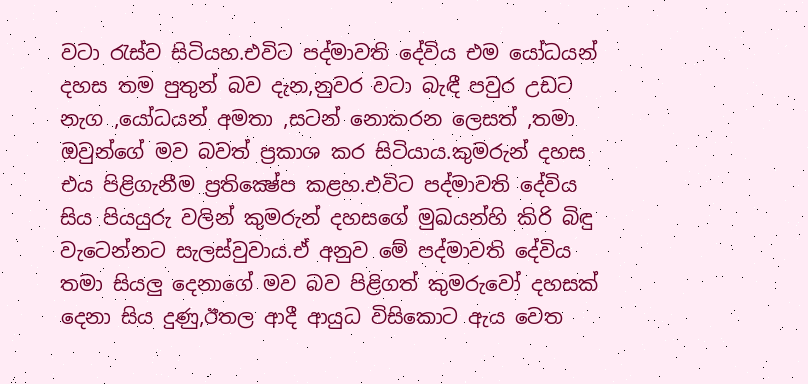වටා රැස්ව සිටියහ.එවිට පද්මාවති දේවිය එම යෝධයන් දහස තම පුතුන් බව දැන,නුවර වටා බැඳී පවුර උඩට නැග ,යෝධයන් අමතා ,සටන් නොකරන ලෙසත් ,තමා ඔවුන්ගේ මව බවත් ප්‍රකාශ කර සිටියාය.කුමරුන් දහස එය පිළිගැනීම ප්‍රතික්‍ෂේප කළහ.එවිට පද්මාවති දේවිය සිය පියයුරු වලින් කුමරුන් දහසගේ මුඛයන්හි කිරි බිඳු වැටෙන්නට සැලස්වුවාය.ඒ අනුව මේ පද්මාවති දේවිය තමා සියලු දෙනාගේ මව බව පිළිගත් කුමරුවෝ දහසක් දෙනා සිය දුණු,ඊතල ආදී ආයුධ විසිකොට ඇය වෙත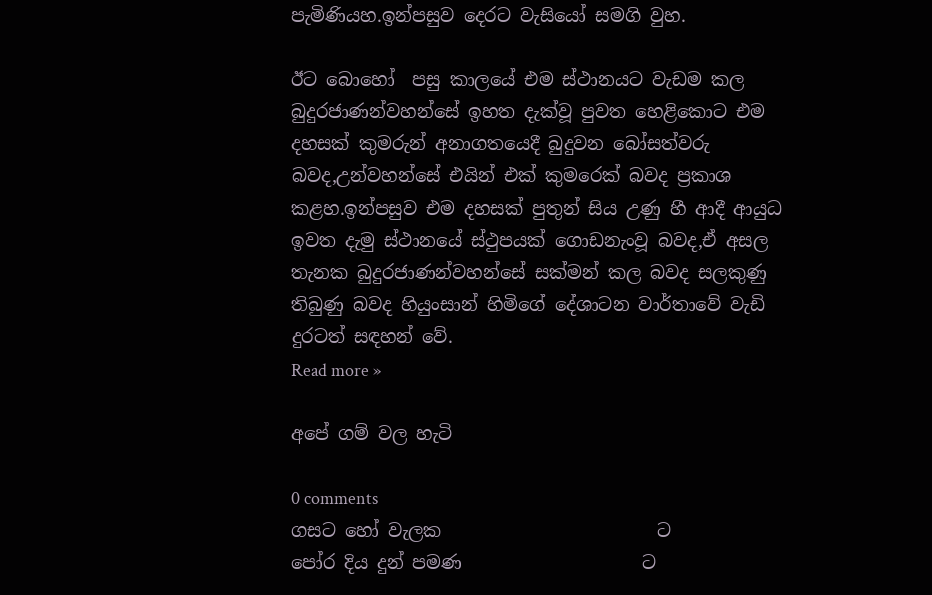පැමිණියහ.ඉන්පසුව දෙරට වැසියෝ සමගි වුහ.

ඊට බොහෝ  පසු කාලයේ එම ස්ථානයට වැඩම කල බුදුරජාණන්වහන්සේ ඉහත දැක්වූ පුවත හෙළිකොට එම දහසක් කුමරුන් අනාගතයෙදී බුදුවන බෝසත්වරු බවද,උන්වහන්සේ එයින් එක් කුමරෙක් බවද ප්‍රකාශ කළහ.ඉන්පසුව එම දහසක් පුතුන් සිය උණු හී ආදී ආයුධ  ඉවත දැමු ස්ථානයේ ස්ථුපයක් ගොඩනැංවූ බවද,ඒ අසල තැනක බුදුරජාණන්වහන්සේ සක්මන් කල බවද සලකුණු තිබුණු බවද හියුංසාන් හිමිගේ දේශාටන වාර්තාවේ වැඩි දුරටත් සඳහන් වේ.
Read more »

අපේ ගම් වල හැටි

0 comments
ගසට හෝ වැලක                        ට
පෝර දිය දුන් පමණ                    ට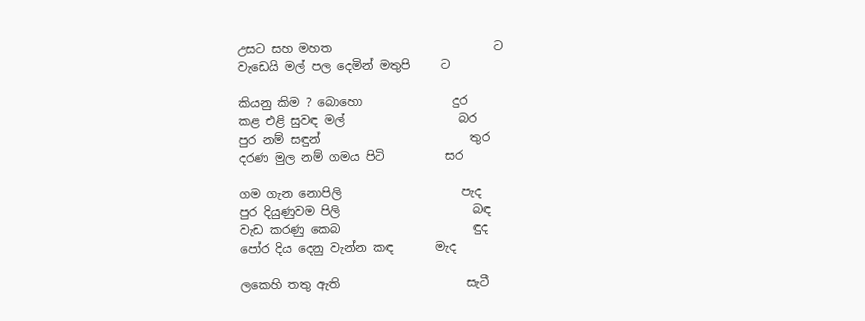උසට සහ මහත                           ට
වැඩෙයි මල් පල දෙමින් මතුපි     ට

කියනු කිම ? බොහො               දුර
කළ එළි සුවඳ මල්                   බර
පුර නම් සඳුන්                         තුර
දරණ මුල නම් ගමය පිටි          සර

ගම ගැන නොපිලි                    පැද
පුර දියුණුවම පිලි                      බඳ
වැඩ කරණු කෙබ                      ඳුද
පෝර දිය දෙනු වැන්න කඳ       මැද

ලකෙහි තතු ඇති                     සැටී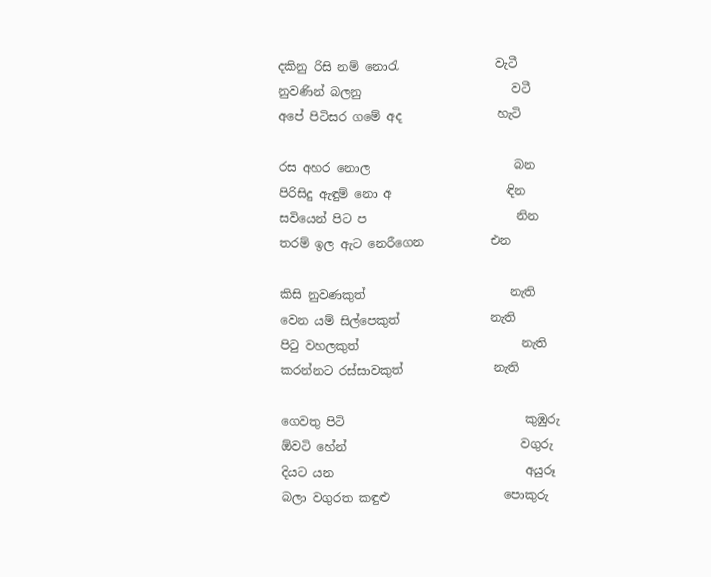දකිනු රිසි නම් නොරැ                වැටී
නුවණින් බලනු                         වටී
අපේ පිටිසර ගමේ අද                හැටි

රස අහර නොල                        බන
පිරිසිදු ඇඳුම් නො අ                   ඳින
සවියෙන් පිට ප                         නින
තරම් ඉල ඇට නෙරීගෙන           එන

කිසි නුවණකුත්                        නැති
වෙන යම් සිල්පෙකුත්               නැති
පිටු වහලකුත්                           නැති
කරන්නට රස්සාවකුත්               නැති

ගෙවතු පිටි                              කුඹුරු
ඕවටි හේන්                             වගුරු
දියට යන                                අයුරූ
බලා වගුරත කඳුළු                   පොකුරු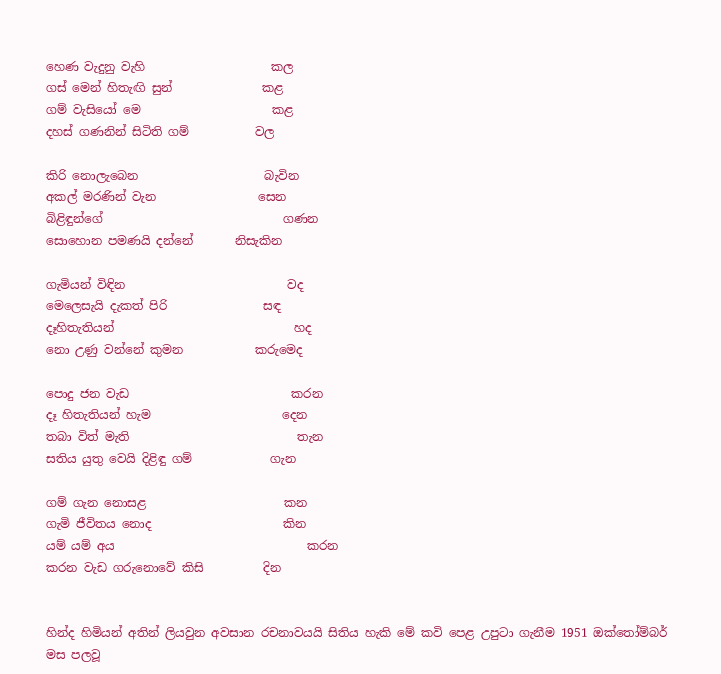හෙණ වැදුනු වැහි                     කල
ගස් මෙන් හිතැඟි සුන්               කළ
ගම් වැසියෝ මෙ                      කළ
දහස් ගණනින් සිටිති ගම්           වල

කිරි නොලැබෙන                     බැවින
අකල් මරණින් වැන                 සෙන
බිළිඳුන්ගේ                              ගණන
සොහොන පමණයි දන්නේ       නිසැකින

ගැමියන් විඳින                           වද
මෙලෙසැයි දැකත් පිරි                සඳ
දෑහිතැතියන්                              හද
නො උණු වන්නේ කුමන            කරුමෙද

පොදු ජන වැඩ                           කරන
දෑ හිතැතියන් හැම                      දෙන
තබා විත් මැති                            තැන
සතිය යුතු වෙයි දිළිඳු ගම්             ගැන

ගම් ගැන නොසළ                       කන
ගැමි ජීවිතය නොද                      කින
යම් යම් අය                                කරන
කරන වැඩ ගරුනොවේ කිසි          දින


හින්ද හිමියන් අතින් ලියවුන අවසාන රචනාවයයි සිතිය හැකි මේ කවි පෙළ උපුටා ගැනීම 1951 ඔක්තෝම්බර් මස පලවූ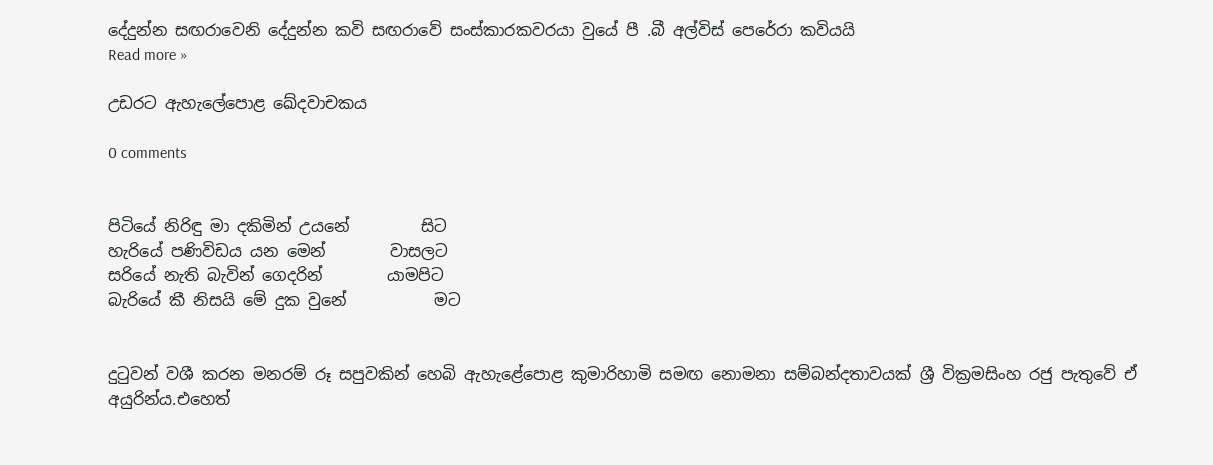දේදුන්න සඟරාවෙනි දේදුන්න කවි සඟරාවේ සංස්කාරකවරයා වුයේ පී .බී අල්විස් පෙරේරා කවියයි
Read more »

උඩරට ඇහැලේපොළ ඛේදවාචකය

0 comments


පිටියේ නිරිඳු මා දකිමින් උයනේ         සිට
හැරියේ පණිවිඩය යන මෙන්        වාසලට
සරියේ නැති බැවින් ගෙදරින්        යාමපිට
බැරියේ කී නිසයි මේ දුක වුනේ           මට


දුටුවන් වශී කරන මනරම් රූ සපුවකින් හෙබි ඇහැළේපොළ කුමාරිහාමි සමඟ නොමනා සම්බන්දතාවයක් ශ්‍රී වික්‍රමසිංහ රජු පැතුවේ ඒ අයුරින්ය.එහෙත්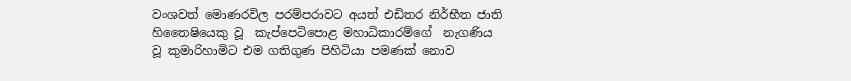වංශවත් මොණරවිල පරම්පරාවට අයත් එඩිතර නිර්භීත ජාති  හිතෛෂියෙකු වූ  කැප්පෙටිපොළ මහාධිකාරම්ගේ  නැගණිය වූ කුමාරිහාමිට එම ගතිගුණ පිහිටියා පමණක් නොව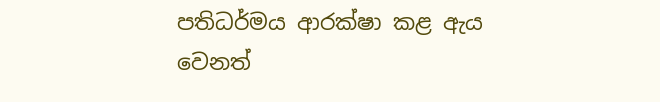පතිධර්මය ආරක්ෂා කළ ඇය වෙනත්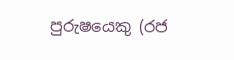පුරුෂයෙකු (රජ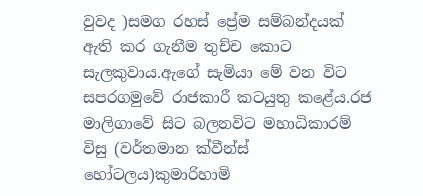වුවද )සමග රහස් ප්‍රේම සම්බන්දයක් ඇති කර ගැනීම තුච්ච කොට සැලකුවාය.ඇගේ සැමියා මේ වන විට සපරගමුවේ රාජකාරී කටයුතු කළේය.රජ මාලිගාවේ සිට බලනවිට මහාධිකාරම් විසු (වර්තමාන ක්වීන්ස් හෝටලය)කුමාරිහාමි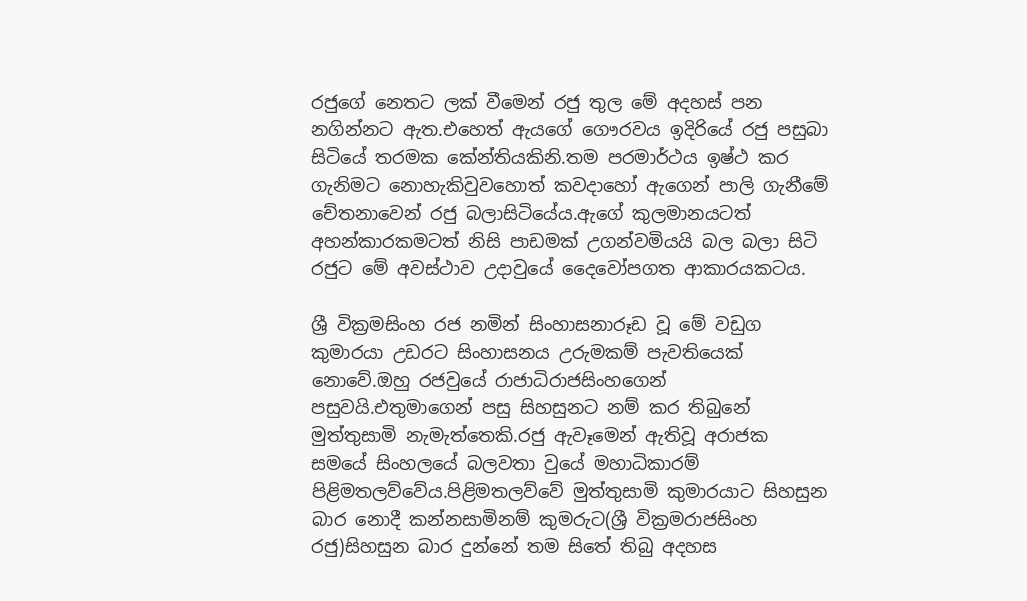රජුගේ නෙතට ලක් වීමෙන් රජු තුල මේ අදහස් පන නගින්නට ඇත.එහෙත් ඇයගේ ගෞරවය ඉදිරියේ රජු පසුබා සිටියේ තරමක කේන්තියකිනි.තම පරමාර්ථය ඉෂ්ථ කර ගැනිමට නොහැකිවුවහොත් කවදාහෝ ඇගෙන් පාලි ගැනීමේ චේතනාවෙන් රජු බලාසිටියේය.ඇගේ කුලමානයටත් අහන්කාරකමටත් නිසි පාඩමක් උගන්වමියයි බල බලා සිටි රජුට මේ අවස්ථාව උදාවුයේ දෛවෝපගත ආකාරයකටය.

ශ්‍රී වික්‍රමසිංහ රජ නමින් සිංහාසනාරූඩ වූ මේ වඩුග කුමාරයා උඩරට සිංහාසනය උරුමකම් පැවතියෙක් නොවේ.ඔහු රජවුයේ රාජාධිරාජසිංහගෙන් පසුවයි.එතුමාගෙන් පසු සිහසුනට නම් කර තිබුනේ මුත්තුසාමි නැමැත්තෙකි.රජු ඇවෑමෙන් ඇතිවූ අරාජක  සමයේ සිංහලයේ බලවතා වුයේ මහාධිකාරම් පිළිමතලව්වේය.පිළිමතලව්වේ මුත්තුසාමි කුමාරයාට සිහසුන බාර නොදී කන්නසාමිනම් කුමරුට(ශ්‍රී වික්‍රමරාජසිංහ රජු)සිහසුන බාර දුන්නේ තම සිතේ තිබු අදහස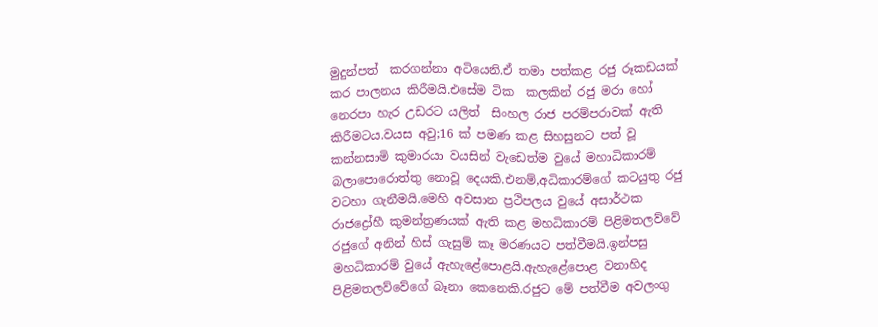මුදුන්පත්  කරගන්නා අටියෙනි.ඒ තමා පත්කළ රජු රූකඩයක් කර පාලනය කිරීමයි.එසේම ටික  කලකින් රජු මරා හෝ නෙරපා හැර උඩරට යලිත්  සිංහල රාජ පරම්පරාවක් ඇති කිරීමටය.වයස අවු;16 ක් පමණ කළ සිහසුනට පත් වූ කන්නසාමි කුමාරයා වයසින් වැඩෙත්ම වුයේ මහාධිකාරම් බලාපොරොත්තු නොවූ දෙයකි.එනම්,අධිකාරම්ගේ කටයුතු රජු වටහා ගැනීමයි.මෙහි අවසාන ප්‍රථිපලය වුයේ අසාර්ථක රාජද්‍රෝහී කුමන්ත්‍රණයක් ඇති කළ මහධිකාරම් පිළිමතලව්වේ රජුගේ අනින් හිස් ගැසුම් කෑ මරණයට පත්වීමයි.ඉන්පසු මහධිකාරම් වුයේ ඇහැළේපොළයි.ඇහැළේපොළ වනාහිද පිළිමතලව්වේගේ බෑනා කෙනෙකි.රජුට මේ පත්වීම අවලංගු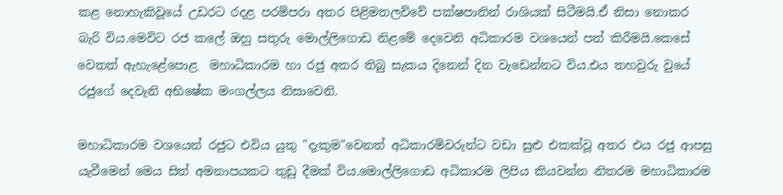කළ නොහැකිවූයේ උඩරට රදළ පරම්පරා අතර පිළිමතලව්වේ පක්ෂපාතින් රාශියක් සිටීමයි.ඒ නිසා නොකර බැරි විය.මෙවිට රජ කලේ ඔහු සතුරු මොල්ලිගොඩ නිළමේ දෙවෙනි අධිකාරම වශයෙන් පත් කිරීමයි.කෙසේ වෙතත් ඇහැළේපොළ  මහාධිකාරම හා රජු අතර තිබු සැකය දිනෙන් දින වැඩෙන්නට විය.එය තහවුරු වුයේ රජුගේ දෙවැනි අභිෂේක මංගල්ලය නිසාවෙනි.

මහාධිකාරම වශයෙන් රජුට එවිය යුතු "දැකුම"වෙනත් අධිකාරම්වරුන්ට වඩා සුළු එකක්වූ අතර එය රජු ආපසු යැවීමෙන් මෙය සිත් අමනාපයකට තුඩු දීමක් විය.මොල්ලිගොඩ අධිකාරම ලිපිය කියවන්න නිතරම මහාධිකාරම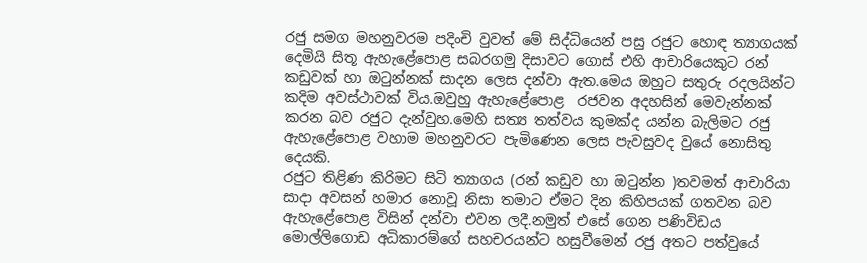රජු සමග මහනුවරම පදිංචි වුවත් මේ සිද්ධියෙන් පසු රජුට හොඳ ත්‍යාගයක් දෙමියි සිතූ ඇහැළේපොළ සබරගමු දිසාවට ගොස් එහි ආචාරියෙකුට රන් කඩුවක් හා ඔටුන්නක් සාදන ලෙස දන්වා ඇත.මෙය ඔහුට සතුරු රදලයින්ට කදිම අවස්ථාවක් විය.ඔවුහු ඇහැළේපොළ  රජවන අදහසින් මෙවැන්නක් කරන බව රජුට දැන්වුහ.මෙහි සත්‍ය තත්වය කුමක්ද යන්න බැලිමට රජු ඇහැළේපොළ වහාම මහනුවරට පැමිණෙන ලෙස පැවසුවද වුයේ නොසිතු දෙයකි.
රජුට තිළිණ කිරිමට සිටි ත්‍යාගය (රන් කඩුව හා ඔටුන්න )තවමත් ආචාරියා සාදා අවසන් හමාර නොවූ නිසා තමාට ඒමට දින කිහිපයක් ගතවන බව ඇහැළේපොළ විසින් දන්වා එවන ලදී.නමුත් එසේ ගෙන පණිවිඩය මොල්ලිගොඩ අධිකාරම්ගේ සහචරයන්ට හසුවීමෙන් රජු අතට පත්වුයේ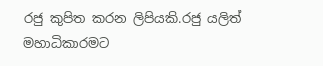රජු කුපිත කරන ලිපියකි.රජු යලිත් මහාධිකාරමට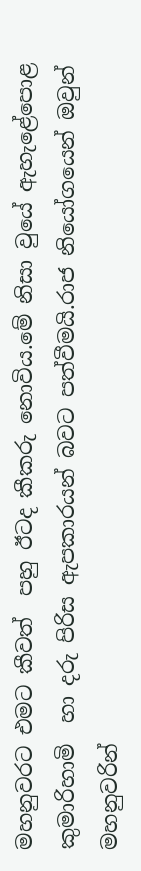මහනුවරට එමට කීවත්  පහු ඊටද කීකරු නොවිය.මේ නිසා වුයේ ඇහැළේපොළ කුමාරිහාමි  හා දරු පිරිස ඇපකාරයන් බවට පත්වීමයි.රාජ නියෝගයෙන් ඔවුන් මහනුවරින්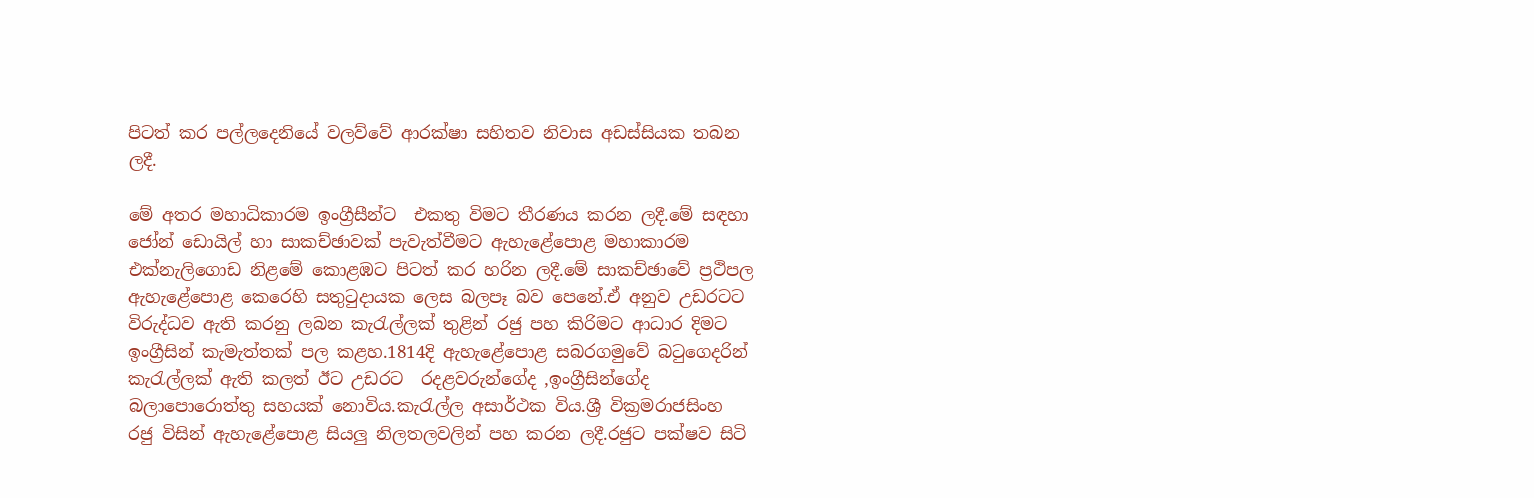පිටත් කර පල්ලදෙනියේ වලව්වේ ආරක්ෂා සහිතව නිවාස අඩස්සියක තබන ලදී.

මේ අතර මහාධිකාරම ඉංග්‍රීසීන්ට  එකතු විමට තීරණය කරන ලදී.මේ සඳහා ජෝන් ඩොයිල් හා සාකච්ඡාවක් පැවැත්වීමට ඇහැළේපොළ මහාකාරම එක්නැලිගොඩ නිළමේ කොළඹට පිටත් කර හරින ලදී.මේ සාකච්ඡාවේ ප්‍රථිපල ඇහැළේපොළ කෙරෙහි සතුටුදායක ලෙස බලපෑ බව පෙනේ.ඒ අනුව උඩරටට විරුද්ධව ඇති කරනු ලබන කැරැල්ලක් තුළින් රජු පහ කිරිමට ආධාර දිමට ඉංග්‍රීසින් කැමැත්තක් පල කළහ.1814දි ඇහැළේපොළ සබරගමුවේ බටුගෙදරින් කැරැල්ලක් ඇති කලත් ඊට උඩරට  රදළවරුන්ගේද ,ඉංග්‍රීසින්ගේද බලාපොරොත්තු සහයක් නොවිය.කැරැල්ල අසාර්ථක විය.ශ්‍රී වික්‍රමරාජසිංහ රජු විසින් ඇහැළේපොළ සියලු නිලතලවලින් පහ කරන ලදී.රජුට පක්ෂව සිටි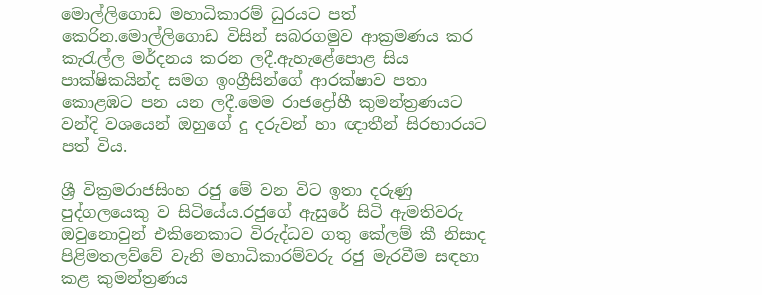මොල්ලිගොඩ මහාධිකාරම් ධුරයට පත් කෙරින.මොල්ලිගොඩ විසින් සබරගමුව ආක්‍රමණය කර කැරැල්ල මර්දනය කරන ලදී.ඇහැළේපොළ සිය පාක්ෂිකයින්ද සමග ඉංග්‍රීසින්ගේ ආරක්ෂාව පතා කොළඹට පන යන ලදී.මෙම රාජද්‍රෝහී කුමන්ත්‍රණයට වන්දි වශයෙන් ඔහුගේ දු දරුවන් හා ඥාතීන් සිරභාරයට පත් විය.

ශ්‍රී වික්‍රමරාජසිංහ රජු මේ වන විට ඉතා දරුණු පුද්ගලයෙකු ව සිටියේය.රජුගේ ඇසුරේ සිටි ඇමතිවරු ඔවුනොවුන් එකිනෙකාට විරුද්ධව ගතු කේලම් කී නිසාද පිළිමතලව්වේ වැනි මහාධිකාරම්වරු රජු මැරවීම සඳහා කළ කුමන්ත්‍රණය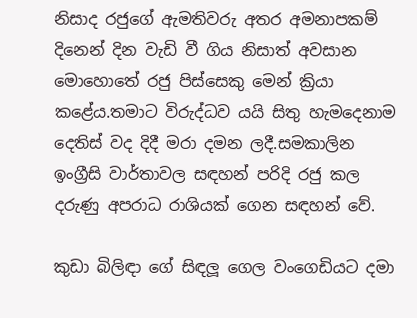නිසාද රජුගේ ඇමතිවරු අතර අමනාපකම් දිනෙන් දින වැඩි වී ගිය නිසාත් අවසාන මොහොතේ රජු පිස්සෙකු මෙන් ක්‍රියා කළේය.තමාට විරුද්ධව යයි සිතු හැමදෙනාම දෙතිස් වද දිදී මරා දමන ලදී.සමකාලින ඉංග්‍රීසි වාර්තාවල සඳහන් පරිදි රජු කල දරුණු අපරාධ රාශියක් ගෙන සඳහන් වේ.

කුඩා බිලිඳා ගේ සිඳලූ ගෙල වංගෙඩියට දමා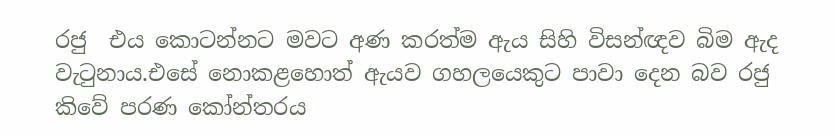රජු  එය කොටන්නට මවට අණ කරත්ම ඇය සිහි විසන්ඥව බිම ඇද වැටුනාය.එසේ නොකළහොත් ඇයව ගහලයෙකුට පාවා දෙන බව රජු කිවේ පරණ කෝන්තරය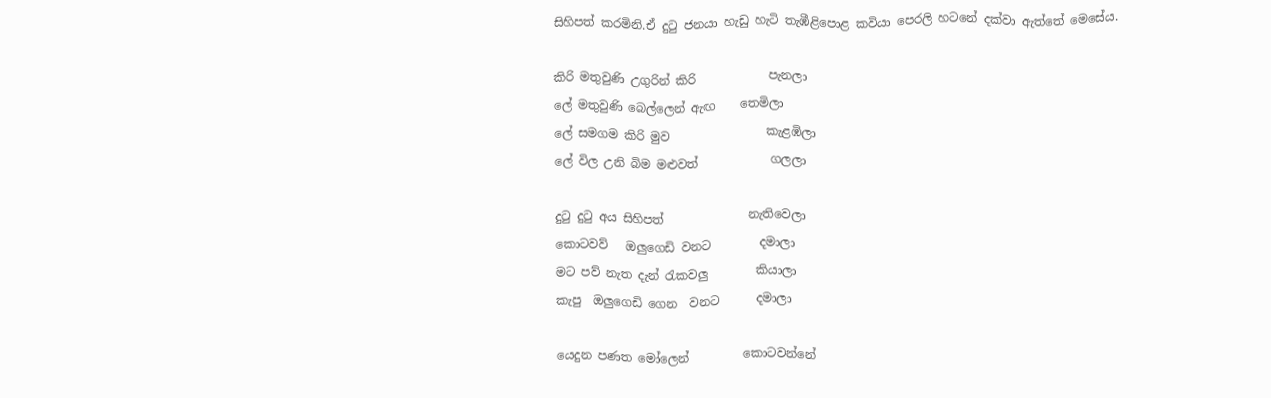සිහිපත් කරමිනි.ඒ දුටු ජනයා හැඩු හැටි තැඹීළිපොළ කවියා පෙරලි හටනේ දක්වා ඇත්තේ මෙසේය.

කිරි මතුවුණි උගුරින් කිරි            පැනලා
ලේ මතුවුණි බෙල්ලෙන් ඇඟ    තෙමිලා
ලේ සමගම කිරි මුව                කැළඹිලා
ලේ විල උනි බිම මළුවත්            ගලලා

දුටු දුටු අය සිහිපත්              නැතිවෙලා
කොටවව්   ඔලුගෙඩි වනට        දමාලා
මට පව් නැත දැන් රැකවලු        කියාලා
කැපු  ඔලුගෙඩි ගෙන  වනට      දමාලා

යෙදුන පණත මෝලෙන්         කොටවන්නේ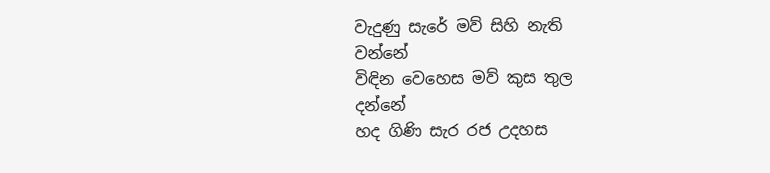වැදුණු සැරේ මව් සිහි නැති              වන්නේ
විඳින වෙහෙස මව් කුස තුල              දන්නේ
හද ගිණි සැර රජ උදහස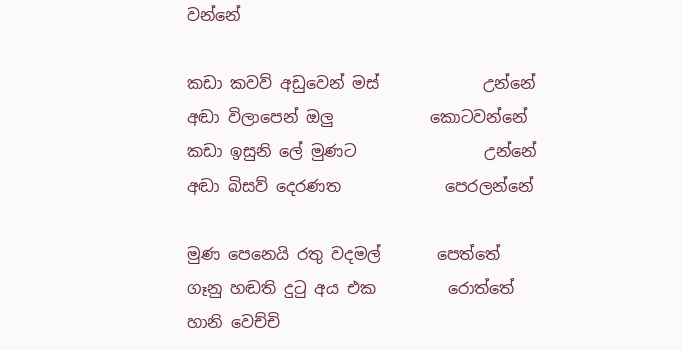වන්නේ

කඩා කවව් අඩුවෙන් මස්             උන්නේ
අඬා විලාපෙන් ඔලු            කොටවන්නේ
කඩා ඉසුනි ලේ මුණට                උන්නේ
අඬා බිසව් දෙරණත             පෙරලන්නේ

මුණ පෙනෙයි රතු වදමල්       පෙත්තේ
ගෑනු හඬති දුටු අය එක         රොත්තේ
හානි වෙච්චි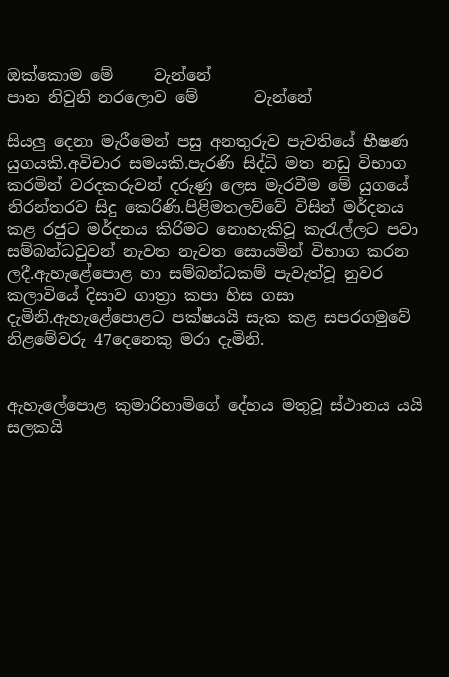ඔක්කොම මේ     වැන්නේ
පාන නිවුනි නරලොව මේ       වැන්නේ

සියලු දෙනා මැරීමෙන් පසු අනතුරුව පැවතියේ භීෂණ යුගයකි.අවිචාර සමයකි.පැරණි සිද්ධි මත නඩු විභාග කරමින් වරදකරුවන් දරුණු ලෙස මැරවීම මේ යුගයේ  නිරන්තරව සිදු කෙරිණි.පිළිමතලව්වේ විසින් මර්දනය කළ රජුට මර්දනය කිරිමට නොහැකිවූ කැරැල්ලට පවා සම්බන්ධවුවන් නැවත නැවත සොයමින් විභාග කරන ලදී.ඇහැළේපොළ හා සම්බන්ධකම් පැවැත්වූ නුවර කලාවියේ දිසාව ගාත්‍රා කපා හිස ගසා දැමිනි.ඇහැළේපොළට පක්ෂයයි සැක කළ සපරගමුවේ නිළමේවරු 47දෙනෙකු මරා දැමිනි.


ඇහැලේපොළ කුමාරිහාමිගේ දේහය මතුවූ ස්ථානය යයි සලකයි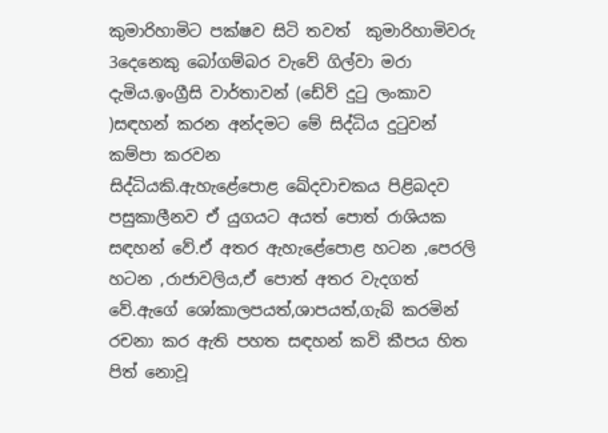කුමාරිහාමිට පක්ෂව සිටි තවත්  කුමාරිහාමිවරු 3දෙනෙකු බෝගම්බර වැවේ ගිල්වා මරා දැමිය.ඉංග්‍රීසි වාර්තාවන් (ඩේව් දුටු ලංකාව )සඳහන් කරන අන්දමට මේ සිද්ධිය දුටුවන් කම්පා කරවන
සිද්ධියකි.ඇහැළේපොළ ඛේදවාචකය පිළිබදව පසුකාලීනව ඒ යුගයට අයත් පොත් රාශියක සඳහන් වේ.ඒ අතර ඇහැළේපොළ හටන ,පෙරලි හටන ,රාජාවලිය,ඒ පොත් අතර වැදගත් වේ.ඇගේ ශෝකාලපයත්,ශාපයත්,ගැබ් කරමින් රචනා කර ඇති පහත සඳහන් කවි කීපය හිත පිත් නොවූ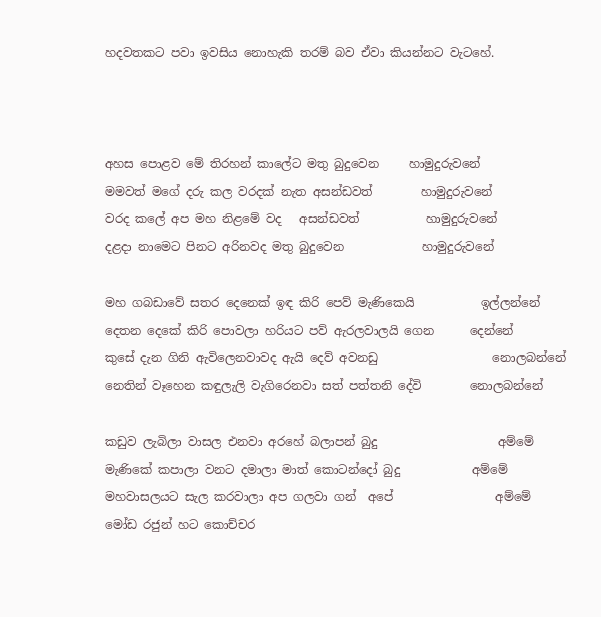හදවතකට පවා ඉවසිය නොහැකි තරම් බව ඒවා කියන්නට වැටහේ.



අහස පොළව මේ තිරහන් කාලේට මතු බුදුවෙන     හාමුදුරුවනේ
මමවත් මගේ දරු කල වරදක් නැත අසන්ඩවත්        හාමුදුරුවනේ
වරද කලේ අප මහ නිළමේ වද   අසන්ඩවත්           හාමුදුරුවනේ
දළදා නාමෙට පිනට අරිනවද මතු බුදුවෙන             හාමුදුරුවනේ

මහ ගබඩාවේ සතර දෙනෙක් ඉඳ කිරි පෙව් මැණිකෙයි           ඉල්ලන්නේ
දෙතන දෙකේ කිරි පොවලා හරියට පව් ඇරලවාලයි ගෙන      දෙන්නේ
කුසේ දැන ගිනි ඇවිලෙනවාවද ඇයි දෙව් අවනඩු                   නොලබන්නේ
නෙතින් වෑහෙන කඳුලැලි වැගිරෙනවා සත් පත්තනි දේවි        නොලබන්නේ

කඩුව ලැබිලා වාසල එනවා අරහේ බලාපන් බුදු                    අම්මේ
මැණිකේ කපාලා වනට දමාලා මාත් කොටන්දෝ බුදු            අම්මේ
මහවාසලයට සැල කරවාලා අප ගලවා ගන්  අපේ                 අම්මේ
මෝඩ රජුන් හට කොච්චර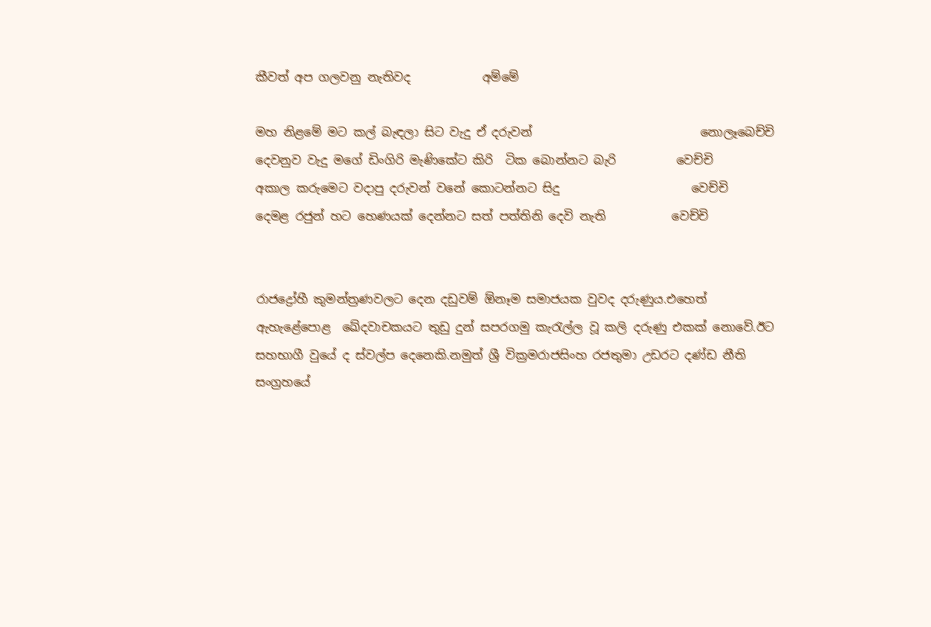කීවත් අප ගලවනු නැතිවද            අම්මේ

මහ නිළමේ මට කල් බැඳලා සිට වැදු ඒ දරුවන්                            නොලෑබෙච්චි
දෙවනුව වැදු මගේ ඩිංගිරි මැණිකේට කිරි  ටික බොන්නට බැරි          වෙච්චි
අකාල කරුමෙට වදාපු දරුවන් වනේ කොටන්නට සිදු                      වෙච්චි
දෙමළ රජුන් හට හෙණයක් දෙන්නට සත් පත්තිනි දෙවි නැති           වෙච්චි


රාජද්‍රෝහී කුමන්ත්‍රණවලට දෙන දඩුවම් ඕනෑම සමාජයක වුවද දරුණුය.එහෙත් ඇහැළේපොළ  ඛේදවාචකයට තුඩු දුන් සපරගමු කැරැල්ල වූ කලි දරුණු එකක් නොවේ.ඊට සහභාගී වුයේ ද ස්වල්ප දෙනෙකි.නමුත් ශ්‍රී වික්‍රමරාජසිංහ රජතුමා උඩරට දණ්ඩ නීති සංග්‍රහයේ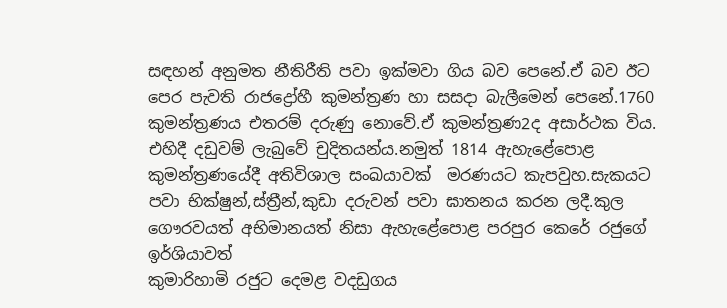සඳහන් අනුමත නීතිරීති පවා ඉක්මවා ගිය බව පෙනේ.ඒ බව ඊට පෙර පැවති රාජද්‍රෝහී කුමන්ත්‍රණ හා සසදා බැලීමෙන් පෙනේ.1760 කුමන්ත්‍රණය එතරම් දරුණු නොවේ.ඒ කුමන්ත්‍රණ2ද අසාර්ථක විය.
එහිදී දඩුවම් ලැබුවේ චුදිතයන්ය.නමුත් 1814 ඇහැළේපොළ කුමන්ත්‍රණයේදී අතිවිශාල සංඛයාවක්  මරණයට කැපවුහ.සැකයට පවා භික්ෂුන්,ස්ත්‍රීන්,කුඩා දරුවන් පවා ඝාතනය කරන ලදී.කුල ගෞරවයත් අභිමානයත් නිසා ඇහැළේපොළ පරපුර කෙරේ රජුගේ ඉර්ශියාවත්
කුමාරිහාමි රජුට දෙමළ වදඩුගය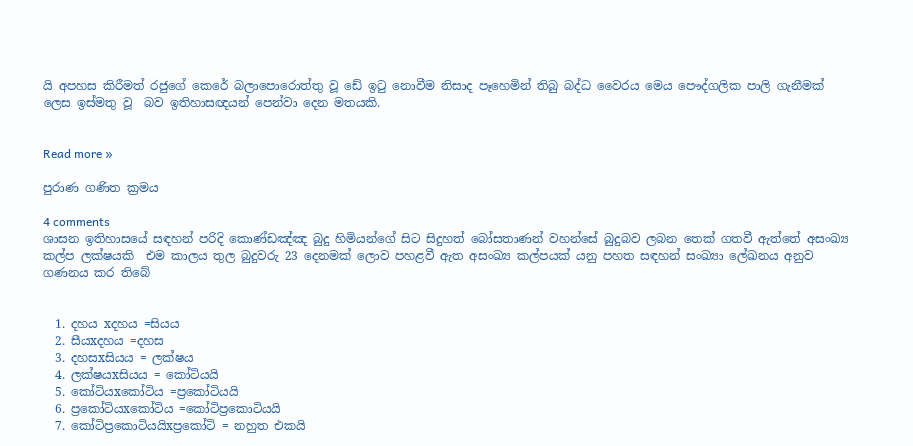යි අපහස කිරීමත් රජුගේ කෙරේ බලාපොරොත්තු වූ ඩේ ඉටු නොවීම නිසාද පෑහෙමින් තිබු බද්ධ වෛරය මෙය පෞද්ගලික පාලි ගැනීමක් ලෙස ඉස්මතු වූ  බව ඉතිහාසඥයන් පෙන්වා දෙන මතයකි.


Read more »

පුරාණ ගණිත ක්‍රමය

4 comments
ශාසන ඉතිහාසයේ සඳහන් පරිදි කොණ්ඩඤ්ඤ බුදු හිමියන්ගේ සිට සිදුහත් බෝසතාණන් වහන්සේ බුදුබව ලබන තෙක් ගතවී ඇත්තේ අසංඛ්‍ය කල්ප ලක්ෂයකි  එම කාලය තුල බුදුවරු 23 දෙනමක් ලොව පහළවී ඇත අසංඛ්‍ය කල්පයක් යනු පහත සඳහන් සංඛ්‍යා ලේඛනය අනුව ගණනය කර තිබේ


  1. දහය xදහය =සියය
  2. සීයxදහය =දහස
  3. දහසxසියය = ලක්ෂය
  4. ලක්ෂයxසියය = කෝටියයි
  5. කෝටියxකෝටිය =ප්‍රකෝටියයි
  6. ප්‍රකෝටියxකෝටිය =කෝටිප්‍රකොටියයි
  7. කෝටිප්‍රකොටියයිxප්‍රකෝටි = නහුත එකයි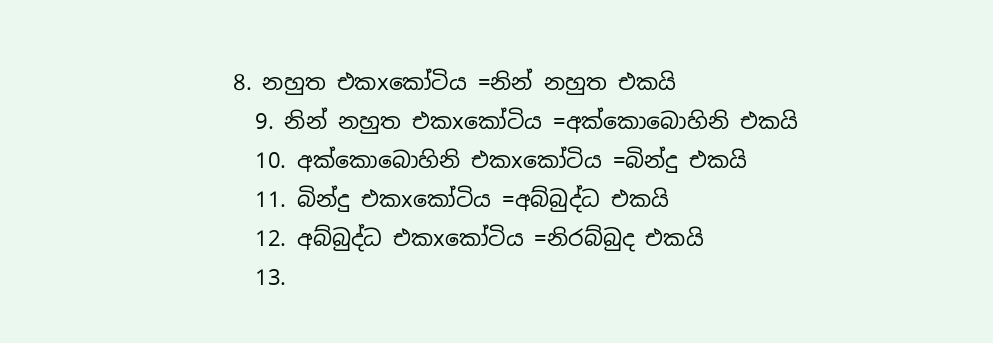8. නහුත එකxකෝටිය =නින් නහුත එකයි
  9. නින් නහුත එකxකෝටිය =අක්කොබොහිනි එකයි
  10. අක්කොබොහිනි එකxකෝටිය =බින්දු එකයි
  11. බින්දු එකxකෝටිය =අබ්බුද්ධ එකයි
  12. අබ්බුද්ධ එකxකෝටිය =නිරබ්බුද එකයි
  13.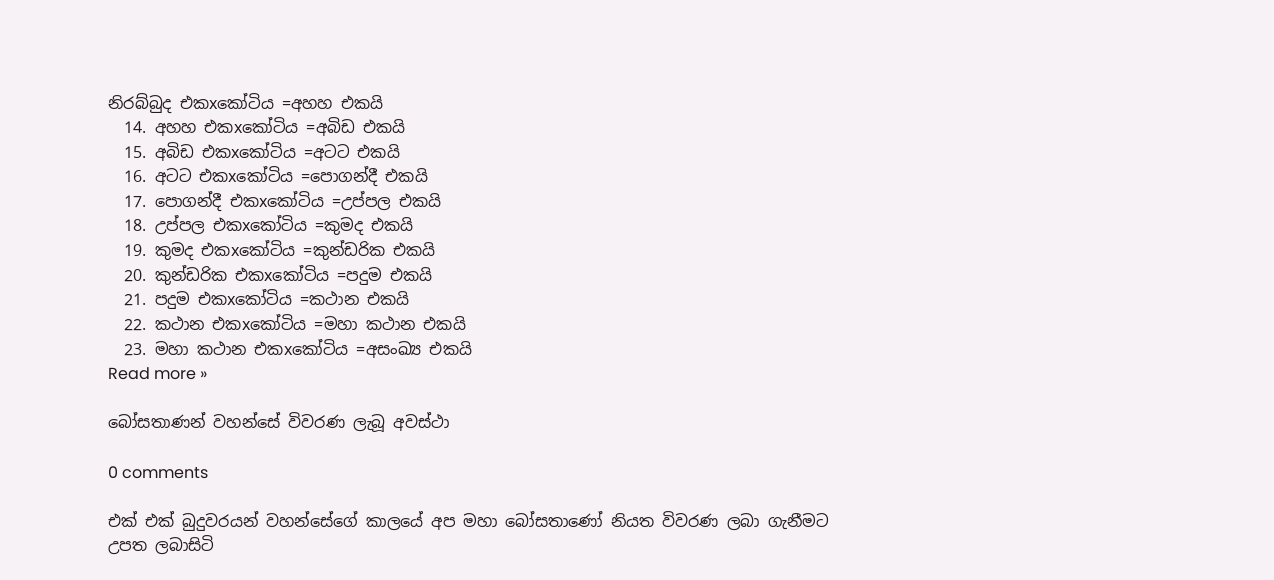නිරබ්බුද එකxකෝටිය =අහහ එකයි
  14. අහහ එකxකෝටිය =අබිඩ එකයි
  15. අබිඩ එකxකෝටිය =අටට එකයි
  16. අටට එකxකෝටිය =පොගන්දී එකයි
  17. පොගන්දී එකxකෝටිය =උප්පල එකයි
  18. උප්පල එකxකෝටිය =කුමද එකයි
  19. කුමද එකxකෝටිය =කුන්ඩරික එකයි
  20. කුන්ඩරික එකxකෝටිය =පදුම එකයි
  21. පදුම එකxකෝටිය =කථාන එකයි
  22. කථාන එකxකෝටිය =මහා කථාන එකයි
  23. මහා කථාන එකxකෝටිය =අසංඛ්‍ය එකයි
Read more »

බෝසතාණන් වහන්සේ විවරණ ලැබූ අවස්ථා

0 comments

එක් එක් බුදුවරයන් වහන්සේගේ කාලයේ අප මහා බෝසතාණෝ නියත විවරණ ලබා ගැනීමට උපත ලබාසිටි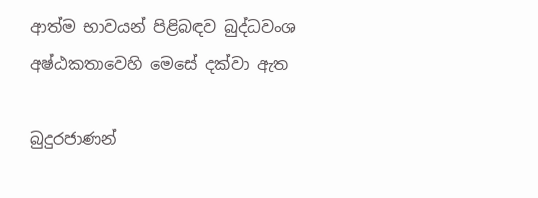ආත්ම භාවයන් පිළිබඳව බුද්ධවංශ අෂ්ඨකතාවෙහි මෙසේ දක්වා ඇත

බුදුරජාණන්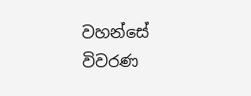වහන්සේ                         විවරණ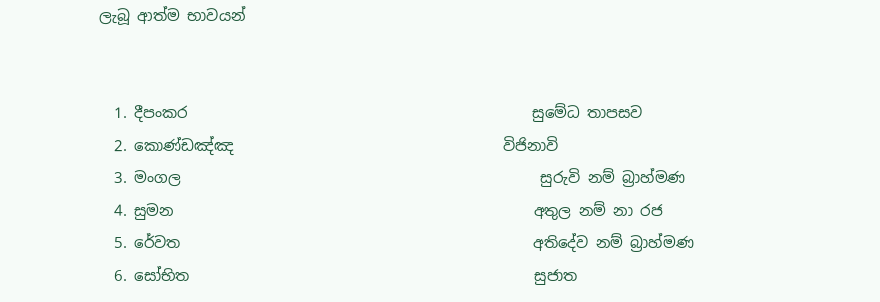ලැබූ ආත්ම භාවයන්


  1. දීපංකර                                              සුමේධ තාපසව
  2. කොණ්ඩඤ්ඤ                                    විජිනාවි
  3. මංගල                                                සුරුවි නම් බ්‍රාහ්මණ
  4. සුමන                                                අතුල නම් නා රජ
  5. රේවත                                               අතිදේව නම් බ්‍රාහ්මණ
  6. සෝභිත                                              සුජාත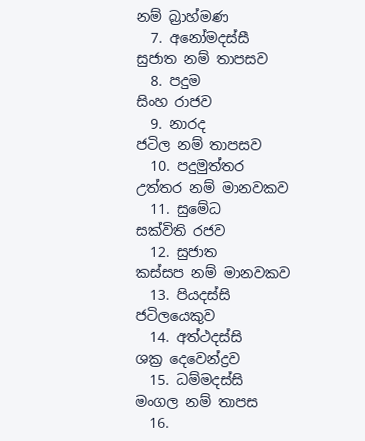නම් බ්‍රාහ්මණ
  7. අනෝමදස්සී                                        සුජාත නම් තාපසව
  8. පදුම                                                   සිංහ රාජව
  9. නාරද                                                 ජටිල නම් තාපසව
  10. පදුමුත්තර                                          උත්තර නම් මානවකව
  11. සුමේධ                                              සක්විති රජව
  12. සුජාත                                               කස්සප නම් මානවකව
  13. පියදස්සි                                          ජටිලයෙකුව
  14. අත්ථදස්සි                                        ශක්‍ර දෙවෙන්ද්‍රව
  15. ධම්මදස්සි                                      මංගල නම් තාපස
  16.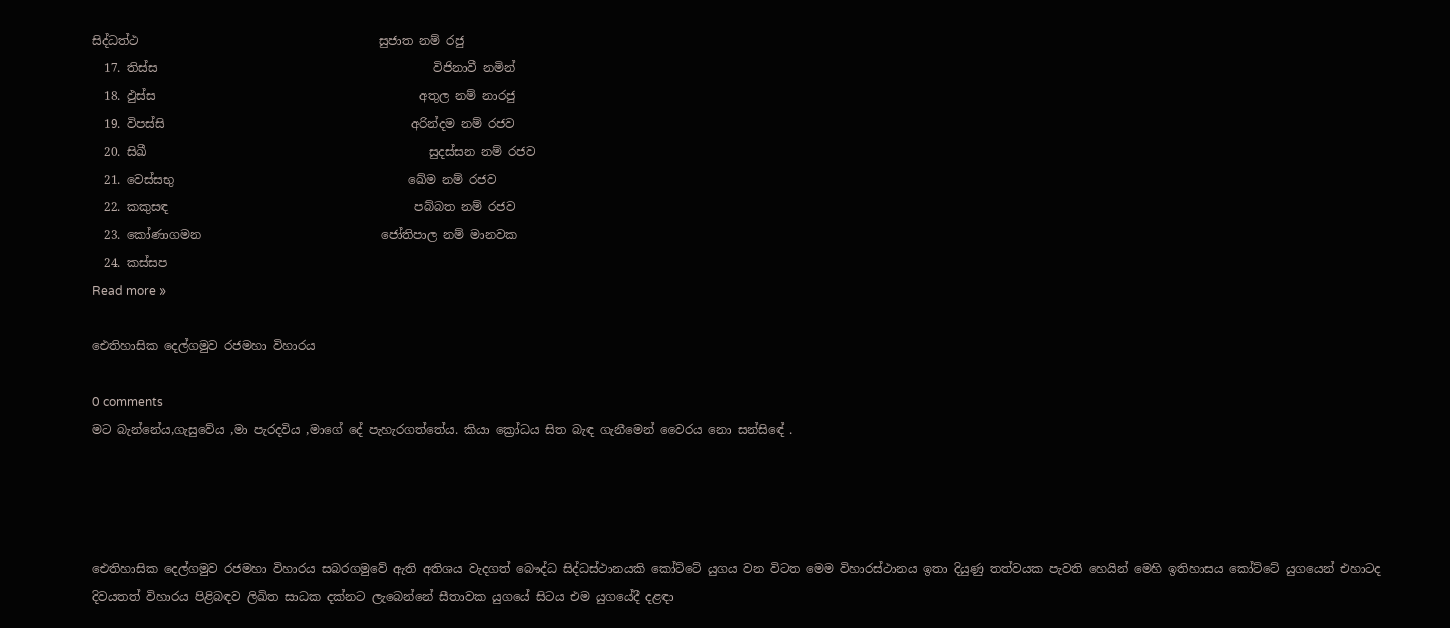සිද්ධත්ථ                                        සුජාත නම් රජු
  17. තිස්ස                                              විජිනාවී නමින්
  18. ඵුස්ස                                            අතුල නම් නාරජු
  19. විපස්සි                                         අරින්දම නම් රජව
  20. සිඛී                                               සුදස්සන නම් රජව
  21. වෙස්සභු                                       ඛේම නම් රජව
  22. කකුසඳ                                         පබ්බත නම් රජව
  23. කෝණාගමන                              ජෝතිපාල නම් මානවක
  24. කස්සප
Read more »

ඓතිහාසික දෙල්ගමුව රජමහා විහාරය

0 comments
මට බැන්නේය,ගැසුවේය ,මා පැරදවිය ,මාගේ දේ පැහැරගත්තේය. කියා ක්‍රෝධය සිත බැඳ ගැනීමෙන් වෛරය නො සන්සිඳේ .




ඓතිහාසික දෙල්ගමුව රජමහා විහාරය සබරගමුවේ ඇති අතිශය වැදගත් බෞද්ධ සිද්ධස්ථානයකි කෝට්ටේ යුගය වන විටත මෙම විහාරස්ථානය ඉතා දියුණු තත්වයක පැවති හෙයින් මෙහි ඉතිහාසය කෝට්ටේ යුගයෙන් එහාටද දිවයතත් විහාරය පිළිබඳව ලිඛිත සාධක දක්නට ලැබෙන්නේ සීතාවක යුගයේ සිටය එම යුගයේදී දළඳා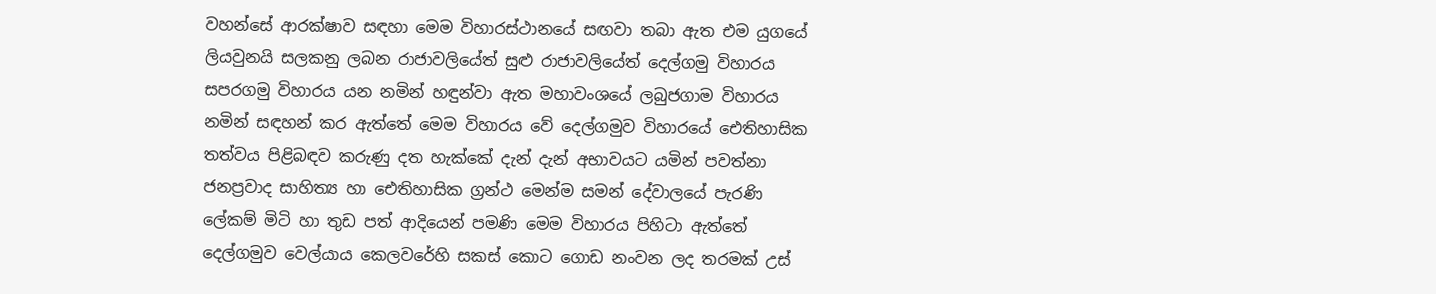වහන්සේ ආරක්ෂාව සඳහා මෙම විහාරස්ථානයේ සඟවා තබා ඇත එම යුගයේ ලියවුනයි සලකනු ලබන රාජාවලියේත් සුළු රාජාවලියේත් දෙල්ගමු විහාරය සපරගමු විහාරය යන නමින් හඳුන්වා ඇත මහාවංශයේ ලබුජගාම විහාරය නමින් සඳහන් කර ඇත්තේ මෙම විහාරය වේ දෙල්ගමුව විහාරයේ ඓතිහාසික තත්වය පිළිබඳව කරුණු දත හැක්කේ දැන් දැන් අභාවයට යමින් පවත්නා ජනප්‍රවාද සාහිත්‍ය හා ඓතිහාසික ග්‍රන්ථ මෙන්ම සමන් දේවාලයේ පැරණි ලේකම් මිටි හා තුඩ පත් ආදියෙන් පමණි මෙම විහාරය පිහිටා ඇත්තේ දෙල්ගමුව වෙල්යාය කෙලවරේහි සකස් කොට ගොඩ නංවන ලද තරමක් උස්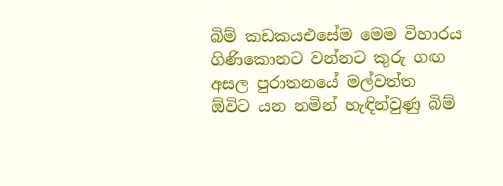බිම් කඩකයඑසේම මෙම විහාරය ගිණිකොනට වන්නට කුරු ගඟ අසල පුරාතනයේ මල්වත්ත ඕවිට යන නමින් හැඳින්වුණු බිම්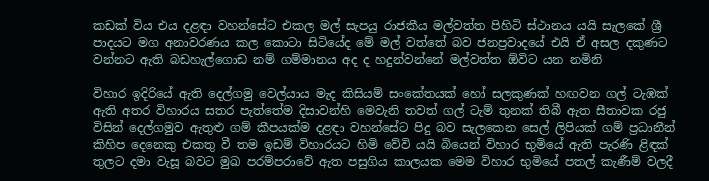කඩක් විය එය දළඳා වහන්සේට එකල මල් සැපයු රාජකීය මල්වත්ත පිහිටි ස්ථානය යයි සැලකේ ශ්‍රී පාදයට මග අනාවරණය කල කොටා සිටියේද මේ මල් වත්තේ බව ජනප්‍රවාදයේ එයි ඒ අසල දකුණට වන්නට ඇති බඩහැල්ගොඩ නම් ගම්මානය අද ද හදුන්වන්නේ මල්වත්ත ඕවිට යන නමිනි

විහාර ඉදිරියේ ඇති දෙල්ගමු වෙල්යාය මැද කිසියම් සංකේතයක් හෝ සලකුණක් හඟවන ගල් ටැඹක් ඇති අතර විහාරය සතර පැත්තේම දිසාවන්හි මෙවැනි තවත් ගල් ටැම් තුනක් තිබී ඇත සීතාවක රජු විසින් දෙල්ගමුව ඇතුළු ගම් කීපයක්ම දළඳා වහන්සේට පිදු බව සැලකෙන සෙල් ලිපියක් ගම් ප්‍රධානීන් කිහිප දෙනෙකු එකතු වී තම ඉඩම් විහාරයට හිමි වේවි යයි බියෙන් විහාර භුමියේ ඇති පැරණි ළිඳක් තුලට දමා වැසූ බවට මුඛ පරම්පරාවේ ඇත පසුගිය කාලයක මෙම විහාර භුමියේ පතල් කැණීම් වලදී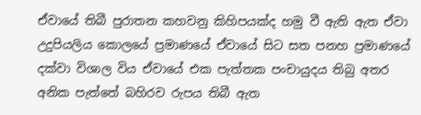ඒවායේ තිබී පුරාතන කහවනු කිහිපයක්ද හමු වී ඇති ඇත ඒවා උදුපියලිය කොලයේ ප්‍රමාණයේ ඒවායේ සිට සත පනහ ප්‍රමාණයේ දක්වා විශාල විය ඒවායේ එක පැත්තක පංචායුදය තිබු අතර අනික පැත්තේ බහිරව රුපය තිබී ඇත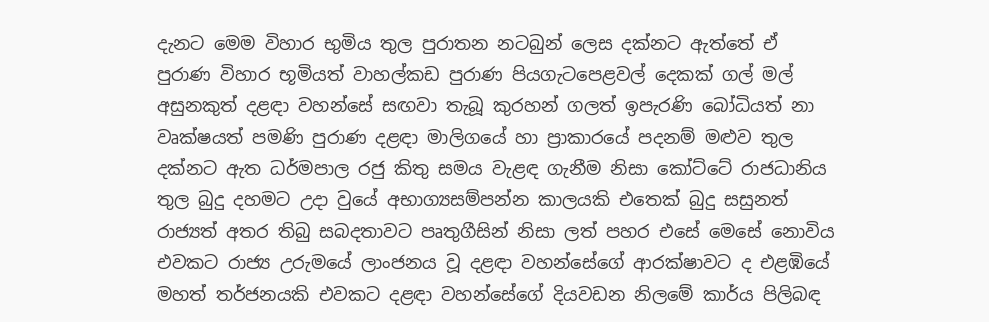දැනට මෙම විහාර භුමිය තුල පුරාතන නටබුන් ලෙස දක්නට ඇත්තේ ඒ පුරාණ විහාර භූමියත් වාහල්කඩ පුරාණ පියගැටපෙළවල් දෙකක් ගල් මල් අසුනකුත් දළඳා වහන්සේ සඟවා තැබූ කුරහන් ගලත් ඉපැරණි බෝධියත් නා වෘක්ෂයත් පමණි පුරාණ දළඳා මාලිගයේ හා ප්‍රාකාරයේ පදනම් මළුව තුල දක්නට ඇත ධර්මපාල රජු කිතු සමය වැළඳ ගැනීම නිසා කෝට්ටේ රාජධානිය තුල බුදු දහමට උදා වුයේ අභාග්‍යසම්පන්න කාලයකි එතෙක් බුදු සසුනත් රාජ්‍යත් අතර තිබු සබදතාවට පෘතුගීසින් නිසා ලත් පහර එසේ මෙසේ නොවිය එවකට රාජ්‍ය උරුමයේ ලාංජනය වූ දළඳා වහන්සේගේ ආරක්ෂාවට ද එළඹියේ මහත් තර්ජනයකි එවකට දළඳා වහන්සේගේ දියවඩන නිලමේ කාර්ය පිලිබඳ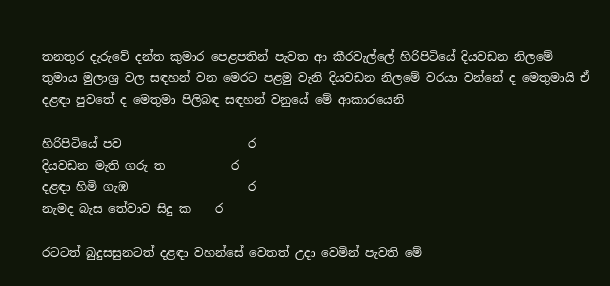තනතුර දැරුවේ දන්ත කුමාර පෙළපතින් පැවත ආ කීරවැල්ලේ හිරිපිටියේ දියවඩන නිලමේ තුමාය මුලාශ්‍ර වල සඳහන් වන මෙරට පළමු වැනි දියවඩන නිලමේ වරයා වන්නේ ද මෙතුමායි ඒ දළඳා පුවතේ ද මෙතුමා පිලිබඳ සඳහන් වනුයේ මේ ආකාරයෙනි

හිරිපිටියේ පව                     ර
දියවඩන මැති ගරු ත           ර
දළඳා හිමි ගැඹ                    ර
නැමද බැස තේවාව සිදු ක    ර

රටටත් බුදුසසුනටත් දළඳා වහන්සේ වෙතත් උදා වෙමින් පැවති මේ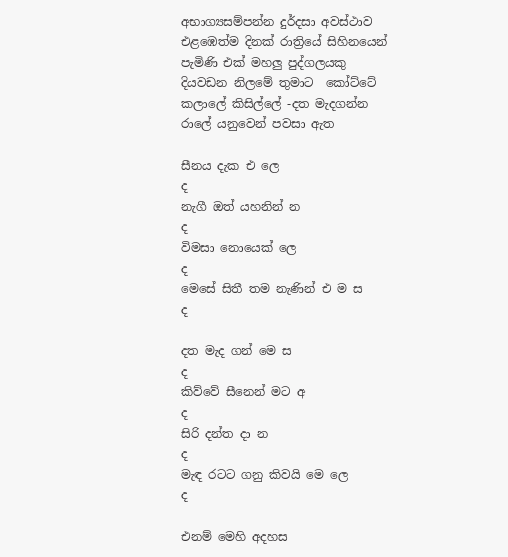අභාග්‍යසම්පන්න දුර්දසා අවස්ථාව එළඹෙත්ම දිනක් රාත්‍රියේ සිහිනයෙන් පැමිණි එක් මහලු පුද්ගලයකු දියවඩන නිලමේ තුමාට  කෝට්ටේ කලාලේ කිසිල්ලේ -දත මැදගන්න රාලේ යනුවෙන් පවසා ඇත

සීනය දැක එ ලෙ                            ද
නැගී ඔත් යහනින් න                      ද
විමසා නොයෙක් ලෙ                     ද
මෙසේ සිතී තම නැණින් එ ම ස      ද

දත මැද ගන් මෙ ස                        ද
කිව්වේ සීනෙන් මට අ                   ද
සිරි දන්ත දා න                              ද
මැඳ රටට ගනු කිවයි මෙ ලෙ         ද

එනම් මෙහි අදහස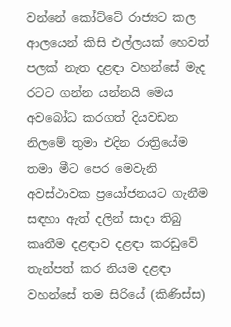වන්නේ කෝට්ටේ රාජ්‍යට කල ආලයෙන් කිසි එල්ලයක් හෙවත් පලක් නැත දළඳා වහන්සේ මැද රටට ගන්න යන්නයි මෙය අවබෝධ කරගත් දියවඩන නිලමේ තුමා එදින රාත්‍රියේම තමා මීට පෙර මෙවැනි අවස්ථාවක ප්‍රයෝජනයට ගැනීම සඳහා ඇත් දලින් සාදා තිබු කෘතීම දළඳාව දළඳා කරඩුවේ තැන්පත් කර නියම දළඳා වහන්සේ තම සිරියේ (කිණිස්ස)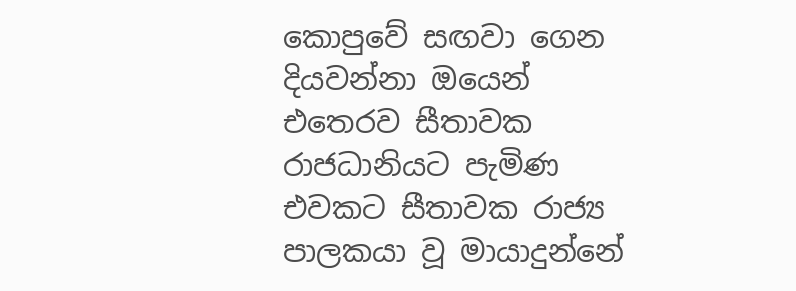කොපුවේ සඟවා ගෙන දියවන්නා ඔයෙන් එතෙරව සීතාවක රාජධානියට පැමිණ එවකට සීතාවක රාජ්‍ය පාලකයා වූ මායාදුන්නේ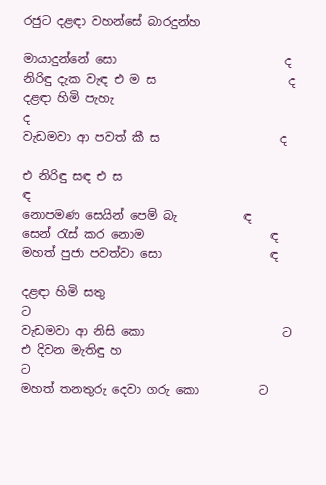රජුට දළඳා වහන්සේ බාරදුන්හ

මායාදුන්නේ සො                            ද
නිරිඳු දැක වැඳ එ ම ස                      ද
දළඳා හිමි පැහැ                                ද
වැඩමවා ආ පවත් කී ස                    ද

එ නිරිඳු සඳ එ ස                             ඳ
නොපමණ සෙයින් පෙම් බැ           ඳ
සෙන් රැස් කර නොම                     ඳ
මහත් පුජා පවත්වා සො                  ඳ

දළඳා හිමි සතු                                  ට
වැඩමවා ආ නිසි කො                       ට
එ දිවන මැතිඳු හ                              ට
මහත් තනතුරු දෙවා ගරු කො          ට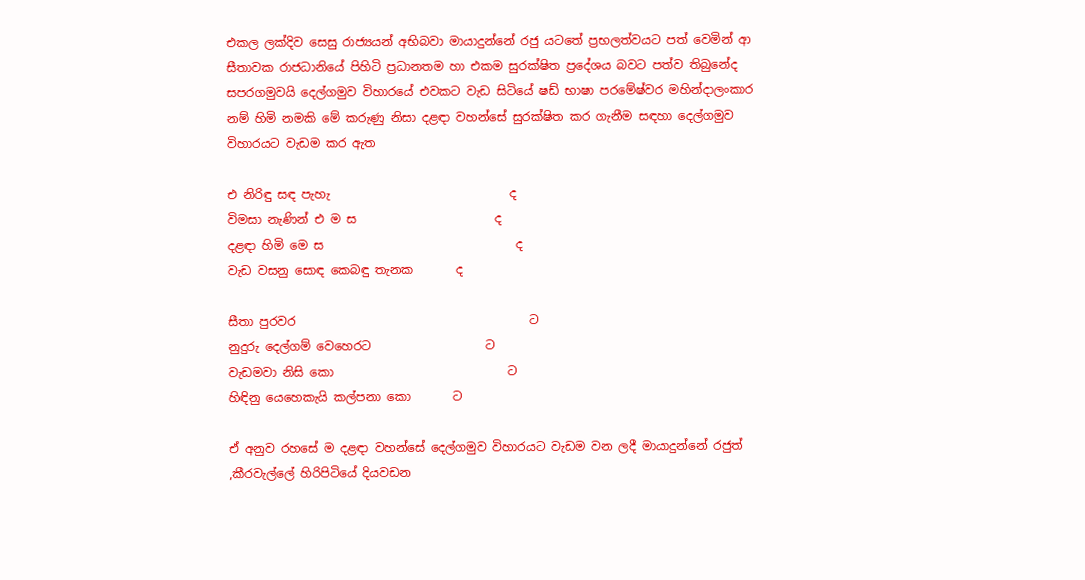එකල ලක්දිව සෙසු රාජ්‍යයන් අභිබවා මායාදුන්නේ රජු යටතේ ප්‍රභලත්වයට පත් වෙමින් ආ සීතාවක රාජධානියේ පිහිටි ප්‍රධානතම හා එකම සුරක්ෂිත ප්‍රදේශය බවට පත්ව තිබුනේද සපරගමුවයි දෙල්ගමුව විහාරයේ එවකට වැඩ සිටියේ ෂඩ් භාෂා පරමේෂ්වර මහින්දාලංකාර නම් හිමි නමකි මේ කරුණු නිසා දළඳා වහන්සේ සුරක්ෂිත කර ගැනීම සඳහා දෙල්ගමුව විහාරයට වැඩම කර ඇත

එ නිරිඳු සඳ පැහැ                              ද
විමසා නැණින් එ ම ස                       ද
දළඳා හිමි මෙ ස                                ද
වැඩ වසනු සොඳ කෙබඳු තැනක       ද

සීතා පුරවර                                       ට
නුදුරු දෙල්ගම් වෙහෙරට                   ට
වැඩමවා නිසි කො                             ට
හිඳිනු යෙහෙකැයි කල්පනා කො       ට

ඒ අනුව රහසේ ම දළඳා වහන්සේ දෙල්ගමුව විහාරයට වැඩම වන ලදී මායාදුන්නේ රජුත් ,කීරවැල්ලේ හිරිපිටියේ දියවඩන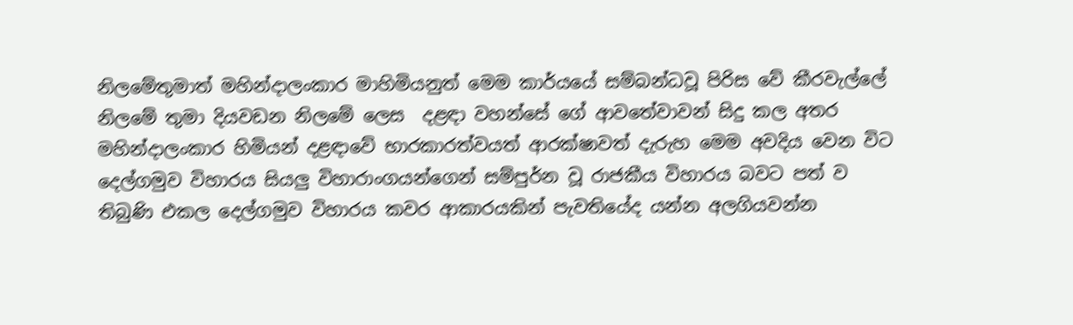නිලමේතුමාත් මහින්දාලංකාර මාහිමියනුත් මෙම කාර්යයේ සම්බන්ධවූ පිරිස වේ කීරවැල්ලේ නිලමේ තුමා දියවඩන නිලමේ ලෙස  දළඳා වහන්සේ ගේ ආවතේවාවන් සිදු කල අතර මහින්දාලංකාර හිමියන් දළඳාවේ භාරකාරත්වයත් ආරක්ෂාවත් දැරුහ මෙම අවදිය වෙන විට දෙල්ගමුව විහාරය සියලු විහාරාංගයන්ගෙන් සම්පුර්න වූ රාජකීය විහාරය බවට පත් ව තිබුණි එකල දෙල්ගමුව විහාරය කවර ආකාරයකින් පැවතියේද යන්න අලගියවන්න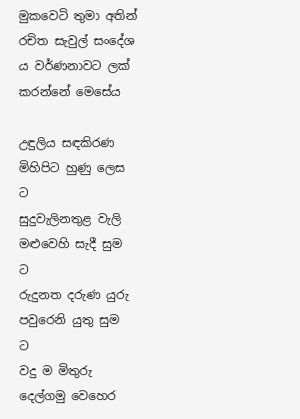මුකවෙටි තුමා අතින් රචිත සැවුල් සංදේශ ය වර්ණනාවට ලක් කරන්නේ මෙසේය

උඳුලිය සඳකිරණ මිහිපිට හුණු ලෙස        ට
සුදුවැලිනතුළ වැලි මළුවෙහි සැදී සුම       ට
රුදුනත දරුණ යුරු පවුරෙනි යුතු සුම       ට
වදු ම මිතුරු දෙල්ගමු වෙහෙර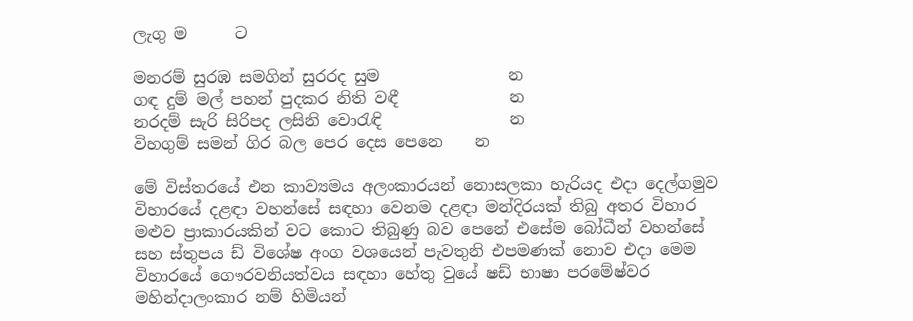ලැගු ම      ට

මනරම් සුරඹ සමගින් සුරරද සුම                න
ගඳ දුම් මල් පහන් පුදකර නිති වඳී              න
නරදම් සැරි සිරිපද ලසිනි වොරැඳි                න
විහගුම් සමන් ගිර බල පෙර දෙස පෙනෙ    න

මේ විස්තරයේ එන කාව්‍යමය අලංකාරයන් නොසලකා හැරියද එදා දෙල්ගමුව විහාරයේ දළඳා වහන්සේ සඳහා වෙනම දළඳා මන්දිරයක් තිබු අතර විහාර මළුව ප්‍රාකාරයකින් වට කොට තිබුණු බව පෙනේ එසේම බෝධීන් වහන්සේ සහ ස්තුපය ඩ් විශේෂ අංග වශයෙන් පැවතුනි එපමණක් නොව එදා මෙම විහාරයේ ගෞරවනියත්වය සඳහා හේතු වුයේ ෂඩ් භාෂා පරමේෂ්වර මහින්දාලංකාර නම් හිමියන්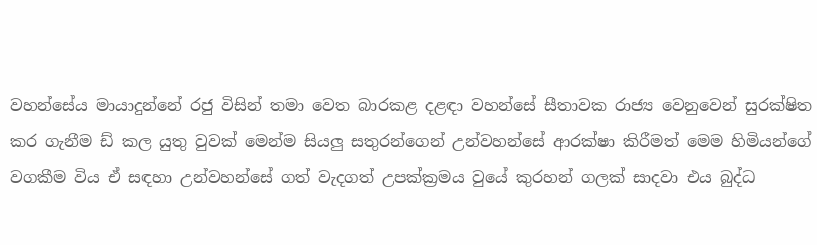වහන්සේය මායාදුන්නේ රජු විසින් තමා වෙත බාරකළ දළඳා වහන්සේ සීතාවක රාජ්‍ය වෙනුවෙන් සුරක්ෂිත කර ගැනීම ඩ් කල යුතු වුවක් මෙන්ම සියලු සතුරන්ගෙන් උන්වහන්සේ ආරක්ෂා කිරීමත් මෙම හිමියන්ගේ වගකීම විය ඒ සඳහා උන්වහන්සේ ගත් වැදගත් උපක්ක්‍රමය වුයේ කුරහන් ගලක් සාදවා එය බුද්ධ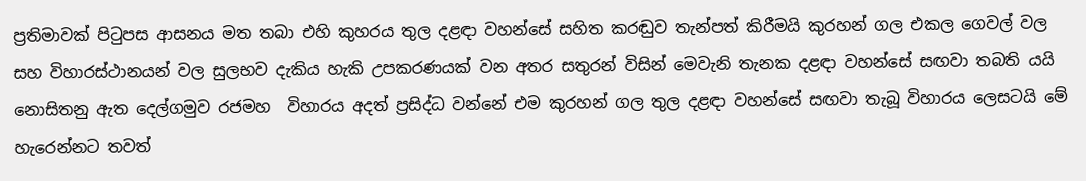ප්‍රතිමාවක් පිටුපස ආසනය මත තබා එහි කුහරය තුල දළඳා වහන්සේ සහිත කරඬුව තැන්පත් කිරීමයි කුරහන් ගල එකල ගෙවල් වල සහ විහාරස්ථානයන් වල සුලභව දැකිය හැකි උපකරණයක් වන අතර සතුරන් විසින් මෙවැනි තැනක දළඳා වහන්සේ සඟවා තබති යයි නොසිතනු ඇත දෙල්ගමුව රජමහ  විහාරය අදත් ප්‍රසිද්ධ වන්නේ එම කුරහන් ගල තුල දළඳා වහන්සේ සඟවා තැබූ විහාරය ලෙසටයි මේ හැරෙන්නට තවත්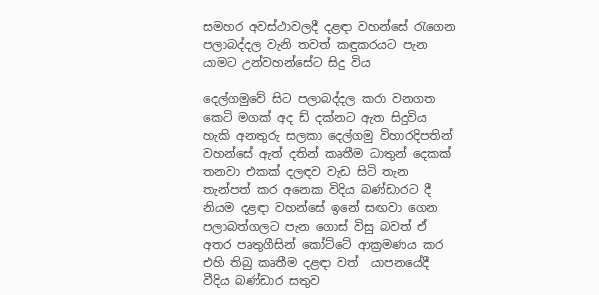සමහර අවස්ථාවලදී දළඳා වහන්සේ රැගෙන පලාබද්දල වැනි තවත් කඳුකරයට පැන යාමට උන්වහන්සේට සිදු විය

දෙල්ගමුවේ සිට පලාබද්දල කරා වනගත කෙටි මගක් අද ඩ් දක්නට ඇත සිදුවිය හැකි අනතුරු සලකා දෙල්ගමු විහාරදිපතින් වහන්සේ ඇත් දතින් කෘතීම ධාතුන් දෙකක් තනවා එකක් දලඳව වැඩ සිටි තැන තැන්පත් කර අනෙක විදිය බණ්ඩාරට දී නියම දළඳා වහන්සේ ඉනේ සඟවා ගෙන පලාබත්ගලට පැන ගොස් විසු බවත් ඒ අතර පෘතුගීසින් කෝට්ටේ ආක්‍රමණය කර එහි තිබු කෘතීම දළඳා වත්  යාපනයේදී  වීදිය බණ්ඩාර සතුව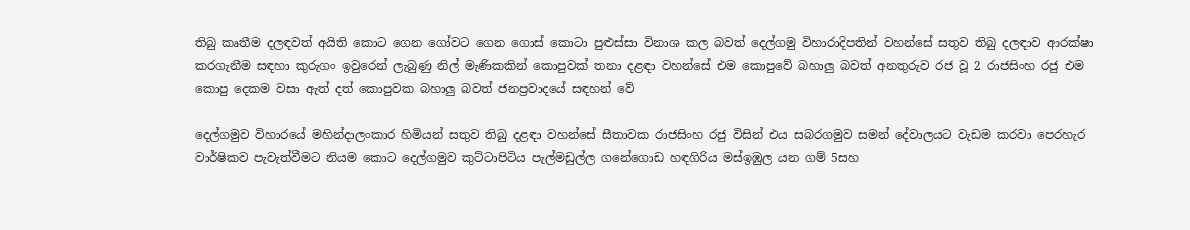තිබු කෘතීම දලඳවත් අයිති කොට ගෙන ගෝවට ගෙන ගොස් කොටා පුළුස්සා විනාශ කල බවත් දෙල්ගමු විහාරාදිපතින් වහන්සේ සතුව තිබු දලඳාව ආරක්ෂා කරගැනීම සඳහා කුරුගං ඉවුරෙන් ලැබුණු නිල් මැණිකකින් කොපුවක් තනා දළඳා වහන්සේ එම කොපුවේ බහාලු බවත් අනතුරුව රජ වූ 2 රාජසිංහ රජු එම කොපු දෙකම වසා ඇත් දත් කොපුවක බහාලු බවත් ජනප්‍රවාදයේ සඳහන් වේ

දෙල්ගමුව විහාරයේ මහින්දාලංකාර හිමියන් සතුව තිබු දළඳා වහන්සේ සීතාවක රාජසිංහ රජු විසින් එය සබරගමුව සමන් දේවාලයට වැඩම කරවා පෙරහැර වාර්ෂිකව පැවැත්වීමට නියම කොට දෙල්ගමුව කුට්ටාපිටිය පැල්මඩුල්ල ගනේගොඩ හඳගිරිය මස්ඉඹුල යන ගම් 5සහ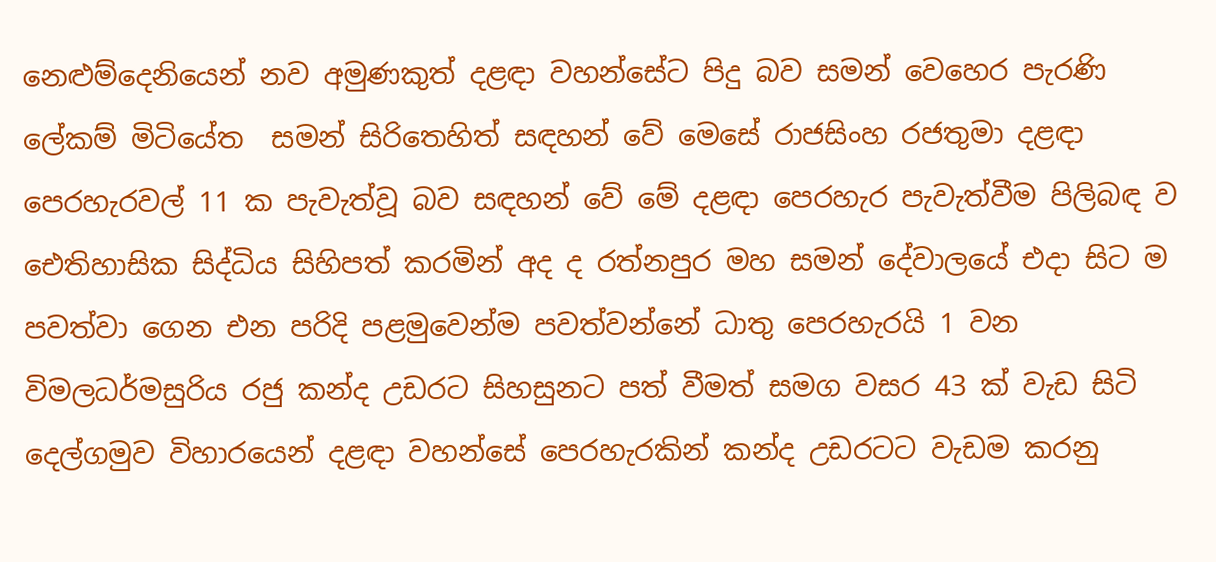නෙළුම්දෙනියෙන් නව අමුණකුත් දළඳා වහන්සේට පිදු බව සමන් වෙහෙර පැරණි ලේකම් මිටියේත  සමන් සිරිතෙහිත් සඳහන් වේ මෙසේ රාජසිංහ රජතුමා දළඳා පෙරහැරවල් 11 ක පැවැත්වූ බව සඳහන් වේ මේ දළඳා පෙරහැර පැවැත්වීම පිලිබඳ ව ඓතිහාසික සිද්ධිය සිහිපත් කරමින් අද ද රත්නපුර මහ සමන් දේවාලයේ එදා සිට ම පවත්වා ගෙන එන පරිදි පළමුවෙන්ම පවත්වන්නේ ධාතු පෙරහැරයි 1 වන විමලධර්මසුරිය රජු කන්ද උඩරට සිහසුනට පත් වීමත් සමග වසර 43 ක් වැඩ සිටි දෙල්ගමුව විහාරයෙන් දළඳා වහන්සේ පෙරහැරකින් කන්ද උඩරටට වැඩම කරනු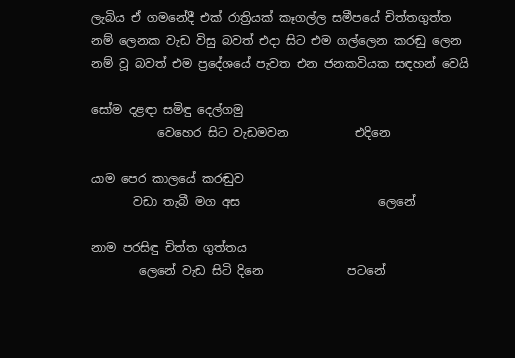ලැබිය ඒ ගමනේදී එක් රාත්‍රියක් කෑගල්ල සමීපයේ චිත්තගුත්ත නම් ලෙනක වැඩ විසු බවත් එදා සිට එම ගල්ලෙන කරඬු ලෙන නම් වූ බවත් එම ප්‍රදේශයේ පැවත එන ජනකවියක සඳහන් වෙයි

සෝම දළඳා සමිඳු දෙල්ගමු
           වෙහෙර සිට වැඩමවන           එදිනෙ

යාම පෙර කාලයේ කරඬුව
       වඩා තැබී මග අස                       ලෙනේ

නාම පරසිඳු චිත්ත ගුත්තය
        ලෙනේ වැඩ සිටි දිනෙ              පටනේ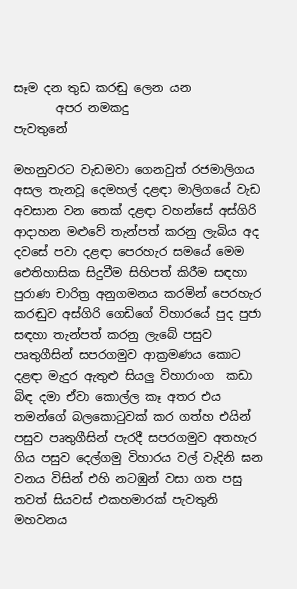සෑම දන තුඩ කරඬු ලෙන යන
       අපර නමකදු                            පැවතුනේ

මහනුවරට වැඩමවා ගෙනවුත් රජමාලිගය අසල තැනවූ දෙමහල් දළඳා මාලිගයේ වැඩ අවසාන වන තෙක් දළඳා වහන්සේ අස්ගිරි ආදාහන මළුවේ තැන්පත් කරනු ලැබිය අද දවසේ පවා දළඳා පෙරහැර සමයේ මෙම ඓතිහාසික සිදුවීම සිහිපත් කිරීම සඳහා පුරාණ චාරිත්‍ර අනුගමනය කරමින් පෙරහැර කරඬුව අස්ගිරි ගෙඩිගේ විහාරයේ පුද පුජා සඳහා තැන්පත් කරනු ලැබේ පසුව පෘතුගීසින් සපරගමුව ආක්‍රමණය කොට දළඳා මැදුර ඇතුළු සියලු විහාරාංග  කඩා බිඳ දමා ඒවා කොල්ල කෑ අතර එය තමන්ගේ බලකොටුවක් කර ගත්හ එයින් පසුව පෘතුගීසින් පැරදී සපරගමුව අතහැර ගිය පසුව දෙල්ගමු විහාරය වල් වැදිනි ඝන වනය විසින් එහි නටඹුන් වසා ගත පසු තවත් සියවස් එකහමාරක් පැවතුනි මහවනය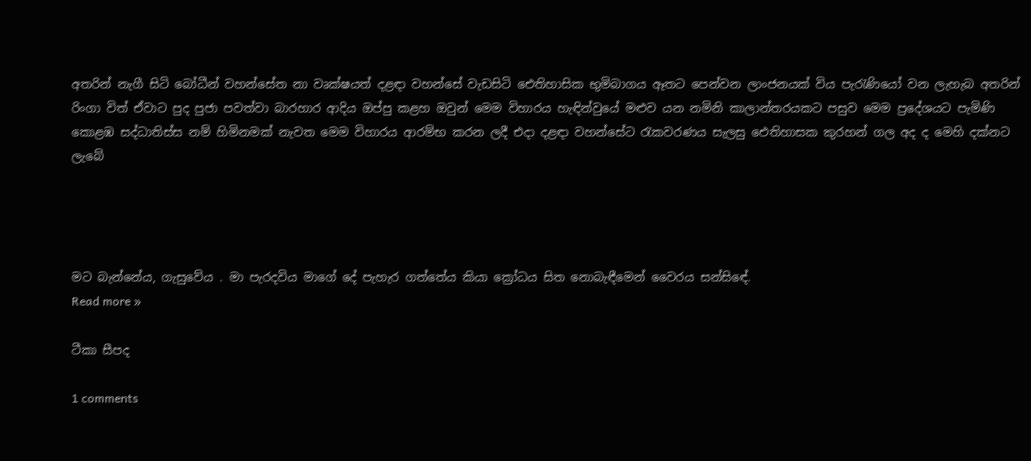අතරින් නැගී සිටි බෝධීන් වහන්සේත නා වෘක්ෂයත් දළඳා වහන්සේ වැඩසිටි ඓතිහාසික භුමිබාගය ඈතට පෙන්වන ලාංජනයක් විය පැරැණියෝ වන ලැහැබ අතරින් රිංගා විත් ඒවාට පුද පුජා පවත්වා බාරහාර ආදිය ඔප්පු කළහ ඔවුන් මෙම විහාරය හැඳින්වුයේ මළුව යන නමිනි කාලාන්තරයකට පසුව මෙම ප්‍රදේශයට පැමිණි කොළඹ සද්ධාතිස්ස නම් හිමිනමක් නැවත මෙම විහාරය ආරම්භ කරන ලදී එදා දළඳා වහන්සේට රැකවරණය සැලසු ඓතිහාසක කුරහන් ගල අද ද මෙහි දක්නට ලැබේ




මට බැන්නේය, ගැසුවේය . මා පැරදවිය මාගේ දේ පැහැර ගත්තේය කියා ක්‍රෝධය සිත නොබැඳීමෙන් වෛරය සන්සිඳේ.
Read more »

ටීකා සීපද

1 comments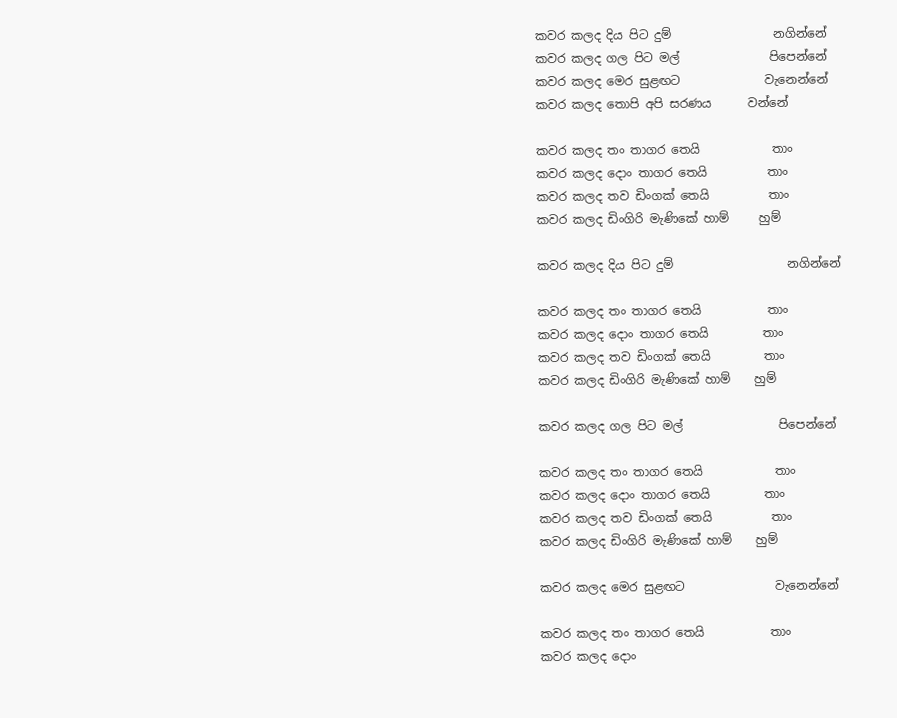කවර කලද දිය පිට දුම්                 නගින්නේ
කවර කලද ගල පිට මල්               පිපෙන්නේ
කවර කලද මෙර සුළඟට              වැනෙන්නේ
කවර කලද තොපි අපි සරණය      වන්නේ

කවර කලද තං තාගර තෙයි            තාං
කවර කලද දොං තාගර තෙයි          තාං
කවර කලද තව ඩිංගක් තෙයි          තාං
කවර කලද ඩිංගිරි මැණිකේ හාම්     හුම්

කවර කලද දිය පිට දුම්                   නගින්නේ

කවර කලද තං තාගර තෙයි           තාං
කවර කලද දොං තාගර තෙයි         තාං
කවර කලද තව ඩිංගක් තෙයි         තාං
කවර කලද ඩිංගිරි මැණිකේ හාම්    හුම්

කවර කලද ගල පිට මල්                පිපෙන්නේ

කවර කලද තං තාගර තෙයි            තාං
කවර කලද දොං තාගර තෙයි         තාං
කවර කලද තව ඩිංගක් තෙයි          තාං
කවර කලද ඩිංගිරි මැණිකේ හාම්    හුම්

කවර කලද මෙර සුළඟට               වැනෙන්නේ

කවර කලද තං තාගර තෙයි           තාං
කවර කලද දොං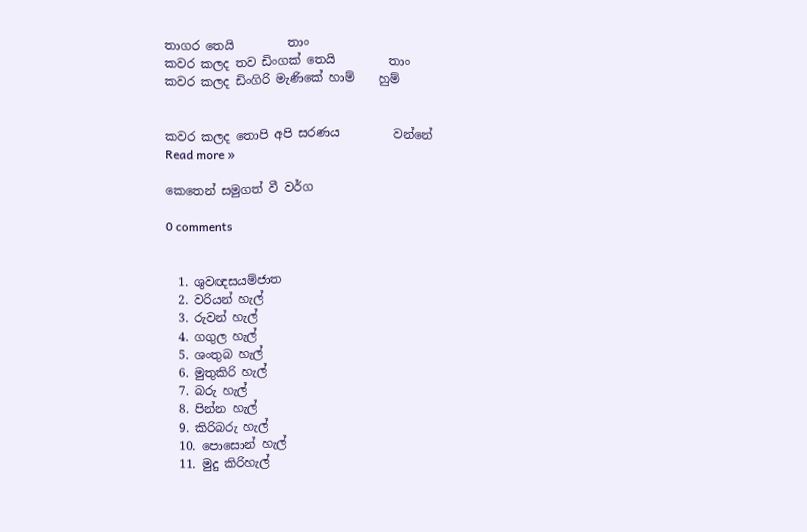තාගර තෙයි         තාං
කවර කලද තව ඩිංගක් තෙයි         තාං
කවර කලද ඩිංගිරි මැණිකේ හාම්    හුම්


කවර කලද තොපි අපි සරණය         වන්නේ
Read more »

කෙතෙන් සමුගත් වී වර්ග

0 comments


  1. ශුවඥසයම්ජාත
  2. වරියන් හැල්
  3. රුවන් හැල්
  4. ගගුල හැල්
  5. ශංතුබ හැල්
  6. මුතුකිරි හැල්
  7. බරු හැල්
  8. පින්න හැල්
  9. කිරිබරු හැල්
  10. පොසොන් හැල්
  11. මුදු කිරිහැල්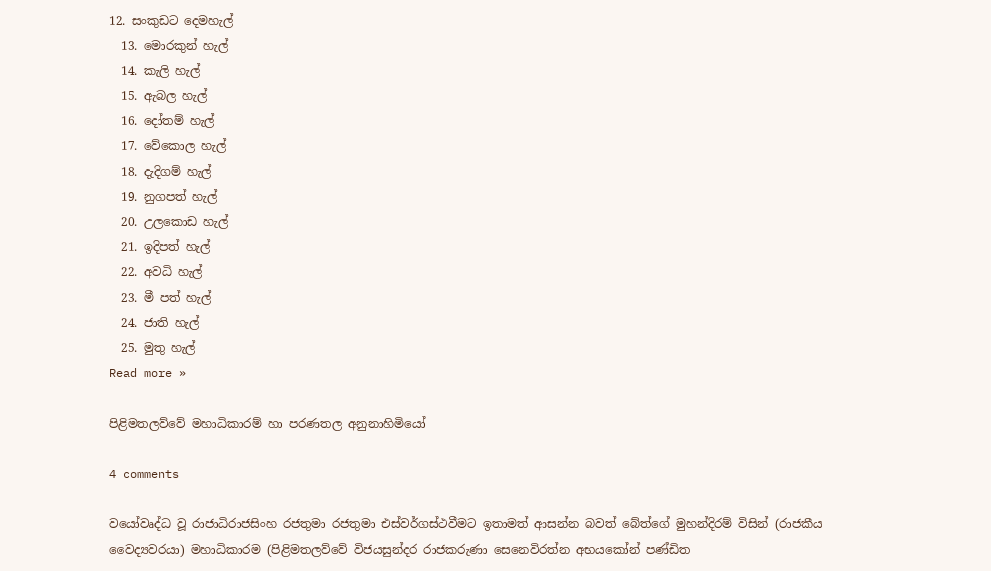12. සංකුඩට දෙමහැල්
  13. මොරකුන් හැල්
  14. කැලි හැල්
  15. ඇබල හැල්
  16. දෝතම් හැල්
  17. වේකොල හැල්
  18. දැදිගම් හැල්
  19. නුගපත් හැල්
  20. උලකොඩ හැල්
  21. ඉදිපත් හැල්
  22. අවධි හැල්
  23. මී පත් හැල්
  24. ජාති හැල්
  25. මුතු හැල්
Read more »

පිළිමතලව්වේ මහාධිකාරම් හා පරණතල අනුනාහිමියෝ

4 comments

වයෝවෘද්ධ වූ රාජාධිරාජසිංහ රජතුමා රජතුමා එස්වර්ගස්ථවීමට ඉතාමත් ආසන්න බවත් බේත්ගේ මුහන්දිරම් විසින් (රාජකීය වෛද්‍යවරයා) මහාධිකාරම (පිළිමතලව්වේ විජයසුන්දර රාජකරුණා සෙනෙවිරත්න අභයකෝන් පණ්ඩිත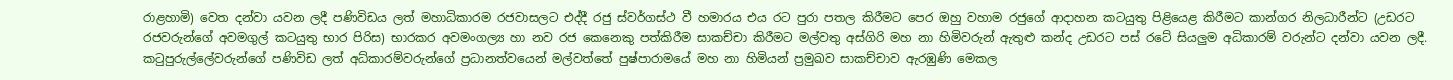රාළහාමි) වෙත දන්වා යවන ලදී පණිවිඩය ලත් මහාධිකාරම රජවාසලට එද්දී රජු ස්වර්ගස්ථ වී හමාරය එය රට පුරා පතල කිරීමට පෙර ඔහු වහාම රජුගේ ආදාහන කටයුතු පිළියෙළ කිරීමට කාන්ගර නිලධාරීන්ට (උඩරට රජවරුන්ගේ අවමගුල් කටයුතු භාර පිරිස) භාරකර අවමංගල්‍ය හා නව රජ කෙනෙකු පත්කිරීම සාකච්චා කිරීමට මල්වතු අස්ගිරි මහ නා හිමිවරුන් ඇතුළු කන්ද උඩරට පස් රටේ සියලුම අධිකාරම් වරුන්ට දන්වා යවන ලදී. කටුපුරුල්ලේවරුන්ගේ පණිවිඩ ලත් අධ්කාරම්වරුන්ගේ ප්‍රධානත්වයෙන් මල්වත්තේ පුෂ්පාරාමයේ මහ නා හිමියන් ප්‍රමුඛව සාකච්චාව ඇරඹුණි මෙකල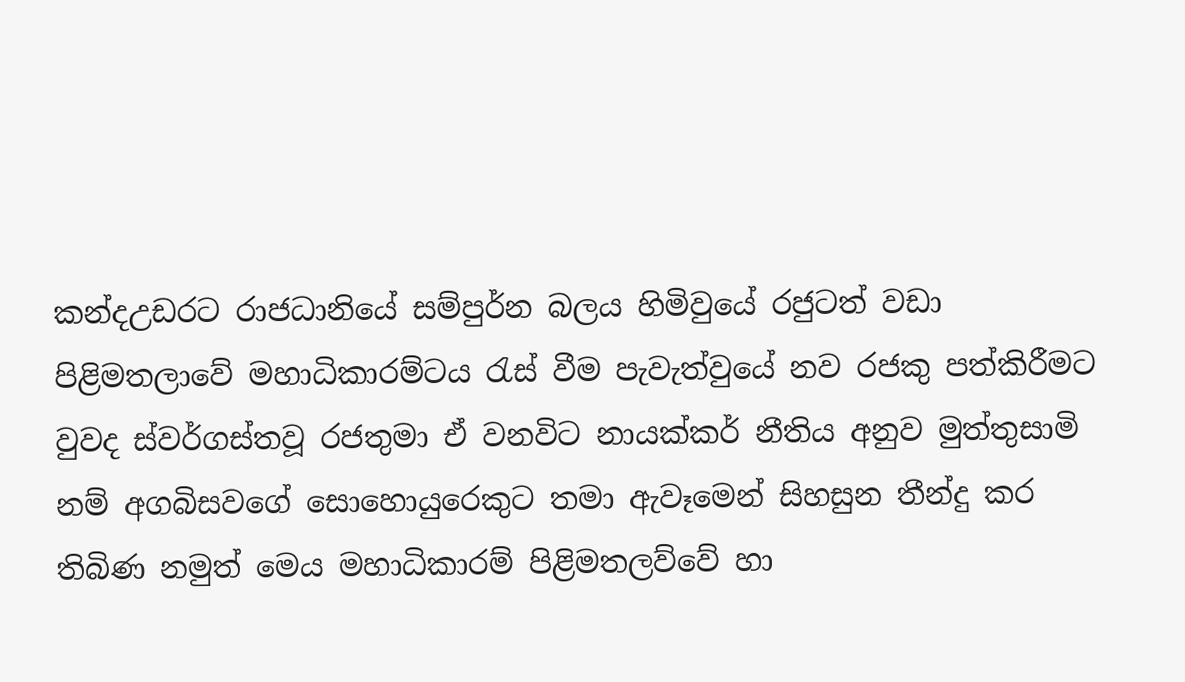කන්දඋඩරට රාජධානියේ සම්පුර්න බලය හිමිවුයේ රජුටත් වඩා පිළිමතලාවේ මහාධිකාරම්ටය රැස් වීම පැවැත්වුයේ නව රජකු පත්කිරීමට වුවද ස්වර්ගස්තවූ රජතුමා ඒ වනවිට නායක්කර් නීතිය අනුව මුත්තුසාමි නම් අගබිසවගේ සොහොයුරෙකුට තමා ඇවෑමෙන් සිහසුන තීන්දු කර තිබිණ නමුත් මෙය මහාධිකාරම් පිළිමතලව්වේ හා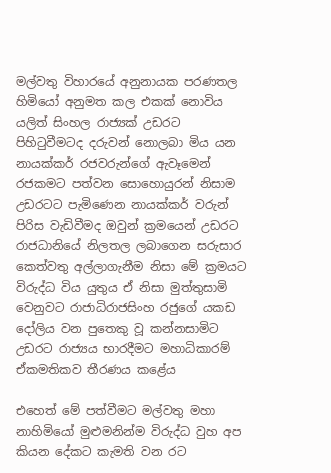මල්වතු විහාරයේ අනුනායක පරණතල හිමියෝ අනුමත කල එකක් නොවිය යලිත් සිංහල රාජ්‍යක් උඩරට පිහිටුවීමටද දරුවන් නොලබා මිය යන නායක්කර් රජවරුන්ගේ ඇවෑමෙන් රජකමට පත්වන සොහොයුරන් නිසාම උඩරටට පැමිණෙන නායක්කර් වරුන් පිරිස වැඩිවීමද ඔවුන් ක්‍රමයෙන් උඩරට රාජධානියේ නිලතල ලබාගෙන සරුසාර කෙත්වතු අල්ලාගැනීම නිසා මේ ක්‍රමයට විරුද්ධ විය යුතුය ඒ නිසා මුත්තුසාමි වෙනුවට රාජාධිරාජසිංහ රජුගේ යකඩ දෝලිය වන පුතෙකු වූ කන්නසාමිට උඩරට රාජ්‍යය භාරදීමට මහාධිකාරම් ඒකමතිකව තීරණය කළේය

එහෙත් මේ පත්වීමට මල්වතු මහා නාහිමියෝ මුළුමනින්ම විරුද්ධ වුහ අප කියන දේකට කැමති වන රට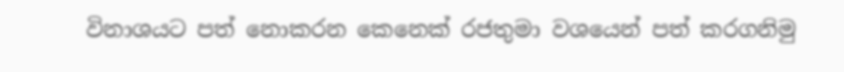විනාශයට පත් නොකරන කෙනෙක් රජතුමා වශයෙන් පත් කරගනිමු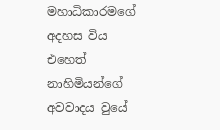මහාධිකාරමගේ අදහස විය එහෙත් නාහිමියන්ගේ අවවාදය වුයේ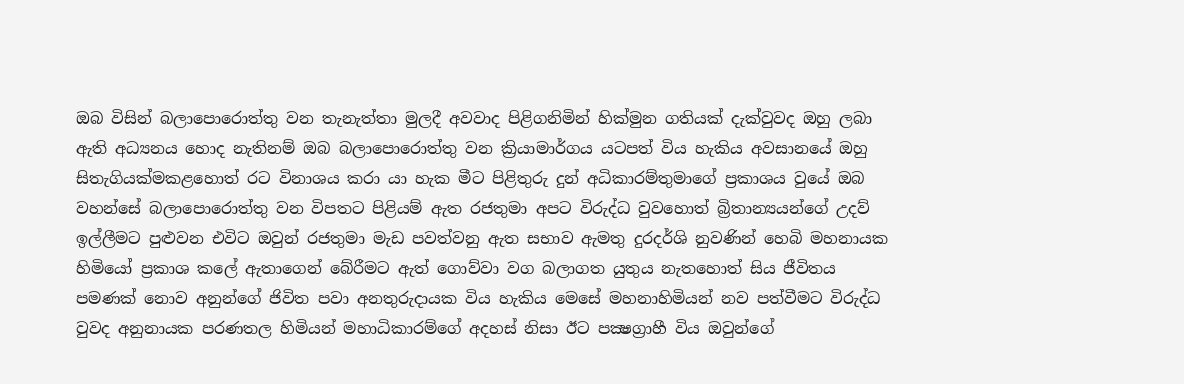ඔබ විසින් බලාපොරොත්තු වන තැනැත්තා මුලදී අවවාද පිළිගනිමින් හික්මුන ගතියක් දැක්වුවද ඔහු ලබා ඇති අධ්‍යනය හොද නැතිනම් ඔබ බලාපොරොත්තු වන ක්‍රියාමාර්ගය යටපත් විය හැකිය අවසානයේ ඔහු සිතැගියක්මකළහොත් රට විනාශය කරා යා හැක මීට පිළිතුරු දුන් අධිකාරම්තුමාගේ ප්‍රකාශය වුයේ ඔබ වහන්සේ බලාපොරොත්තු වන විපතට පිළියම් ඇත රජතුමා අපට විරුද්ධ වුවහොත් බ්‍රිතාන්‍යයන්ගේ උදව් ඉල්ලීමට පුළුවන එවිට ඔවුන් රජතුමා මැඩ පවත්වනු ඇත සභාව ඇමතු දුරදර්ශි නුවණින් හෙබි මහනායක හිමියෝ ප්‍රකාශ කලේ ඇතාගෙන් බේරීමට ඇත් ගොව්වා වග බලාගත යුතුය නැතහොත් සිය ජීවිතය පමණක් නොව අනුන්ගේ ජිවිත පවා අනතුරුදායක විය හැකිය මෙසේ මහනාහිමියන් නව පත්වීමට විරුද්ධ වුවද අනුනායක පරණතල හිමියන් මහාධිකාරම්ගේ අදහස් නිසා ඊට පක්‍ෂග්‍රාහී විය ඔවුන්ගේ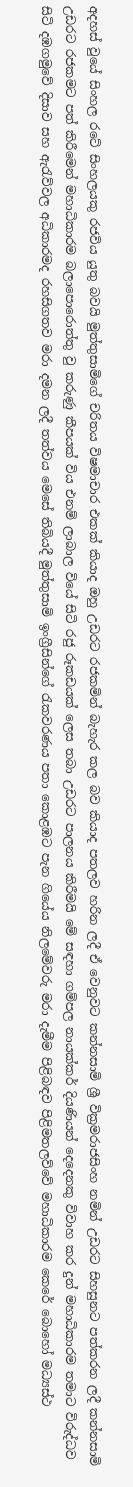අදහස් වුයේ සිංහල රටේ සිංහලයකු රජවිය යුතු බවයි මුත්තුසාමිගේ චරිතය විෂමාචාර එකක් කියාද ඔහු උඩරට රජකමින් බැහැර කල බව කියාද පතලව හරින ලදී ඒ වෙනුවට කන්නසාමි ශ්‍රී වික්‍රමරාජසිංහ නමින් උඩරට සිහසුනට පත්කරන ලදී කන්නසාමි උඩරට රජකමට පත් කිරීමෙන් මහාධිකාරම බලාපොරොත්තු වු කරුණු කීපයක් විය එනම් ලාබාල වියේ සිටි රජු රූකඩයක් ලෙස තබා උඩරට පාලනය කිරීමයි මේ සඳහා ගම්පල නායක්කර් දියණියන් දෙදෙනකු විවාහ කර දුන් මහාධිකාරම තමාට විරුද්ධව සිටි දඹගමුවේ දිසාව සහ ඇරැව්වල අධිකාරමද රහසිගතව මරා දමන ලදී තත්වය මෙසේ තිබියදී මුත්තුසාමි ඉංග්‍රීසින්ගේ රැකවරණය පතා කොළඹට පැන ගියේය නිලමේවරු මරා දැමීම පිළිබඳව පිළිමතලව්වේ මහාධිකාරම කෙරේ බොහෝ මධ්‍යස්ථ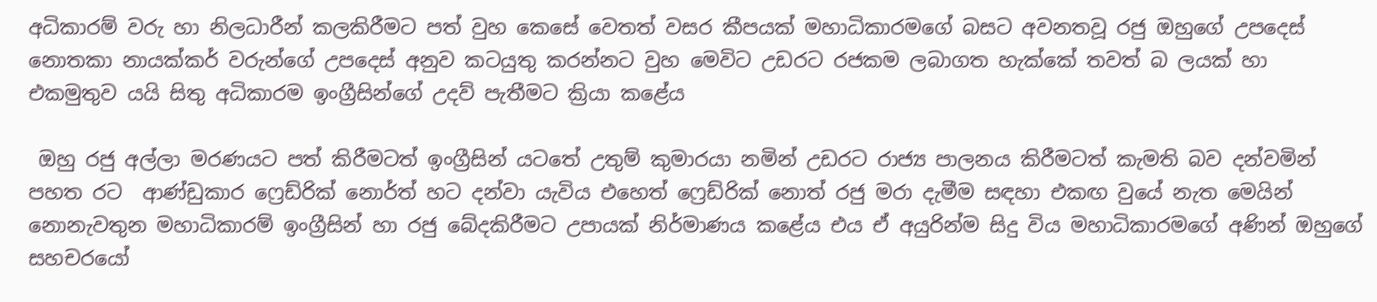අධිකාරම් වරු හා නිලධාරීන් කලකිරීමට පත් වුහ කෙසේ වෙතත් වසර කීපයක් මහාධිකාරමගේ බසට අවනතවූ රජු ඔහුගේ උපදෙස් නොතකා නායක්කර් වරුන්ගේ උපදෙස් අනුව කටයුතු කරන්නට වුහ මෙවිට උඩරට රජකම ලබාගත හැක්කේ තවත් බ ලයක් හා එකමුතුව යයි සිතු අධිකාරම ඉංග්‍රීසින්ගේ උදව් පැතීමට ක්‍රියා කළේය

 ඔහු රජු අල්ලා මරණයට පත් කිරීමටත් ඉංග්‍රීසින් යටතේ උතුම් කුමාරයා නමින් උඩරට රාජ්‍ය පාලනය කිරීමටත් කැමති බව දන්වමින් පහත රට  ආණ්ඩුකාර ‍ෆ්‍රෙඩ්රික් නොර්ත් හට දන්වා යැවිය එහෙත් ‍ෆ්‍රෙඩ්රික් නොත් රජු මරා දැමීම සඳහා එකඟ වුයේ නැත මෙයින් නොනැවතුන මහාධිකාරම් ඉංග්‍රීසින් හා රජු බේදකිරීමට උපායක් නිර්මාණය කළේය එය ඒ අයුරින්ම සිදු විය මහාධිකාරමගේ අණින් ඔහුගේ සහචරයෝ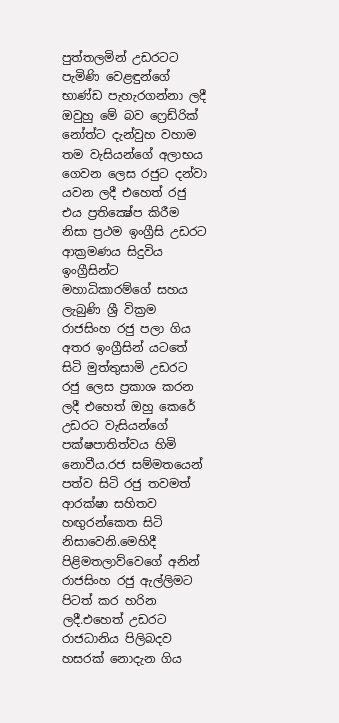පුත්තලමින් උඩරටට පැමිණි වෙළඳුන්ගේ භාණ්ඩ පැහැරගන්නා ලදී ඔවුහු මේ බව ෆ්‍රෙඩ්රික් නෝත්ට දැන්වුහ වහාම තම වැසියන්ගේ අලාභය ගෙවන ලෙස රජුට දන්වා යවන ලදී එහෙත් රජු එය ප්‍රතික්‍ෂේප කිරීම නිසා ප්‍රථම ඉංග්‍රීසි උඩරට ආක්‍රමණය සිදුවිය ඉංග්‍රීසින්ට මහාධිකාරම්ගේ සහය ලැබුණි ශ්‍රී වික්‍රම රාජසිංහ රජු පලා ගිය අතර ඉංග්‍රීසින් යටතේ සිටි මුත්තුසාමි උඩරට රජු ලෙස ප්‍රකාශ කරන ලදී එහෙත් ඔහු කෙරේ උඩරට වැසියන්ගේ පක්ෂපාතිත්වය හිමි නොවීය.රජ සම්මතයෙන් පත්ව සිටි රජු තවමත් ආරක්ෂා සහිතව හඟුරන්කෙත සිටි නිසාවෙනි.මෙහිදී පිළිමතලාව්වෙගේ අනින් රාජසිංහ රජු ඇල්ලිමට පිටත් කර හරින ලදී.එහෙත් උඩරට රාජධානිය පිලිබදව හසරක් නොදැන ගිය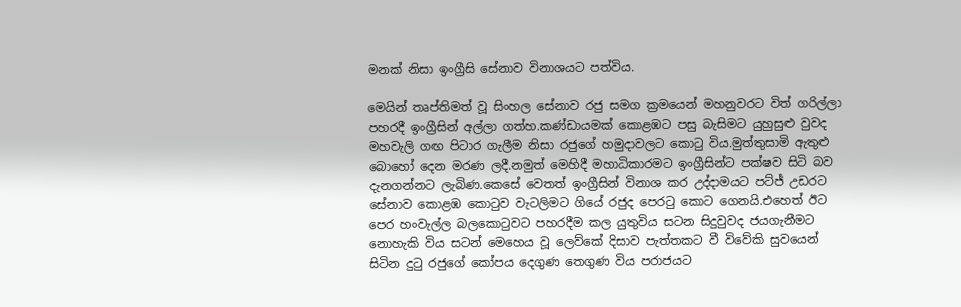මනක් නිසා ඉංග්‍රීසි සේනාව විනාශයට පත්විය.

මෙයින් තෘප්තිමත් වූ සිංහල සේනාව රජු සමග ක්‍රමයෙන් මහනුවරට විත් ගරිල්ලා පහරදී ඉංග්‍රීසින් අල්ලා ගත්හ.කණ්ඩායමක් කොළඹට පසු බැසිමට යුහුසුළු වුවද මහවැලි ගඟ පිටාර ගැලීම නිසා රජුගේ හමුදාවලට කොටු විය.මුත්තුසාමි ඇතුළු බොහෝ දෙන මරණ ලදී.නමුත් මෙහිදී මහාධිකාරමට ඉංග්‍රීසින්ට පක්ෂව සිටි බව දැනගන්නට ලැබිණ.කෙසේ වෙතත් ඉංග්‍රීසින් විනාශ කර උද්දාමයට පට්ජ් උඩරට සේනාව කොළඹ කොටුව වැටලිමට ගියේ රජුද පෙරටු කොට ගෙනයි.එහෙත් ඊට පෙර හංවැල්ල බලකොටුවට පහරදීම කල යුතුවිය සටන සිදුවුවද ජයගැනීමට නොහැකි විය සටන් මෙහෙය වූ ලෙව්කේ දිසාව පැත්තකට වී විවේකි සුවයෙන් සිටින දුටු රජුගේ කෝපය දෙගුණ තෙගුණ විය පරාජයට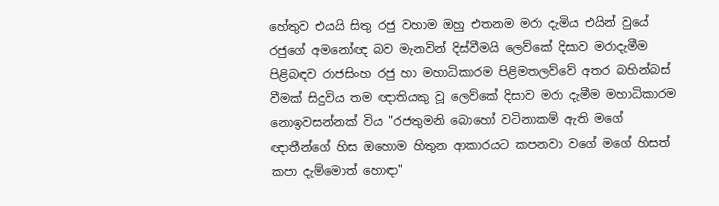හේතුව එයයි සිතු රජු වහාම ඔහු එතනම මරා දැමිය එයින් වුයේ රජුගේ අමනෝඥ බව මැනවින් දිස්වීමයි ලෙව්කේ දිසාව මරාදැමීම පිළිබඳව රාජසිංහ රජු හා මහාධිකාරම පිළිමතලව්වේ අතර බහින්බස් වීමක් සිදුවිය තම ඥාතියකු වූ ලෙව්කේ දිසාව මරා ‍දැමීම මහාධිකාරම නොඉවසන්නක් විය "රජතුමනි බොහෝ වටිනාකම් ඇති මගේ ඥාතීන්ගේ හිස ඔහොම හිතුන ආකාරයට කපනවා වගේ මගේ හිසත් කපා දැම්මොත් හොඳා"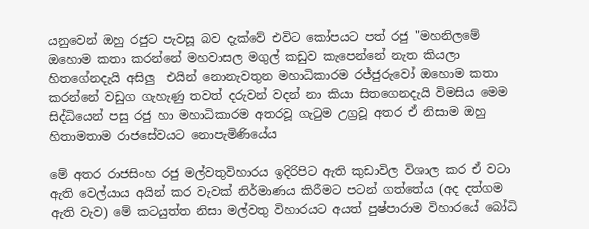යනුවෙන් ඔහු රජුට පැවසූ බව දැක්වේ එවිට කෝපයට පත් රජු "මහනිලමේ ඔහොම කතා කරන්නේ මහවාසල මගුල් කඩුව කැපෙන්නේ නැත කියලා හිතගේනදැයි අසිලු  එයින් නොනැවතුන මහාධිකාරම රජ්ජුරුවෝ ඔහොම කතා කරන්නේ වඩුග ගැහැණු තවත් දරුවන් වදන් නා කියා සිතගෙනදැයි විමසිය මෙම සිද්ධියෙන් පසු රජු හා මහාධිකාරම අතරවූ ගැටුම උග්‍රවූ අතර ඒ නිසාම ඔහු හිතාමතාම රාජසේවයට නොපැමිණියේය

මේ අතර රාජසිංහ රජු මල්වතුවිහාරය ඉදිරිපිට ඇති කුඩාවිල විශාල කර ඒ වටා ඇති වෙල්යාය අයින් කර වැවක් නිර්මාණය කිරීමට පටන් ගත්තේය (අද දත්ගම ඇති වැව) මේ කටයුත්ත නිසා මල්වතු විහාරයට අයත් පුෂ්පාරාම විහාරයේ බෝධි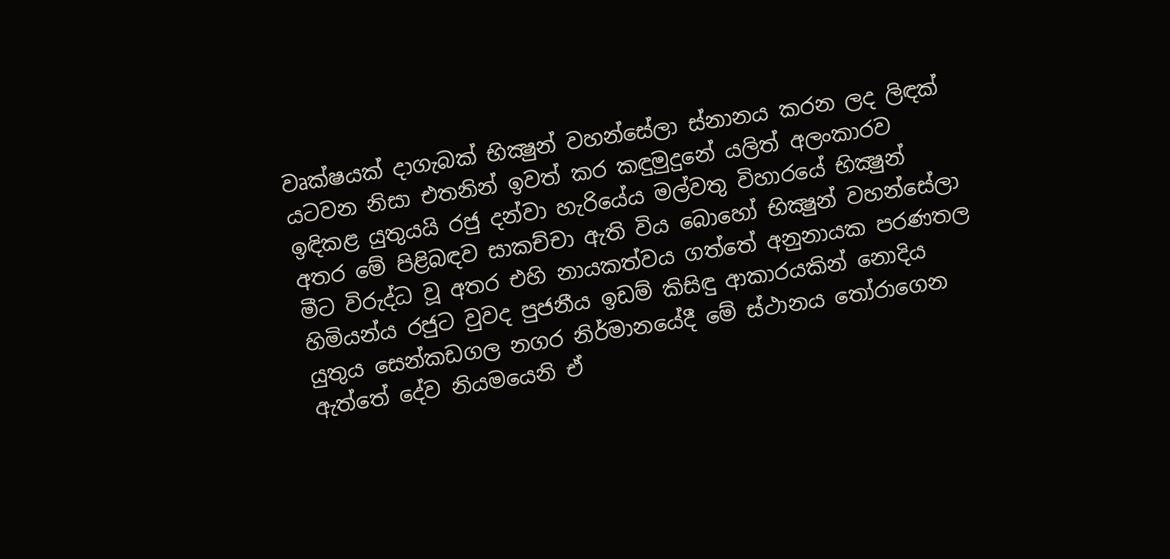වෘක්ෂයක් දාගැබක් භික්‍ෂුන් වහන්සේලා ස්නානය කරන ලද ලිඳක් යටවන නිසා එතනින් ඉවත් කර කඳුමුදුනේ යලිත් අලංකාරව ඉඳිකළ යුතුයයි රජු දන්වා හැරියේය මල්වතු විහාරයේ භික්‍ෂුන් අතර මේ පිළිබඳව සාකච්චා ඇති විය බොහෝ භික්‍ෂුන් වහන්සේලා මීට විරුද්ධ වූ අතර එහි නායකත්වය ගත්තේ අනුනායක පරණතල හිමියන්ය රජුට වුවද පුජනීය ඉඩම් කිසිඳු ආකාරයකින් නොදිය යුතුය සෙන්කඩගල නගර නිර්මානයේදී මේ ස්ථානය තෝරාගෙන ඇත්තේ දේව නියමයෙනි ඒ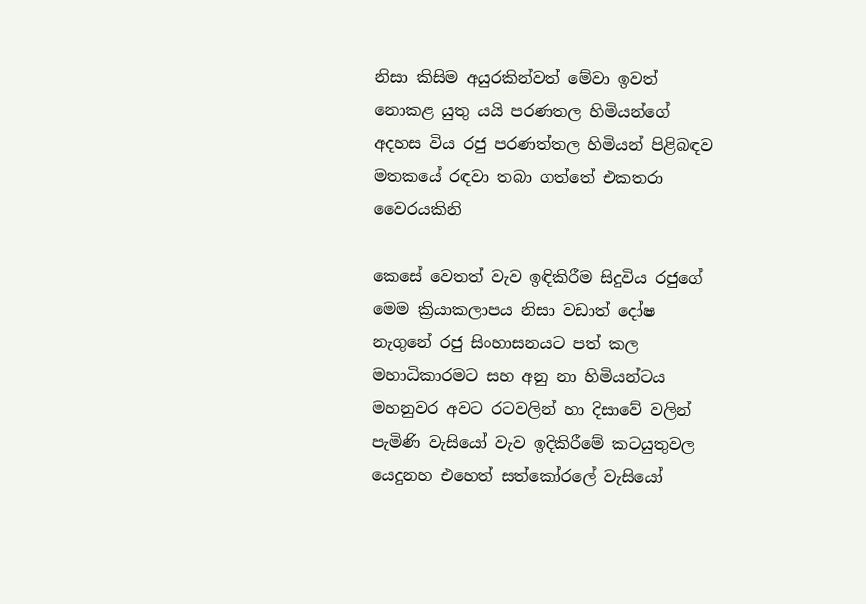නිසා කිසිම අයුරකින්වත් මේවා ඉවත් නොකළ යුතු යයි පරණතල හිමියන්ගේ අදහස විය රජු පරණත්තල හිමියන් පිළිබඳව මතකයේ රඳවා තබා ගත්තේ එකතරා වෛරයකිනි

කෙසේ වෙතත් වැව ඉඳිකිරීම සිදුවිය රජුගේ මෙම ක්‍රියාකලාපය නිසා වඩාත් දෝෂ නැගුනේ රජු සිංහාසනයට පත් කල මහාධිකාරමට සහ අනු නා හිමියන්ටය මහනුවර අවට රටවලින් හා දිසාවේ වලින් පැමිණි වැසියෝ වැව ඉදිකිරීමේ කටයුතුවල  යෙදුනහ එහෙත් සත්කෝරලේ වැසියෝ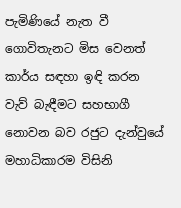පැමිණියේ නැත වී ගොවිතැනට මිස වෙනත් කාර්ය සඳහා ඉඳි කරන වැව් බැඳීමට සහභාගී නොවන බව රජුට දැන්වුයේ මහාධිකාරම විසිනි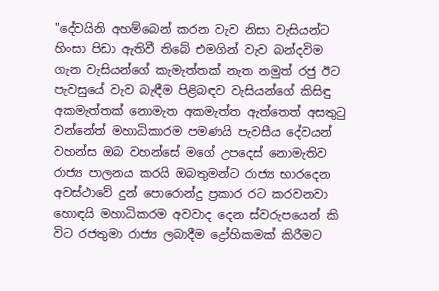"දේවයිනි අහම්බෙන් කරන වැව නිසා වැසියන්ට හිංසා පිඩා ඇතිවී තිබේ එමගින් වැව බන්දවිම ගැන වැසියන්ගේ කැමැත්තක් නැත නමුත් රජු ඊට පැවසුයේ වැව බැඳීම පිළිබඳව වැසියන්ගේ කිසිඳු අකමැත්තක් නොමැත අකමැත්ත ඇත්තෙත් අසතුටු වන්නේත් මහාධිකාරම පමණයි පැවසීය දේවයන් වහන්ස ඔබ වහන්සේ මගේ උපදෙස් නොමැතිව රාජ්‍ය පාලනය කරයි ඔබතුමන්ට රාජ්‍ය භාරදෙන අවස්ථාවේ දුන් පොරොන්දු ප්‍රකාර රට කරවනවා හොඳයි මහාධිකරම අවවාද දෙන ස්වරුපයෙන් කි විට රජතුමා රාජ්‍ය ලබාදීම ද්‍රෝහිකමක් කිරීමට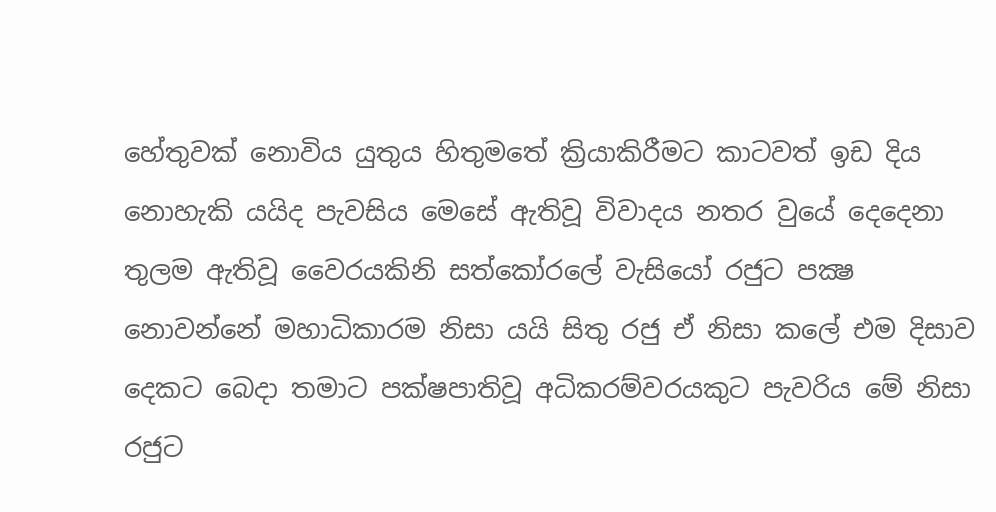හේතුවක් නොවිය යුතුය හිතුමතේ ක්‍රියාකිරීමට කාටවත් ඉඩ දිය නොහැකි යයිද පැවසිය මෙසේ ඇතිවූ විවාදය නතර වුයේ දෙදෙනා තුලම ඇතිවූ වෛරයකිනි සත්කෝරලේ වැසියෝ රජුට පක්‍ෂ නොවන්නේ මහාධිකාරම නිසා යයි සිතු රජු ඒ නිසා කලේ එම දිසාව දෙකට බෙදා තමාට පක්ෂපාතිවූ අධිකරම්වරයකුට පැවරිය මේ නිසා රජුට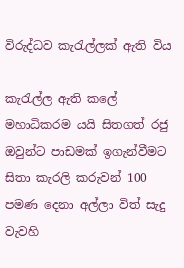විරුද්ධව කැරැල්ලක් ඇති විය

කැරැල්ල ඇති කලේ මහාධිකරම යයි සිතගත් රජු ඔවුන්ට පාඩමක් ඉගැන්වීමට සිතා කැරලි කරුවන් 100 පමණ දෙනා අල්ලා විත් සැදු වැවහි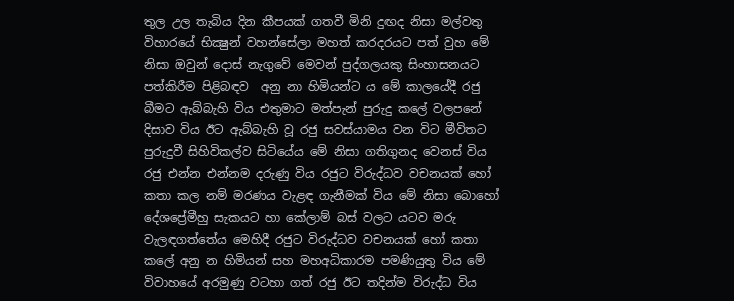තුල උල තැබිය දින කීපයක් ගතවී මිනි දුඟද නිසා මල්වතු විහාරයේ භික්‍ෂුන් වහන්සේලා මහත් කරදරයට පත් වුහ මේ නිසා ඔවුන් දොස් නැගුවේ මෙවන් පුද්ගලයකු සිංහාසනයට පත්කිරීම පිළිබඳව  අනු නා හිමියන්ට ය මේ කාලයේදී රජු බීමට ඇබ්බැහි විය එතුමාට මත්පැන් පුරුදු කලේ වලපනේ දිසාව විය ඊට ඇබ්බැහි වූ රජු සවස්යාමය වන විට මීවිතට පුරුදුවී සිහිවිකල්ව සිටියේය මේ නිසා ගතිගුනද වෙනස් විය රජු එන්න එන්නම දරුණු විය රජුට විරුද්ධව වචනයක් හෝ කතා කල නම් මරණය වැළඳ ගැනීමක් විය මේ නිසා බොහෝ දේශප්‍රේමීහු සැකයට හා කේලාම් බස් වලට යටව මරු වැලඳගත්තේය මෙහිදී රජුට විරුද්ධව වචනයක් හෝ කතා කලේ අනු න හිමියන් සහ මහඅධිකාරම පමණියුතු විය මේ විවාහයේ අරමුණු වටහා ගත් රජු ඊට තදින්ම විරුද්ධ විය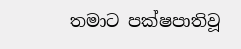තමාට පක්ෂපාතිවූ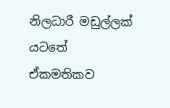නිලධාරී මඩුල්ලක් යටතේ ඒකමතිකව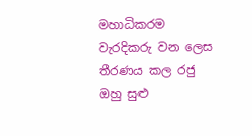මහාධිකරම වැරදිකරු වන ලෙස තීරණය කල රජු ඔහු සුළු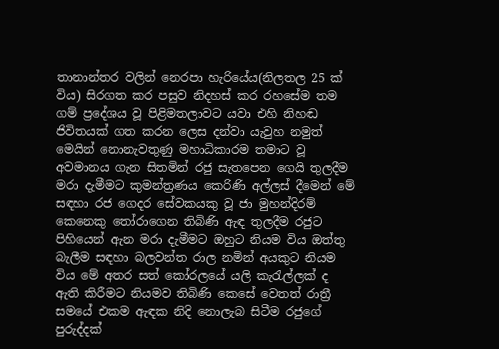තානාන්තර වලින් නෙරපා හැරියේය(නිලතල 25 ක් විය) සිරගත කර පසුව නිදහස් කර රහසේම තම ගම් ප්‍රදේශය වූ පිළිමතලාවට යවා එහි නිහඬ ජිවිතයක් ගත කරන ලෙස දන්වා යැවුහ නමුත් මෙයින් නොනැවතුණු මහාධිකාරම තමාට වූ අවමානය ගැන සිතමින් රජු සැතපෙන ගෙයි තුලදීම මරා දැමීමට කුමන්ත්‍රණය කෙරිණි අල්ලස් දීමෙන් මේ සඳහා රජ ගෙදර සේවකයකු වූ ජා මුහන්දිරම් කෙනෙකු තෝරාගෙන තිබිණි ඇඳ තුලදීම රජුට පිහියෙන් ඇන මරා දැමීමට ඔහුට නියම විය ඔත්තු බැලීම සඳහා බලවන්ත රාල නමින් අයකුට නියම විය මේ අතර සත් කෝරලයේ යලි කැරැල්ලක් ද ඇති කිරීමට නියමව තිබිණි කෙසේ වෙතත් රාත්‍රී සමයේ එකම ඇඳක නිදි නොලැබ සිටීම රජුගේ පුරුද්දක්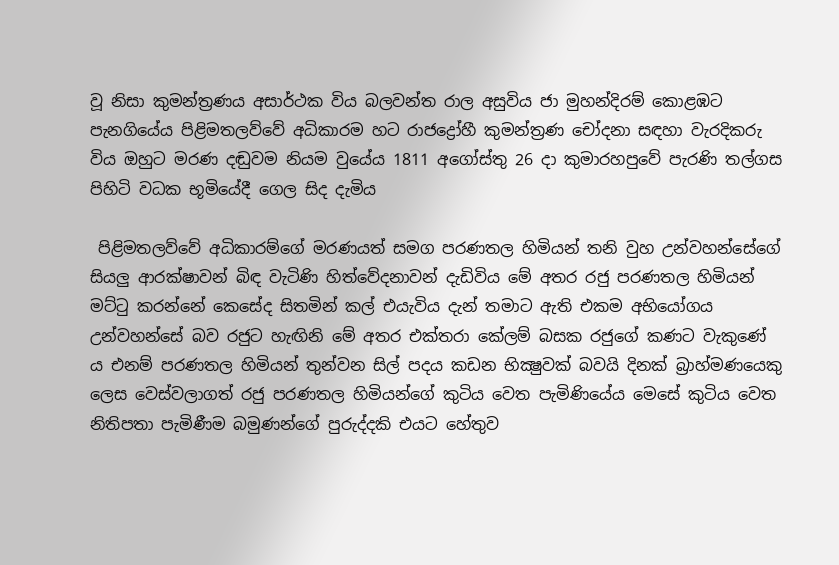වූ නිසා කුමන්ත්‍රණය අසාර්ථක විය බලවන්ත රාල අසුවිය ජා මුහන්දිරම් කොළඹට පැනගියේය පිළිමතලව්වේ අධිකාරම හට රාජද්‍රෝහී කුමන්ත්‍රණ චෝදනා සඳහා වැරදිකරු විය ඔහුට මරණ දඬුවම නියම වුයේය 1811 අගෝස්තු 26 දා කුමාරහපුවේ පැරණි තල්ගස පිහිටි වධක භූමියේදී ගෙල සිද දැමිය

 පිළිමතලව්වේ අධිකාරම්ගේ මරණයත් සමග පරණතල හිමියන් තනි වුහ උන්වහන්සේගේ සියලු ආරක්ෂාවන් බිඳ වැටිණි හිත්වේදනාවන් දැඩිවිය මේ අතර රජු පරණතල හිමියන් මට්ටු කරන්නේ කෙසේද සිතමින් කල් එයැවිය දැන් තමාට ඇති එකම අභියෝගය උන්වහන්සේ බව රජුට හැඟිනි මේ අතර එක්තරා කේලම් බසක රජුගේ කණට වැකුණේ ය එනම් පරණතල හිමියන් තුන්වන සිල් පදය කඩන භික්‍ෂුවක් බවයි දිනක් බ්‍රාහ්මණයෙකු ලෙස වෙස්වලාගත් රජු පරණතල හිමියන්ගේ කුටිය වෙත පැමිණියේය මෙසේ කුටිය වෙත නිතිපතා පැමිණීම බමුණන්ගේ පුරුද්දකි එයට හේතුව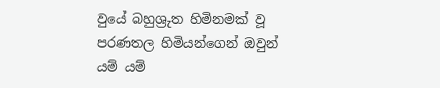වුයේ බහුශ්‍රුත හිමිනමක් වූ පරණතල හිමියන්ගෙන් ඔවුන් යම් යම්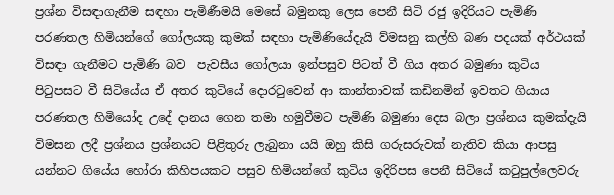ප්‍රශ්න විසඳාගැනීම සඳහා පැමිණීමයි මෙසේ බමුනකු ලෙස පෙනී සිටි රජු ඉදිරියට පැමිණි පරණතල හිමියන්ගේ ගෝලයකු කුමක් සඳහා පැමිණියේදැයි ව්මසනු කල්හි බණ පදයක් අර්ථයක් විසඳා ගැනීමට පැමිණි බව  පැවසීය ගෝලයා ඉන්පසුව පිටත් වී ගිය අතර බමුණා කුටිය පිටුපසට වී සිටියේය ඒ අතර කුටියේ දොරටුවෙන් ආ කාන්තාවක් කඩිනමින් ඉවතට ගියාය පරණතල හිමියෝද උදේ දානය ගෙන තමා හමුවීමට පැමිණි බමුණා දෙස බලා ප්‍රශ්නය කුමක්දැයි විමසන ලදී ප්‍රශ්නය ප්‍රශ්නයට පිළිතුරු ලැබුනා යයි ඔහු කිසි ගරුසරුවක් නැතිව කියා ආපසු යන්නට ගියේය හෝරා කිහිපයකට පසුව හිමියන්ගේ කුටිය ඉදිරිපස පෙනී සිටියේ කටුපුල්ලෙවරු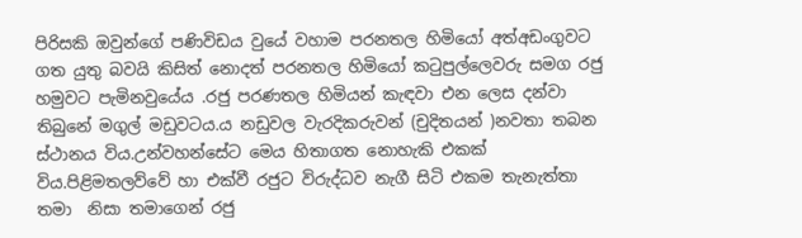පිරිසකි ඔවුන්ගේ පණිවිඩය වුයේ වහාම පරනතල හිමියෝ අත්අඩංගුවට ගත යුතු බවයි කිසිත් නොදත් පරනතල හිමියෝ කටුපුල්ලෙවරු සමග රජු හමුවට පැමිනවුයේය .රජු පරණතල හිමියන් කැඳවා එන ලෙස දන්වා තිබුනේ මගුල් මඩුවටය.ය නඩුවල වැරදිකරුවන් (චුදිතයන් )නවතා තබන ස්ථානය විය.උන්වහන්සේට මෙය හිතාගත නොහැකි එකක් විය.පිළිමතලව්වේ හා එක්වී රජුට විරුද්ධව නැගී සිටි එකම තැනැත්තා තමා  නිසා තමාගෙන් රජු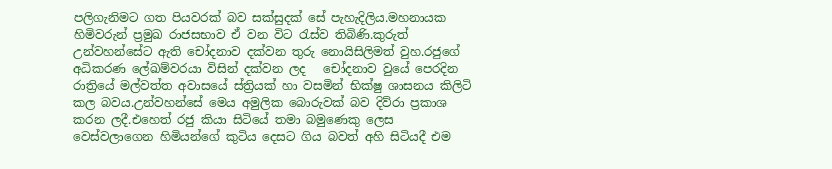පලිගැනිමට ගත පියවරක් බව සක්සුදක් සේ පැහැදිලිය.මහනායක හිමිවරුන් ප්‍රමුඛ රාජසභාව ඒ වන විට රැස්ව තිබිණි.කුරුත් උන්වහන්සේට ඇති චෝදනාව දක්වන තුරු නොයිසිලිමත් වුහ.රජුගේ අධිකරණ ලේඛම්වරයා විසින් දක්වන ලද   චෝදනාව වුයේ පෙරදින රාත්‍රියේ මල්වත්ත අවාසයේ ස්ත්‍රියක් හා වසමින් භික්ෂු ශාසනය කිලිටි කල බවය.උන්වහන්සේ මෙය අමුලික බොරුවක් බව දිව්රා ප්‍රකාශ කරන ලදී.එහෙත් රජු කියා සිටියේ තමා බමුණෙකු ලෙස වෙස්වලාගෙන හිමියන්ගේ කුටිය දෙසට ගිය බවත් අහි සිටියදී එම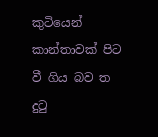කුටියෙන් කාන්තාවක් පිට වී ගිය බව ත දුටු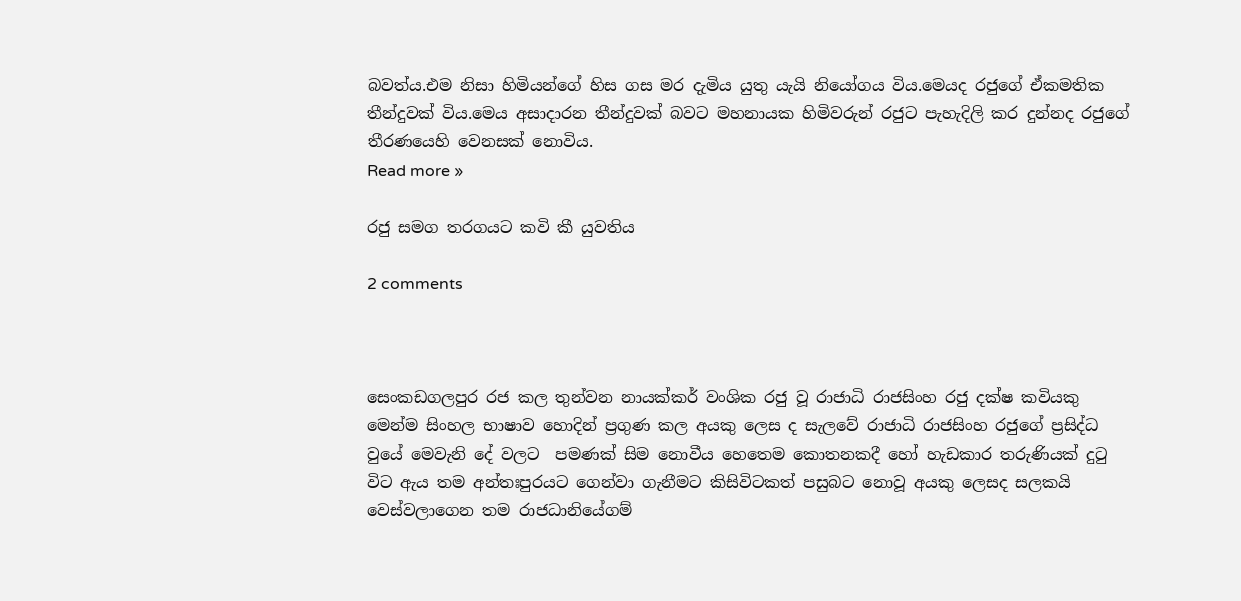බවත්ය.එම නිසා හිමියන්ගේ හිස ගස මර දැමිය යුතු යැයි නියෝගය විය.මෙයද රජුගේ ඒකමතික තීන්දුවක් විය.මෙය අසාදාරන තීන්දුවක් බවට මහනායක හිමිවරුන් රජුට පැහැදිලි කර දුන්නද රජුගේ තීරණයෙහි වෙනසක් නොවිය.
Read more »

රජු සමග තරගයට කවි කී යුවතිය

2 comments



සෙංකඩගලපුර රජ කල තුන්වන නායක්කර් වංශික රජු වූ රාජාධි රාජසිංහ රජු දක්ෂ කවියකු මෙන්ම සිංහල භාෂාව හොදින් ප්‍රගුණ කල අයකු ලෙස ද සැලවේ රාජාධි රාජසිංහ රජුගේ ප්‍රසිද්ධ වුයේ මෙවැනි දේ වලට  පමණක් සිම නොවීය හෙතෙම කොතනකදී හෝ හැඩකාර තරුණියක් දුටු විට ඇය තම අන්තඃපුරයට ගෙන්වා ගැනීමට කිසිවිටකත් පසුබට නොවූ අයකු ලෙසද සලකයි වෙස්වලාගෙන තම රාජධානියේගම්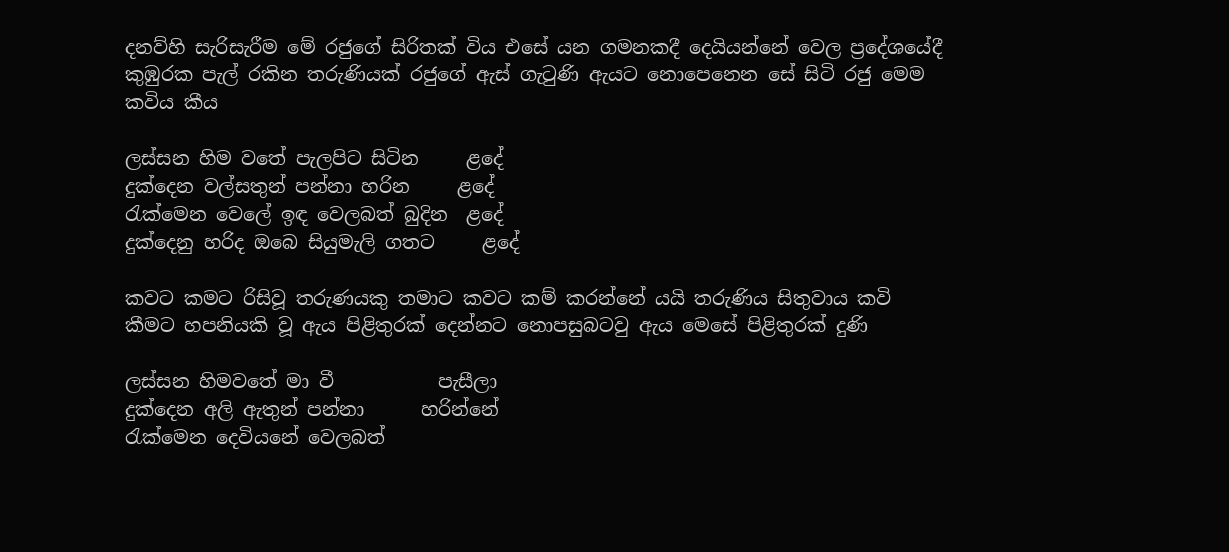දනව්හි සැරිසැරීම මේ රජුගේ සිරිතක් විය එසේ යන ගමනකදී දෙයියන්නේ වෙල ප්‍රදේශයේදී කුඹුරක පැල් රකින තරුණියක් රජුගේ ඇස් ගැටුණි ඇයට නොපෙනෙන සේ සිටි රජු මෙම කවිය කීය

ලස්සන හිම වතේ පැලපිට සිටින     ළදේ
දුක්දෙන වල්සතුන් පන්නා හරින     ළදේ
රැක්මෙන වෙලේ ඉඳ වෙලබත් බුදින  ළදේ
දුක්දෙනු හරිද ඔබෙ සියුමැලි ගතට     ළදේ

කවට කමට රිසිවූ තරුණයකු තමාට කවට කම් කරන්නේ යයි තරුණිය සිතුවාය කවි කීමට හපනියකි වූ ඇය පිළිතුරක් දෙන්නට නොපසුබටවු ඇය මෙසේ පිළිතුරක් දුණි

ලස්සන හිමවතේ මා වී           පැසීලා
දුක්දෙන අලි ඇතුන් පන්නා      හරින්නේ
රැක්මෙන දෙවියනේ වෙලබත්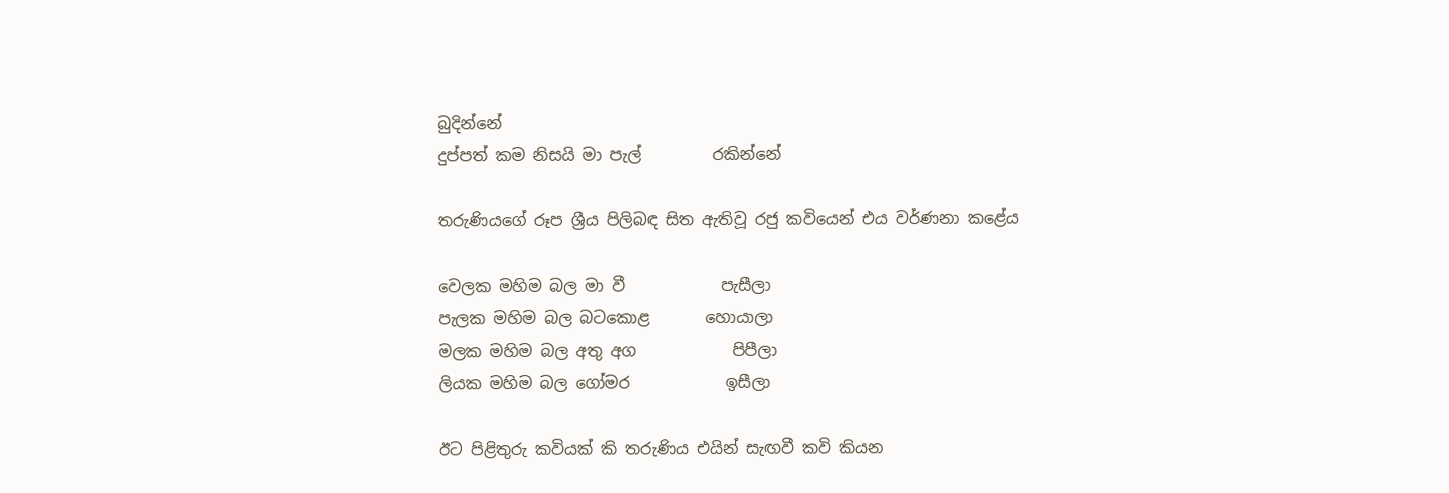බුදින්නේ
දුප්පත් කම නිසයි මා පැල්         රකින්නේ

තරුණියගේ රූප ශ්‍රීය පිලිබඳ සිත ඇතිවූ රජු කවියෙන් එය වර්ණනා කළේය

වෙලක මහිම බල මා වී            පැසීලා
පැලක මහිම බල බටකොළ       හොයාලා
මලක මහිම බල අතු අග            පිපීලා
ලියක මහිම බල ගෝමර            ඉසීලා

ඊට පිළිතුරු කවියක් කි තරුණිය එයින් සැඟවී කවි කියන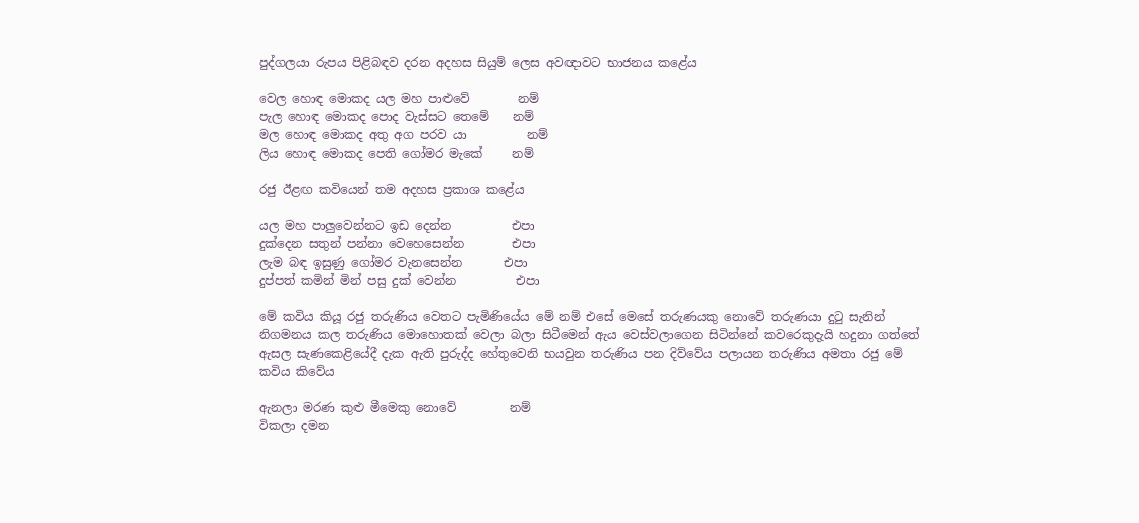පුද්ගලයා රුපය පිළිබඳව දරන අදහස සියුම් ලෙස අවඥාවට භාජනය කළේය

වෙල හොඳ මොකද යල මහ පාළුවේ        නම්
පැල හොඳ මොකද පොද වැස්සට තෙමේ    නම්
මල හොඳ මොකද අතු අග පරව යා          නම්
ලිය හොඳ මොකද පෙති ගෝමර මැකේ     නම්

රජු ඊළඟ කවියෙන් තම අදහස ප්‍රකාශ කළේය

යල මහ පාලුවෙන්නට ඉඩ දෙන්න          එපා
දුක්දෙන සතුන් පන්නා වෙහෙසෙන්න        එපා
ලැම බඳ ඉසුණු ගෝමර වැනසෙන්න       එපා
දුප්පත් කමින් මින් පසු දුක් වෙන්න          එපා

මේ කවිය කියූ රජු තරුණිය වෙතට පැමිණියේය මේ නම් එසේ මෙසේ තරුණයකු නොවේ තරුණයා දුටු සැනින් නිගමනය කල තරුණිය මොහොතක් වෙලා බලා සිටීමෙන් ඇය වෙස්වලාගෙන සිටින්නේ කවරෙකුදැයි හදුනා ගත්තේ ඇසල සැණකෙළියේදී දැක ඇති පුරුද්ද හේතුවෙනි භයවුන තරුණිය පන දිව්වේය පලායන තරුණිය අමතා රජු මේ කවිය කිවේය

ඇනලා මරණ කුළු මීමෙකු නොවේ         නම්
විකලා දමන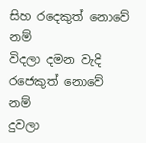සිහ රදෙකුත් නොවේ          නම්
විදලා දමන වැදි රජෙකුත් නොවේ            නම්
දුවලා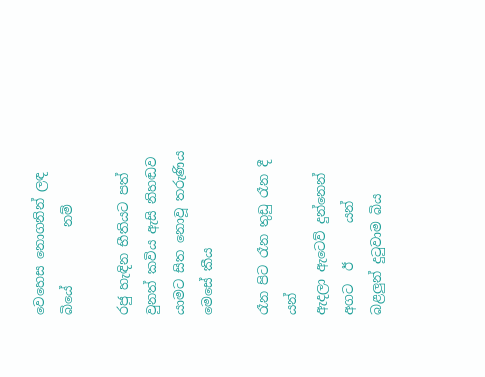වෙහෙස නොගනින් ලඳ බියේ         නම්

රජු හැඳින භීතියට පත් වුනත් කවිය ඇසි නිහඬව යාමට සිත නොවූ තරුණිය මෙසේ කීය

රෑන පිට රෑන තුඩු රෑන දී                  යන්
ඇදලා ඇටෙව් දුන්නෙන් අගට  ඊ      යන්
බළලුන් දුටුවාම බිය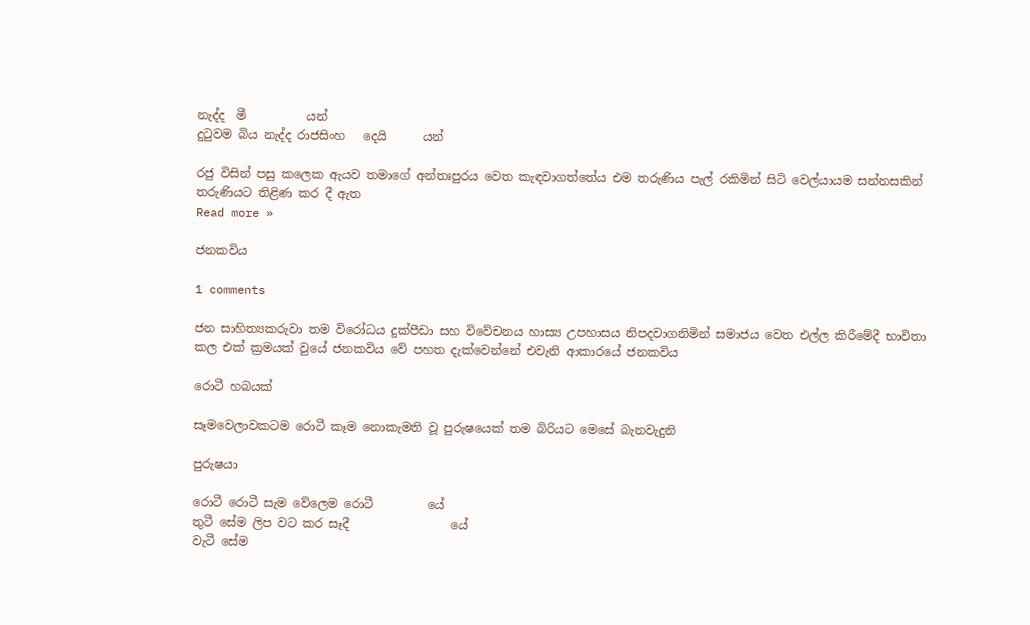නැද්ද  මී          යන්
දුටුවම බිය නැද්ද රාජසිංහ   දෙයි      යන්

රජු විසින් පසු කලෙක ඇයව තමාගේ අන්තඃපුරය වෙත කැඳවාගත්තේය එම තරුණිය පැල් රකිමින් සිටි වෙල්යායම සන්නසකින් තරුණියට තිළිණ කර දී ඇත
Read more »

ජනකවිය

1 comments

ජන සාහිත්‍යකරුවා තම විරෝධය දුක්පීඩා සහ විවේචනය හාස්‍ය උපහාසය නිපදවාගනිමින් සමාජය වෙත එල්ල කිරීමේදී භාවිතා කල එක් ක්‍රමයක් වුයේ ජනකවිය වේ පහත දැක්වෙන්නේ එවැනි ආකාරයේ ජනකවිය

රොටී හබයක්

සෑමවෙලාවකටම රොටී කෑම නොකැමති වූ පුරුෂයෙක් තම බිරියට මෙසේ බැනවැදුනි

පුරුෂයා

රොටී රොටී සැම වේලෙම රොටී         යේ
තුටී සේම ලිප වට කර සෑදී                 යේ
වැටී සේම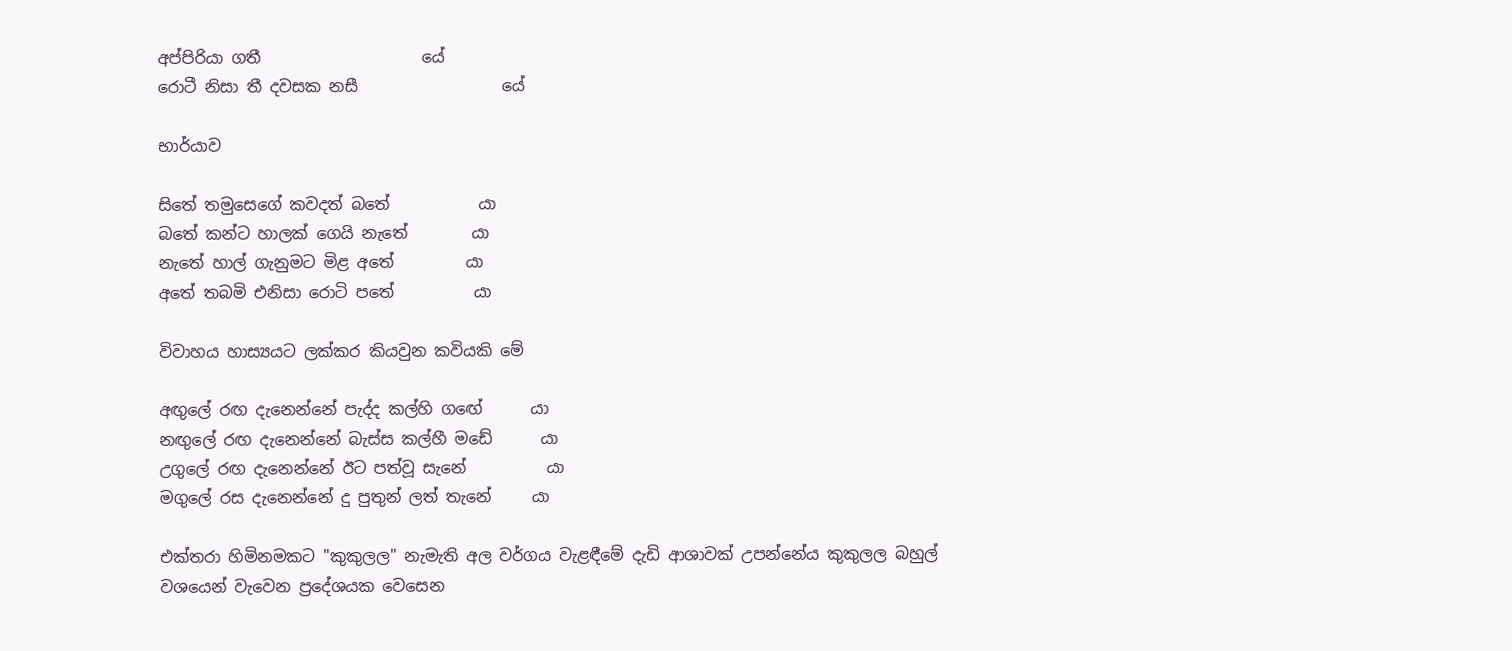අප්පිරියා ගතී                    යේ
රොටී නිසා තී දවසක නසී                  යේ

භාර්යාව

සිතේ තමුසෙගේ කවදත් බතේ           යා
බතේ කන්ට හාලක් ගෙයි නැතේ        යා
නැතේ හාල් ගැනුමට මිළ අතේ         යා
අතේ තබමි එනිසා රොටි පතේ          යා

විවාහය හාස්‍යයට ලක්කර කියවුන කවියකි මේ

අඟුලේ රඟ දැනෙන්නේ පැද්ද කල්හි ගඟේ      යා
නඟුලේ රඟ දැනෙන්නේ බැස්ස කල්හී මඩේ      යා
උගුලේ රඟ දැනෙන්නේ ඊට පත්වූ සැනේ          යා
මගුලේ රස දැනෙන්නේ දු පුතුන් ලත් තැනේ     යා

එක්තරා හිමිනමකට "කුකුලල" නැමැති අල වර්ගය වැළඳීමේ දැඩි ආශාවක් උපන්නේය කුකුලල බහුල් වශයෙන් වැවෙන ප්‍රදේශයක වෙසෙන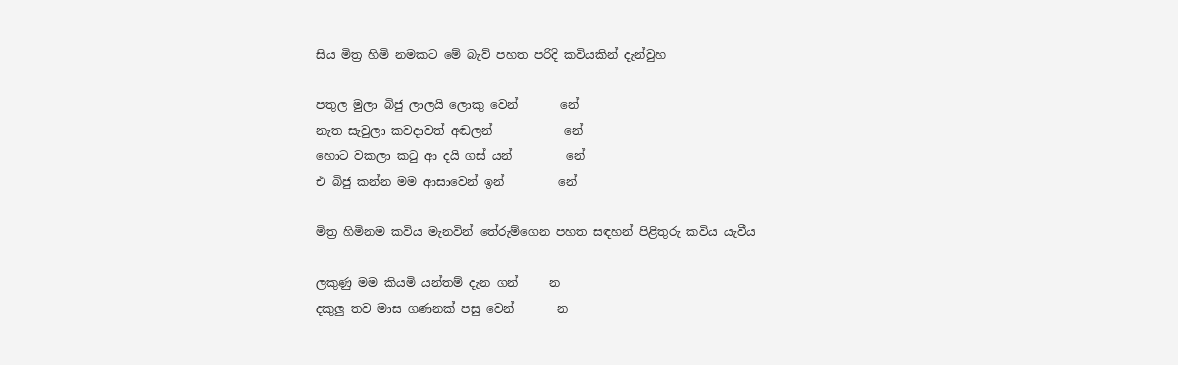සිය මිත්‍ර හිමි නමකට මේ බැව් පහත පරිදි කවියකින් දැන්වුහ

පතුල මුලා බිජු ලාලයි ලොකු වෙන්       නේ
නැත සැවුලා කවදාවත් අඬලන්            නේ
හොට වකලා කටු ආ දයි ගස් යන්         නේ
එ බිජු කන්න මම ආසාවෙන් ඉන්         නේ

මිත්‍ර හිමිනම කවිය මැනවින් තේරුම්ගෙන පහත සඳහන් පිළිතුරු කවිය යැවීය

ලකුණු මම කියමි යන්තම් දැන ගන්     න
දකුලු තව මාස ගණනක් පසු වෙන්       න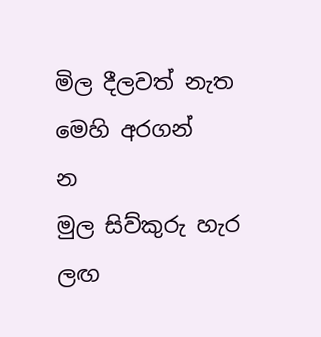මිල දීලවත් නැත මෙහි අරගන්            න
මුල සිව්කුරු හැර ලඟ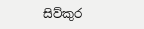සිව්කුර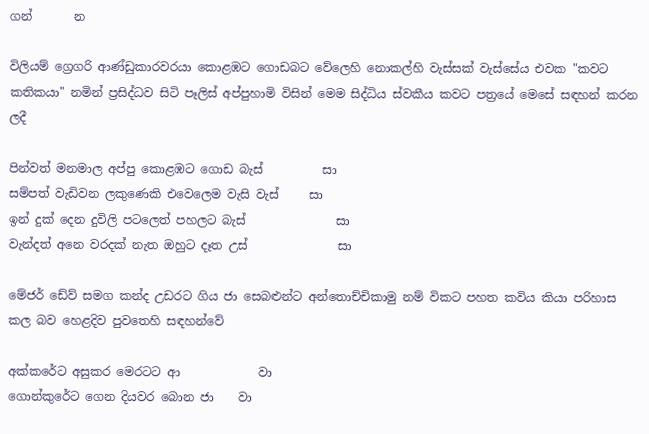ගන්       න

විලියම් ග්‍රෙගරි ආණ්ඩුකාරවරයා කොළඹට ගොඩබට වේලෙහි නොකල්හි වැස්සක් වැස්සේය එවක "කවට කතිකයා" නමින් ප්‍රසිද්ධව සිටි පෑලිස් අප්පුහාමි විසින් මෙම සිද්ධිය ස්වකීය කවට පත්‍රයේ මෙසේ සඳහන් කරන ලදී

පින්වත් මනමාල අප්පු කොළඹට ගොඩ බැස්          සා
සම්පත් වැඩිවන ලකුණෙකි එවෙලෙම වැසි වැස්     සා
ඉන් දුක් දෙන දුවිලි පටලෙත් පහලට බැස්               සා
වැන්දත් අනෙ වරදක් නැත ඔහුට දෑත උස්               සා

මේජර් ඩේව් සමග කන්ද උඩරට ගිය ජා සෙබළුන්ට අන්තොච්චිකාමු නම් විකට පහත කවිය කියා පරිහාස කල බව හෙළදිව පුවතෙහි සඳහන්වේ

අක්කරේට අසුකර මෙරටට ආ             වා
ගොන්කුරේට ගෙන දියවර බොන ජා    වා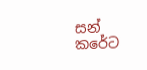සන් කරේට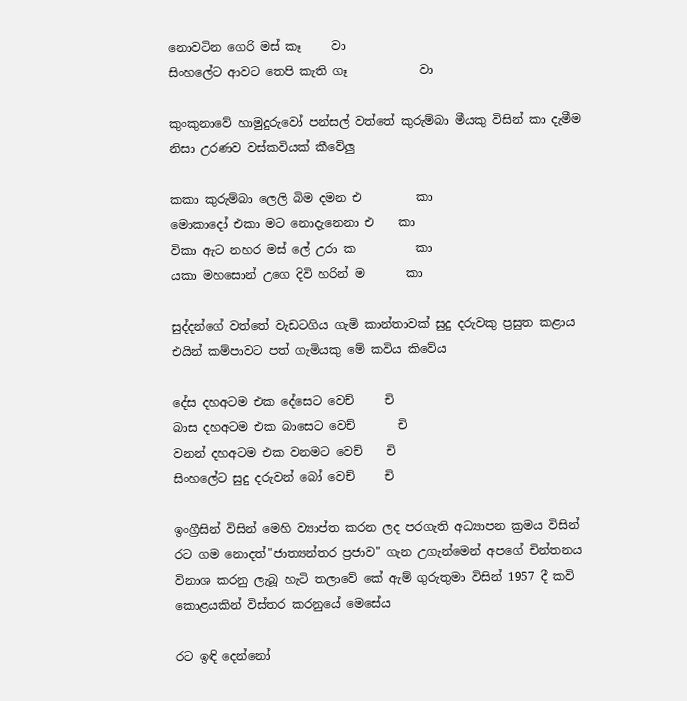නොවටින ගෙරි මස් කෑ     වා
සිංහලේට ආවට තෙපි කැති ගෑ            වා

කුංකුනාවේ හාමුදුරුවෝ පන්සල් වත්තේ කුරුම්බා මීයකු විසින් කා දැමීම නිසා උරණව වස්කවියක් කීවේලු

කකා කුරුම්බා ලෙලි බිම දමන එ         කා
මොකාදෝ එකා මට නොදැනෙනා එ    කා
විකා ඇට නහර මස් ලේ උරා ක          කා
යකා මහසොන් උගෙ දිවි හරින් ම       කා

සුද්දන්ගේ වත්තේ වැඩටගිය ගැමි කාන්තාවක් සුදු දරුවකු ප්‍රසුත කළාය එයින් කම්පාවට පත් ගැමියකු මේ කවිය කිවේය

දේස දහඅටම එක දේසෙට වෙච්     චි
බාස දහඅටම එක බාසෙට වෙච්       චි
වනන් දහඅටම එක වනමට වෙච්    චි
සිංහලේට සුදු දරුවන් බෝ වෙච්     චි

ඉංග්‍රීසින් විසින් මෙහි ව්‍යාප්ත කරන ලද පරගැති අධ්‍යාපන ක්‍රමය විසින් රට ගම නොදත්"ජාත්‍යන්තර ප්‍රජාව" ගැන උගැන්මෙන් අපගේ චින්තනය විනාශ කරනු ලැබූ හැටි තලාවේ කේ ඇම් ගුරුතුමා විසින් 1957 දී කවි කොළයකින් විස්තර කරනුයේ මෙසේය

රට ඉඳි දෙන්නෝ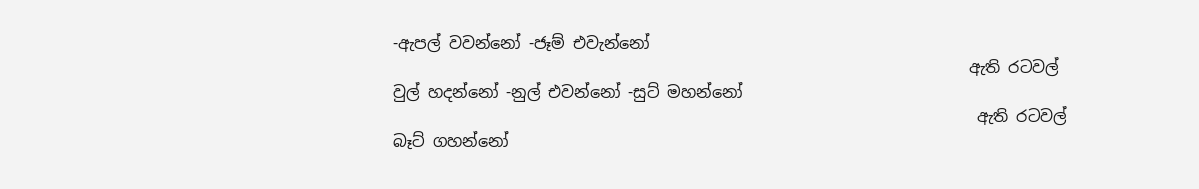-ඇපල් වවන්නෝ -ජෑම් එවැන්නෝ
                                                                        ඇති රටවල්
වුල් හදන්නෝ -නුල් එවන්නෝ -සුට්‌ මහන්නෝ
                                                                         ඇති රටවල්
බෑට් ගහන්නෝ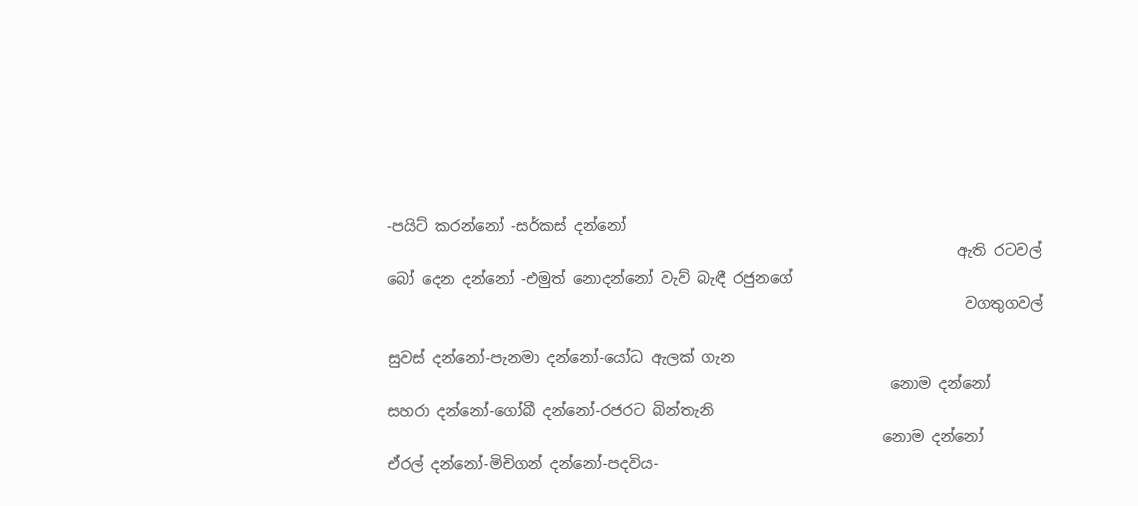-පයිට් කරන්නෝ -සර්කස් දන්නෝ
                                                                            ඇති රටවල්
බෝ දෙන දන්නෝ -එමුත් නොදන්නෝ වැව් බැඳී රජුනගේ
                                                                             වගතුගවල්

සුවස් දන්නෝ-පැනමා දන්නෝ-යෝධ ඇලක් ගැන
                                                                   නොම දන්නෝ
සහරා දන්නෝ-ගෝබී ‍දන්නෝ-රජරට බින්තැනි
                                                                  නොම දන්නෝ
ඒරල් දන්නෝ-මිචිගන් දන්නෝ-පදවිය-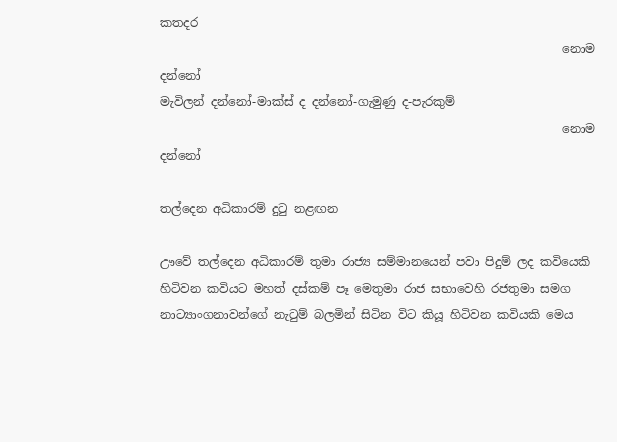කතදර
                                                                   නොම දන්නෝ
මැවිලන් දන්නෝ-මාක්ස් ද දන්නෝ-ගැමුණු ද-පැරකුම්
                                                                   නොම දන්නෝ

තල්දෙන අධිකාරම් දුටු නළඟන

ඌවේ තල්දෙන අධිකාරම් තුමා රාජ්‍ය සම්මානයෙන් පවා පිදුම් ලද කවියෙකි හිටිවන කවියට මහත් දස්කම් පෑ මෙතුමා රාජ සභාවෙහි රජතුමා සමග නාට්‍යාංගනාවන්ගේ නැටුම් බලමින් සිටින විට කියූ හිටිවන කවියකි මෙය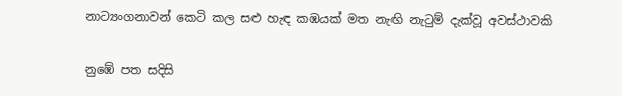නාට්‍යංගනාවන් කෙටි කල සළු හැඳ කඹයක් මත නැඟි නැටුම් දැක්වූ අවස්ථාවකි

නුඹේ පත සදිසි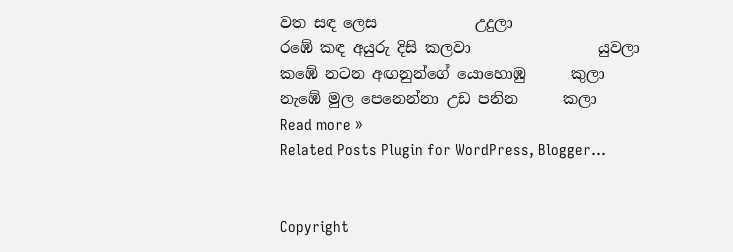වත සඳ ලෙස             උදුලා
රඹේ කඳ අයුරු දිසි කලවා                 යුවලා
කඹේ නටන අඟනුන්ගේ යොහොඹු      කුලා
නැඹේ මුල පෙනෙන්නා උඩ පනින      කලා
Read more »
Related Posts Plugin for WordPress, Blogger...


Copyright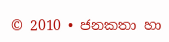© 2010 • ජනකතා හා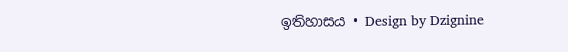ඉතිහාසය • Design by Dzignine